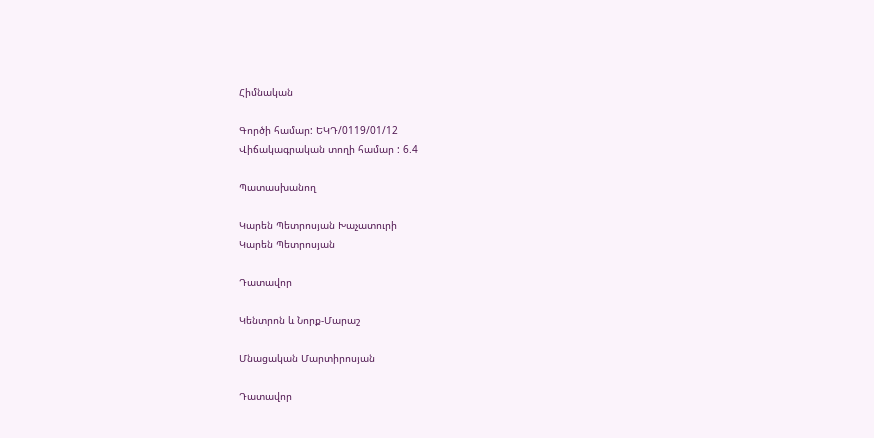Հիմնական

Գործի համար: ԵԿԴ/0119/01/12
Վիճակագրական տողի համար : 6.4

Պատասխանող

Կարեն Պետրոսյան Խաչատուրի
Կարեն Պետրոսյան

Դատավոր

Կենտրոն և Նորք-Մարաշ

Մնացական Մարտիրոսյան

Դատավոր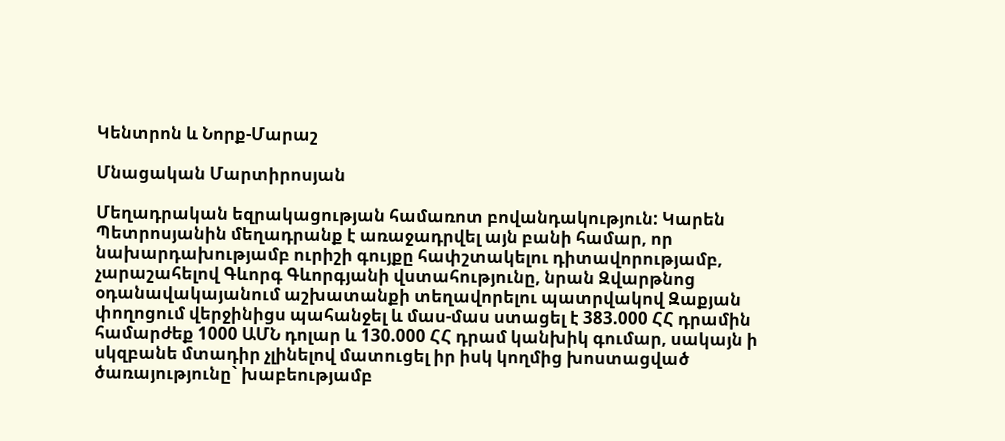Կենտրոն և Նորք-Մարաշ

Մնացական Մարտիրոսյան

Մեղադրական եզրակացության համառոտ բովանդակություն: Կարեն Պետրոսյանին մեղադրանք է առաջադրվել այն բանի համար, որ նախարդախությամբ ուրիշի գույքը հափշտակելու դիտավորությամբ, չարաշահելով Գևորգ Գևորգյանի վստահությունը, նրան Զվարթնոց օդանավակայանում աշխատանքի տեղավորելու պատրվակով Զաքյան փողոցում վերջինիցս պահանջել և մաս-մաս ստացել է 383.000 ՀՀ դրամին համարժեք 1000 ԱՄՆ դոլար և 130.000 ՀՀ դրամ կանխիկ գումար, սակայն ի սկզբանե մտադիր չլինելով մատուցել իր իսկ կողմից խոստացված ծառայությունը` խաբեությամբ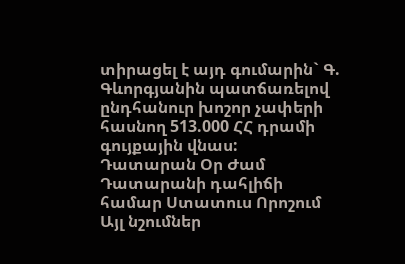տիրացել է այդ գումարին` Գ. Գևորգյանին պատճառելով ընդհանուր խոշոր չափերի հասնող 513.000 ՀՀ դրամի գույքային վնաս:
Դատարան Օր Ժամ Դատարանի դահլիճի համար Ստատուս Որոշում Այլ նշումներ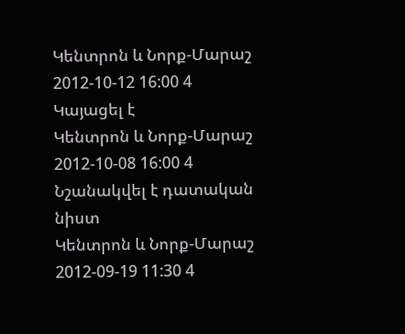Կենտրոն և Նորք-Մարաշ 2012-10-12 16:00 4 Կայացել է
Կենտրոն և Նորք-Մարաշ 2012-10-08 16:00 4 Նշանակվել է դատական նիստ
Կենտրոն և Նորք-Մարաշ 2012-09-19 11:30 4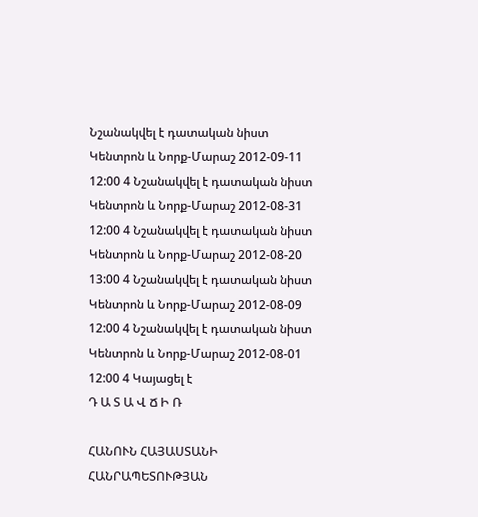Նշանակվել է դատական նիստ
Կենտրոն և Նորք-Մարաշ 2012-09-11 12:00 4 Նշանակվել է դատական նիստ
Կենտրոն և Նորք-Մարաշ 2012-08-31 12:00 4 Նշանակվել է դատական նիստ
Կենտրոն և Նորք-Մարաշ 2012-08-20 13:00 4 Նշանակվել է դատական նիստ
Կենտրոն և Նորք-Մարաշ 2012-08-09 12:00 4 Նշանակվել է դատական նիստ
Կենտրոն և Նորք-Մարաշ 2012-08-01 12:00 4 Կայացել է
Դ Ա Տ Ա Վ Ճ Ի Ռ

ՀԱՆՈՒՆ ՀԱՅԱՍՏԱՆԻ ՀԱՆՐԱՊԵՏՈՒԹՅԱՆ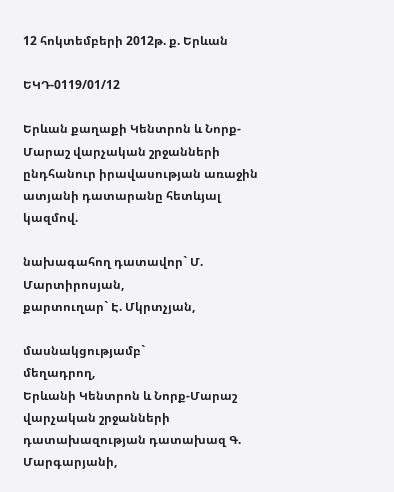12 հոկտեմբերի 2012թ. ք. Երևան

ԵԿԴ-0119/01/12

Երևան քաղաքի Կենտրոն և Նորք-Մարաշ վարչական շրջանների ընդհանուր իրավասության առաջին ատյանի դատարանը հետևյալ կազմով.

նախագահող դատավոր` Մ. Մարտիրոսյան,
քարտուղար` Է. Մկրտչյան,

մասնակցությամբ`
մեղադրող,
Երևանի Կենտրոն և Նորք-Մարաշ
վարչական շրջանների
դատախազության դատախազ Գ. Մարգարյանի,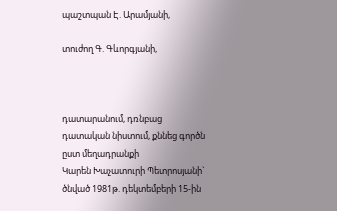պաշտպան Է. Արամյանի,

տուժող Գ. Գևորգյանի,



դատարանում, դռնբաց դատական նիստում, քննեց գործն ըստ մեղադրանքի
Կարեն Խաչատուրի Պետրոսյանի`
ծնված 1981թ. դեկտեմբերի 15-ին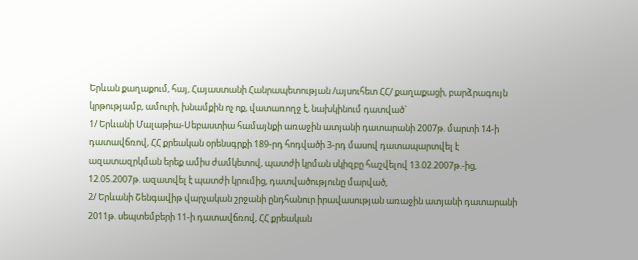Երևան քաղաքում, հայ, Հայաստանի Հանրապետության /այսուհետ ՀՀ/ քաղաքացի, բարձրագույն կրթությամբ, ամուրի, խնամքին ոչ ոք, վատառողջ է, նախկինում դատված`
1/ Երևանի Մալաթիա-Սեբաստիա համայնքի առաջին ատյանի դատարանի 2007թ. մարտի 14-ի դատավճռով, ՀՀ քրեական օրենսգրքի 189-րդ հոդվածի 3-րդ մասով դատապարտվել է ազատազրկման երեք ամիս ժամկետով, պատժի կրման սկիզբը հաշվելով 13.02.2007թ.-ից, 12.05.2007թ. ազատվել է պատժի կրումից, դատվածությունը մարված,
2/ Երևանի Շենգավիթ վարչական շրջանի ընդհանուր իրավասության առաջին ատյանի դատարանի 2011թ. սեպտեմբերի 11-ի դատավճռով, ՀՀ քրեական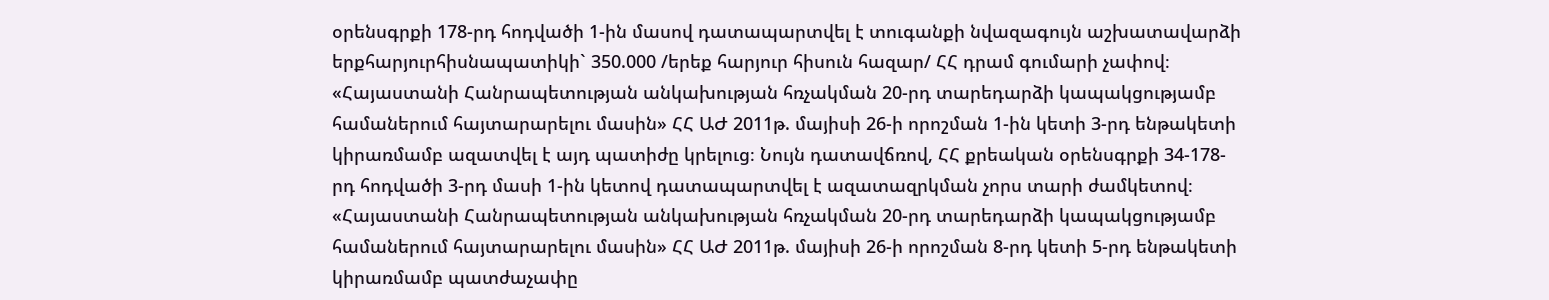օրենսգրքի 178-րդ հոդվածի 1-ին մասով դատապարտվել է տուգանքի նվազագույն աշխատավարձի երքհարյուրհիսնապատիկի` 350.000 /երեք հարյուր հիսուն հազար/ ՀՀ դրամ գումարի չափով։ «Հայաստանի Հանրապետության անկախության հռչակման 20-րդ տարեդարձի կապակցությամբ համաներում հայտարարելու մասին» ՀՀ ԱԺ 2011թ. մայիսի 26-ի որոշման 1-ին կետի 3-րդ ենթակետի կիրառմամբ ազատվել է այդ պատիժը կրելուց։ Նույն դատավճռով, ՀՀ քրեական օրենսգրքի 34-178-րդ հոդվածի 3-րդ մասի 1-ին կետով դատապարտվել է ազատազրկման չորս տարի ժամկետով։ «Հայաստանի Հանրապետության անկախության հռչակման 20-րդ տարեդարձի կապակցությամբ համաներում հայտարարելու մասին» ՀՀ ԱԺ 2011թ. մայիսի 26-ի որոշման 8-րդ կետի 5-րդ ենթակետի կիրառմամբ պատժաչափը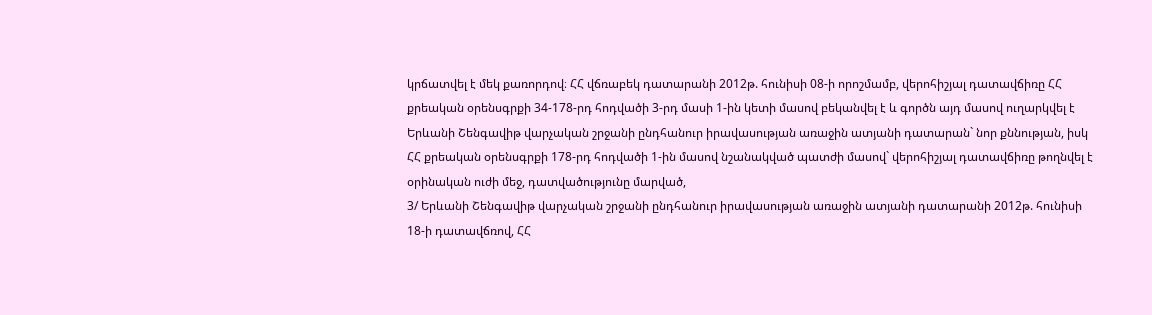կրճատվել է մեկ քառորդով։ ՀՀ վճռաբեկ դատարանի 2012թ. հունիսի 08-ի որոշմամբ, վերոհիշյալ դատավճիռը ՀՀ քրեական օրենսգրքի 34-178-րդ հոդվածի 3-րդ մասի 1-ին կետի մասով բեկանվել է և գործն այդ մասով ուղարկվել է Երևանի Շենգավիթ վարչական շրջանի ընդհանուր իրավասության առաջին ատյանի դատարան` նոր քննության, իսկ ՀՀ քրեական օրենսգրքի 178-րդ հոդվածի 1-ին մասով նշանակված պատժի մասով` վերոհիշյալ դատավճիռը թողնվել է օրինական ուժի մեջ, դատվածությունը մարված,
3/ Երևանի Շենգավիթ վարչական շրջանի ընդհանուր իրավասության առաջին ատյանի դատարանի 2012թ. հունիսի 18-ի դատավճռով, ՀՀ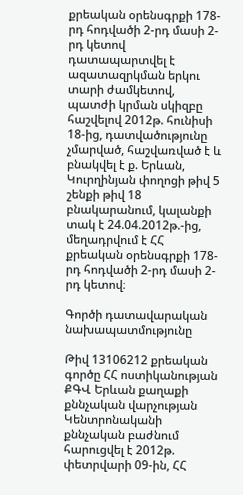քրեական օրենսգրքի 178-րդ հոդվածի 2-րդ մասի 2-րդ կետով դատապարտվել է ազատազրկման երկու տարի ժամկետով, պատժի կրման սկիզբը հաշվելով 2012թ. հունիսի 18-ից, դատվածությունը չմարված, հաշվառված է և բնակվել է ք. Երևան, Կուրղինյան փողոցի թիվ 5 շենքի թիվ 18 բնակարանում, կալանքի տակ է 24.04.2012թ.-ից, մեղադրվում է ՀՀ քրեական օրենսգրքի 178-րդ հոդվածի 2-րդ մասի 2-րդ կետով։

Գործի դատավարական նախապատմությունը

Թիվ 13106212 քրեական գործը ՀՀ ոստիկանության ՔԳՎ Երևան քաղաքի քննչական վարչության Կենտրոնականի քննչական բաժնում հարուցվել է 2012թ. փետրվարի 09-ին, ՀՀ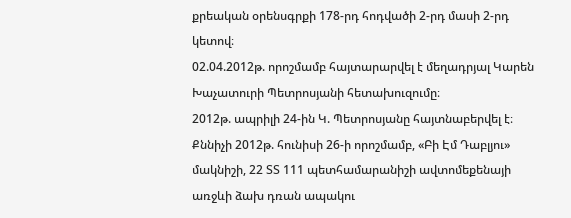քրեական օրենսգրքի 178-րդ հոդվածի 2-րդ մասի 2-րդ կետով։
02.04.2012թ. որոշմամբ հայտարարվել է մեղադրյալ Կարեն Խաչատուրի Պետրոսյանի հետախուզումը։
2012թ. ապրիլի 24-ին Կ. Պետրոսյանը հայտնաբերվել է։
Քննիչի 2012թ. հունիսի 26-ի որոշմամբ, «Բի Էմ Դաբլյու» մակնիշի, 22 ՏՏ 111 պետհամարանիշի ավտոմեքենայի առջևի ձախ դռան ապակու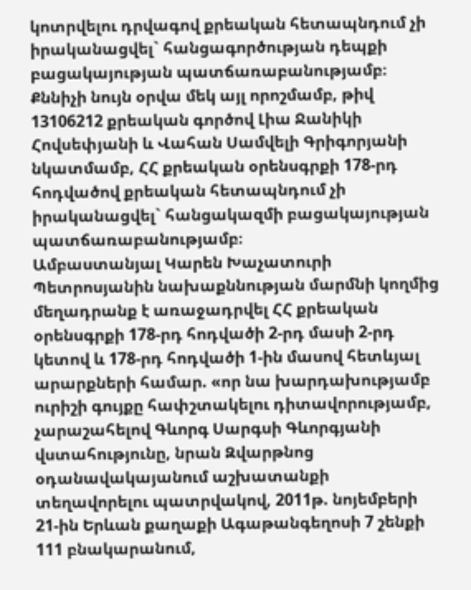կոտրվելու դրվագով քրեական հետապնդում չի իրականացվել` հանցագործության դեպքի բացակայության պատճառաբանությամբ։
Քննիչի նույն օրվա մեկ այլ որոշմամբ, թիվ 13106212 քրեական գործով Լիա Ջանիկի Հովսեփյանի և Վահան Սամվելի Գրիգորյանի նկատմամբ, ՀՀ քրեական օրենսգրքի 178-րդ հոդվածով քրեական հետապնդում չի իրականացվել` հանցակազմի բացակայության պատճառաբանությամբ։
Ամբաստանյալ Կարեն Խաչատուրի Պետրոսյանին նախաքննության մարմնի կողմից մեղադրանք է առաջադրվել ՀՀ քրեական օրենսգրքի 178-րդ հոդվածի 2-րդ մասի 2-րդ կետով և 178-րդ հոդվածի 1-ին մասով հետևյալ արարքների համար. «որ նա խարդախությամբ ուրիշի գույքը հափշտակելու դիտավորությամբ, չարաշահելով Գևորգ Սարգսի Գևորգյանի վստահությունը, նրան Զվարթնոց օդանավակայանում աշխատանքի տեղավորելու պատրվակով, 2011թ. նոյեմբերի 21-ին Երևան քաղաքի Ագաթանգեղոսի 7 շենքի 111 բնակարանում,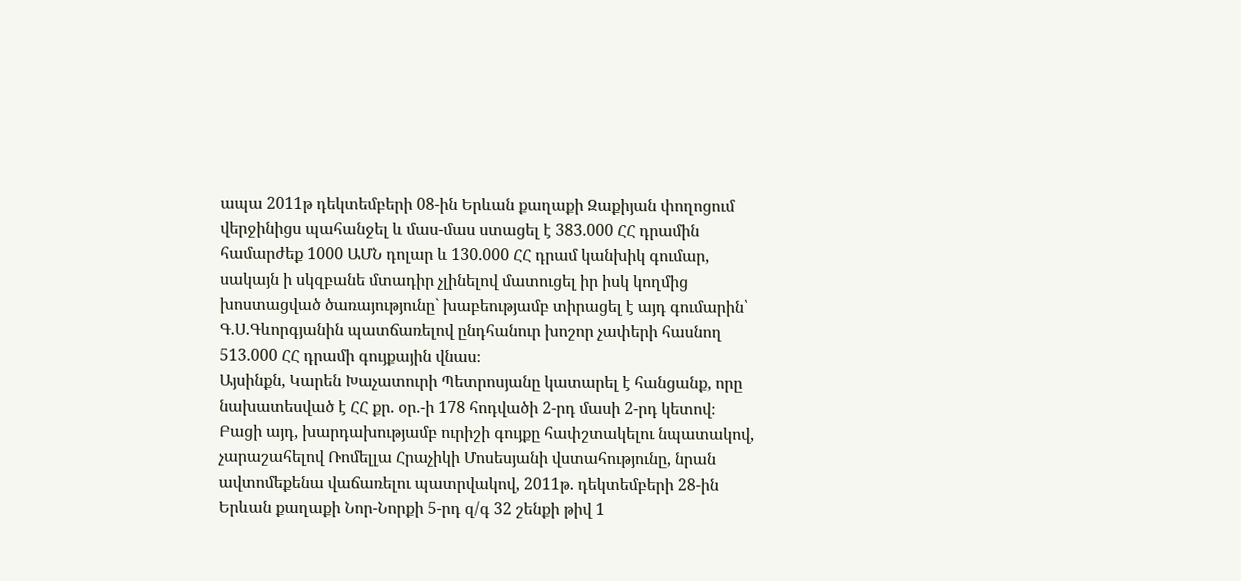ապա 2011թ դեկտեմբերի 08-ին Երևան քաղաքի Զաքիյան փողոցում վերջինիցս պահանջել և մաս-մաս ստացել է 383.000 ՀՀ դրամին համարժեք 1000 ԱՄՆ դոլար և 130.000 ՀՀ դրամ կանխիկ գումար, սակայն ի սկզբանե մտադիր չլինելով մատուցել իր իսկ կողմից խոստացված ծառայությունը` խաբեությամբ տիրացել է այդ գումարին՝ Գ.Ս.Գևորգյանին պատճառելով ընդհանուր խոշոր չափերի հասնող 513.000 ՀՀ դրամի գույքային վնաս։
Այսինքն, Կարեն Խաչատուրի Պետրոսյանը կատարել է հանցանք, որը նախատեսված է ՀՀ քր. օր.-ի 178 հոդվածի 2-րդ մասի 2-րդ կետով։
Բացի այդ, խարդախությամբ ուրիշի գույքը հափշտակելու նպատակով, չարաշահելով Ռոմելլա Հրաչիկի Մոսեսյանի վստահությունը, նրան ավտոմեքենա վաճառելու պատրվակով, 2011թ. դեկտեմբերի 28-ին Երևան քաղաքի Նոր-Նորքի 5-րդ զ/գ 32 շենքի թիվ 1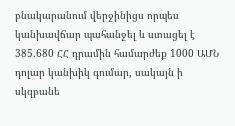բնակարանում վերջինիցս որպես կանխավճար պահանջել և ստացել է 385.680 ՀՀ դրամին համարժեք 1000 ԱՄՆ դոլար կանխիկ գումար, սակայն ի սկզբանե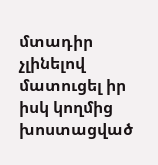մտադիր չլինելով մատուցել իր իսկ կողմից խոստացված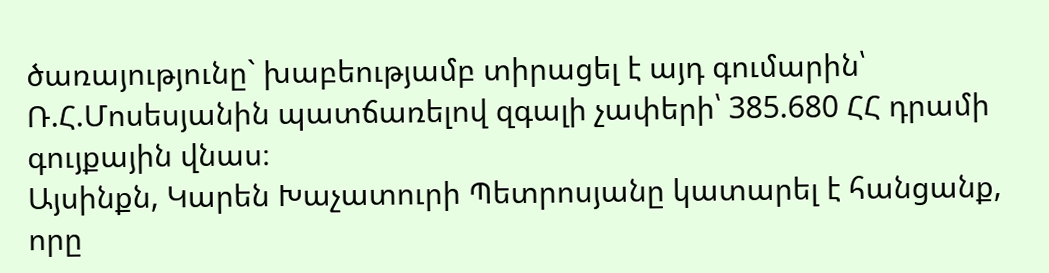ծառայությունը` խաբեությամբ տիրացել է այդ գումարին՝ Ռ.Հ.Մոսեսյանին պատճառելով զգալի չափերի՝ 385.680 ՀՀ դրամի գույքային վնաս։
Այսինքն, Կարեն Խաչատուրի Պետրոսյանը կատարել է հանցանք, որը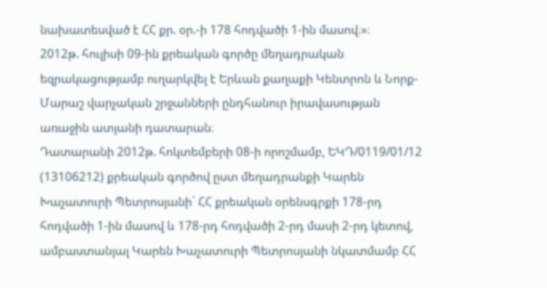նախատեսված է ՀՀ քր. օր.-ի 178 հոդվածի 1-ին մասով։»։
2012թ. հուլիսի 09-ին քրեական գործը մեղադրական եզրակացությամբ ուղարկվել է Երևան քաղաքի Կենտրոն և Նորք-Մարաշ վարչական շրջանների ընդհանուր իրավասության առաջին ատյանի դատարան։
Դատարանի 2012թ. հոկտեմբերի 08-ի որոշմամբ, ԵԿԴ/0119/01/12 (13106212) քրեական գործով ըստ մեղադրանքի Կարեն Խաչատուրի Պետրոսյանի` ՀՀ քրեական օրենսգրքի 178-րդ հոդվածի 1-ին մասով և 178-րդ հոդվածի 2-րդ մասի 2-րդ կետով, ամբաստանյալ Կարեն Խաչատուրի Պետրոսյանի նկատմամբ ՀՀ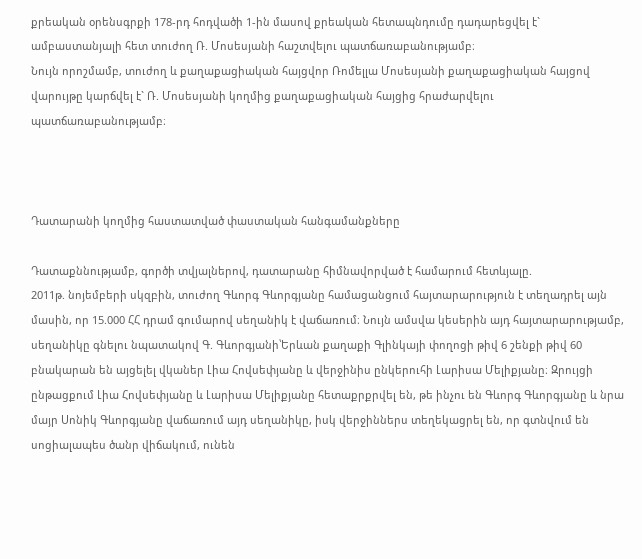քրեական օրենսգրքի 178-րդ հոդվածի 1-ին մասով քրեական հետապնդումը դադարեցվել է` ամբաստանյալի հետ տուժող Ռ. Մոսեսյանի հաշտվելու պատճառաբանությամբ։
Նույն որոշմամբ, տուժող և քաղաքացիական հայցվոր Ռոմելլա Մոսեսյանի քաղաքացիական հայցով վարույթը կարճվել է` Ռ. Մոսեսյանի կողմից քաղաքացիական հայցից հրաժարվելու պատճառաբանությամբ։



Դատարանի կողմից հաստատված փաստական հանգամանքները

Դատաքննությամբ, գործի տվյալներով, դատարանը հիմնավորված է համարում հետևյալը.
2011թ. նոյեմբերի սկզբին, տուժող Գևորգ Գևորգյանը համացանցում հայտարարություն է տեղադրել այն մասին, որ 15.000 ՀՀ դրամ գումարով սեղանիկ է վաճառում։ Նույն ամսվա կեսերին այդ հայտարարությամբ, սեղանիկը գնելու նպատակով Գ. Գևորգյանի՝Երևան քաղաքի Գլինկայի փողոցի թիվ 6 շենքի թիվ 60 բնակարան են այցելել վկաներ Լիա Հովսեփյանը և վերջինիս ընկերուհի Լարիսա Մելիքյանը։ Զրույցի ընթացքում Լիա Հովսեփյանը և Լարիսա Մելիքյանը հետաքրքրվել են, թե ինչու են Գևորգ Գևորգյանը և նրա մայր Սոնիկ Գևորգյանը վաճառում այդ սեղանիկը, իսկ վերջիններս տեղեկացրել են, որ գտնվում են սոցիալապես ծանր վիճակում, ունեն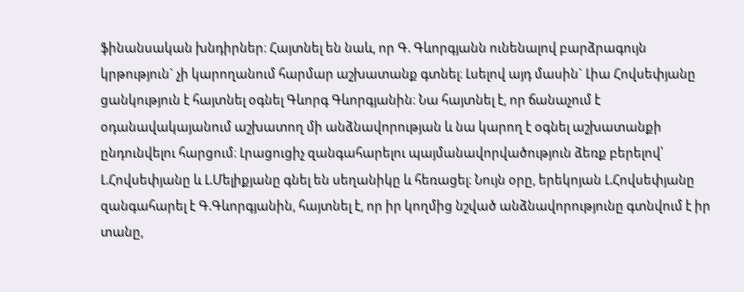ֆինանսական խնդիրներ։ Հայտնել են նաև, որ Գ. Գևորգյանն ունենալով բարձրագույն կրթություն` չի կարողանում հարմար աշխատանք գտնել։ Լսելով այդ մասին` Լիա Հովսեփյանը ցանկություն է հայտնել օգնել Գևորգ Գևորգյանին։ Նա հայտնել է, որ ճանաչում է օդանավակայանում աշխատող մի անձնավորության և նա կարող է օգնել աշխատանքի ընդունվելու հարցում։ Լրացուցիչ զանգահարելու պայմանավորվածություն ձեռք բերելով՝ Լ.Հովսեփյանը և Լ.Մելիքյանը գնել են սեղանիկը և հեռացել։ Նույն օրը, երեկոյան Լ.Հովսեփյանը զանգահարել է Գ.Գևորգյանին, հայտնել է, որ իր կողմից նշված անձնավորությունը գտնվում է իր տանը,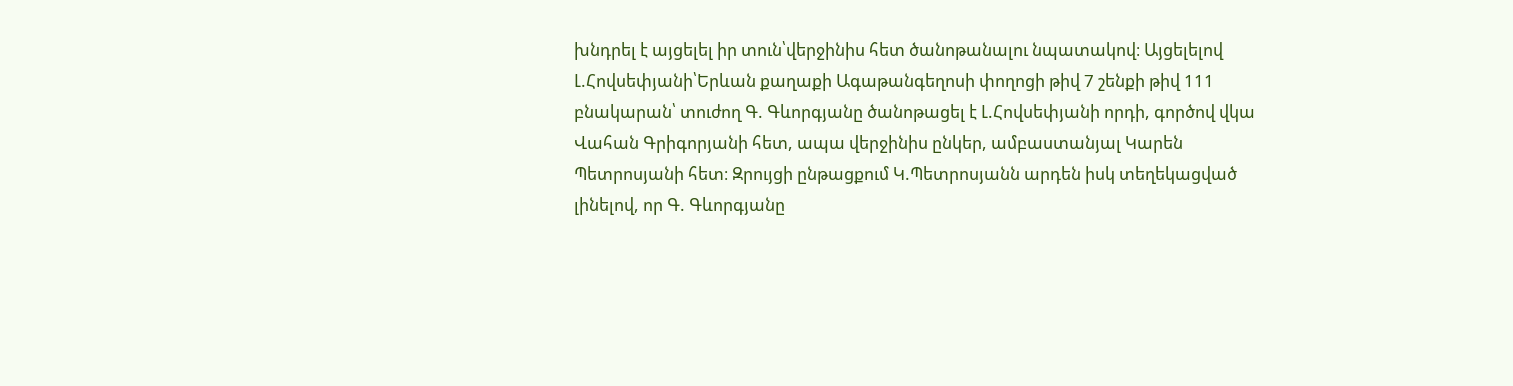խնդրել է այցելել իր տուն՝վերջինիս հետ ծանոթանալու նպատակով։ Այցելելով Լ.Հովսեփյանի՝Երևան քաղաքի Ագաթանգեղոսի փողոցի թիվ 7 շենքի թիվ 111 բնակարան՝ տուժող Գ. Գևորգյանը ծանոթացել է Լ.Հովսեփյանի որդի, գործով վկա Վահան Գրիգորյանի հետ, ապա վերջինիս ընկեր, ամբաստանյալ Կարեն Պետրոսյանի հետ։ Զրույցի ընթացքում Կ.Պետրոսյանն արդեն իսկ տեղեկացված լինելով, որ Գ. Գևորգյանը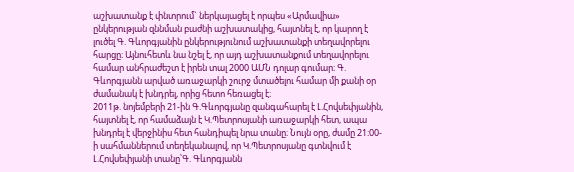աշխատանք է փնտրում` ներկայացել է որպես «Արմավիա» ընկերության զննման բաժնի աշխատակից, հայտնել է, որ կարող է լուծել Գ. Գևորգյանին ընկերությունում աշխատանքի տեղավորելու հարցը։ Այնուհետև նա նշել է, որ այդ աշխատանքում տեղավորելու համար անհրաժեշտ է իրեն տալ 2000 ԱՄՆ դոլար գումար։ Գ. Գևորգյանն արված առաջարկի շուրջ մտածելու համար մի քանի օր ժամանակ է խնդրել, որից հետո հեռացել է։
2011թ. նոյեմբերի 21-ին Գ.Գևորգյանը զանգահարել է Լ.Հովսեփյանին, հայտնել է, որ համաձայն է Կ.Պետրոսյանի առաջարկի հետ, ապա խնդրել է վերջինիս հետ հանդիպել նրա տանը։ Նույն օրը, ժամը 21։00-ի սահմաններում տեղեկանալով, որ Կ.Պետրոսյանը գտնվում է Լ.Հովսեփյանի տանը՝Գ. Գևորգյանն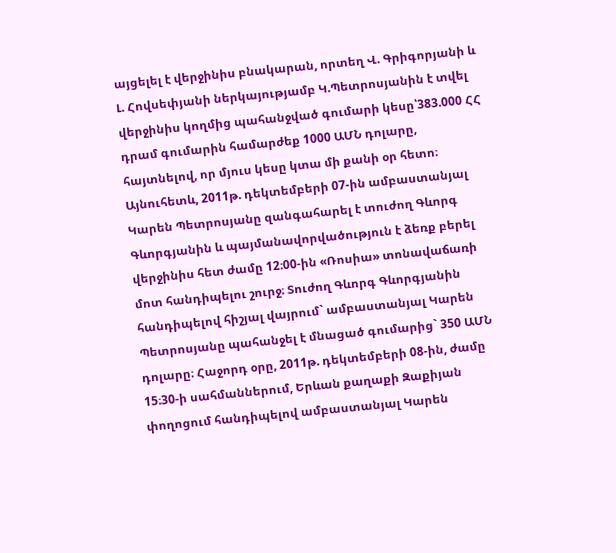այցելել է վերջինիս բնակարան, որտեղ Վ. Գրիգորյանի և Լ. Հովսեփյանի ներկայությամբ Կ.Պետրոսյանին է տվել վերջինիս կողմից պահանջված գումարի կեսը՝383.000 ՀՀ դրամ գումարին համարժեք 1000 ԱՄՆ դոլարը, հայտնելով, որ մյուս կեսը կտա մի քանի օր հետո։
Այնուհետև, 2011թ. դեկտեմբերի 07-ին ամբաստանյալ Կարեն Պետրոսյանը զանգահարել է տուժող Գևորգ Գևորգյանին և պայմանավորվածություն է ձեռք բերել վերջինիս հետ ժամը 12։00-ին «Ռոսիա» տոնավաճառի մոտ հանդիպելու շուրջ։ Տուժող Գևորգ Գևորգյանին հանդիպելով հիշյալ վայրում` ամբաստանյալ Կարեն Պետրոսյանը պահանջել է մնացած գումարից` 350 ԱՄՆ դոլարը։ Հաջորդ օրը, 2011թ. դեկտեմբերի 08-ին, ժամը 15։30-ի սահմաններում, Երևան քաղաքի Զաքիյան փողոցում հանդիպելով ամբաստանյալ Կարեն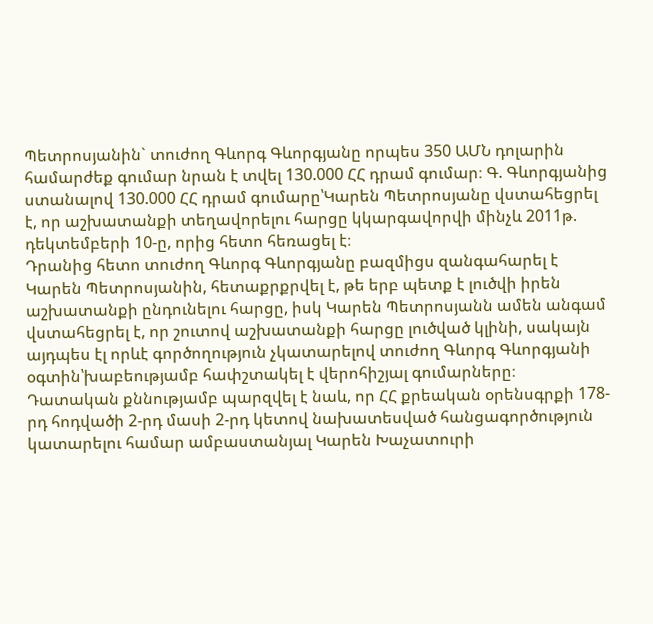Պետրոսյանին` տուժող Գևորգ Գևորգյանը որպես 350 ԱՄՆ դոլարին համարժեք գումար նրան է տվել 130.000 ՀՀ դրամ գումար։ Գ. Գևորգյանից ստանալով 130.000 ՀՀ դրամ գումարը՝Կարեն Պետրոսյանը վստահեցրել է, որ աշխատանքի տեղավորելու հարցը կկարգավորվի մինչև 2011թ. դեկտեմբերի 10-ը, որից հետո հեռացել է։
Դրանից հետո տուժող Գևորգ Գևորգյանը բազմիցս զանգահարել է Կարեն Պետրոսյանին, հետաքրքրվել է, թե երբ պետք է լուծվի իրեն աշխատանքի ընդունելու հարցը, իսկ Կարեն Պետրոսյանն ամեն անգամ վստահեցրել է, որ շուտով աշխատանքի հարցը լուծված կլինի, սակայն այդպես էլ որևէ գործողություն չկատարելով տուժող Գևորգ Գևորգյանի օգտին՝խաբեությամբ հափշտակել է վերոհիշյալ գումարները։
Դատական քննությամբ պարզվել է նաև, որ ՀՀ քրեական օրենսգրքի 178-րդ հոդվածի 2-րդ մասի 2-րդ կետով նախատեսված հանցագործություն կատարելու համար ամբաստանյալ Կարեն Խաչատուրի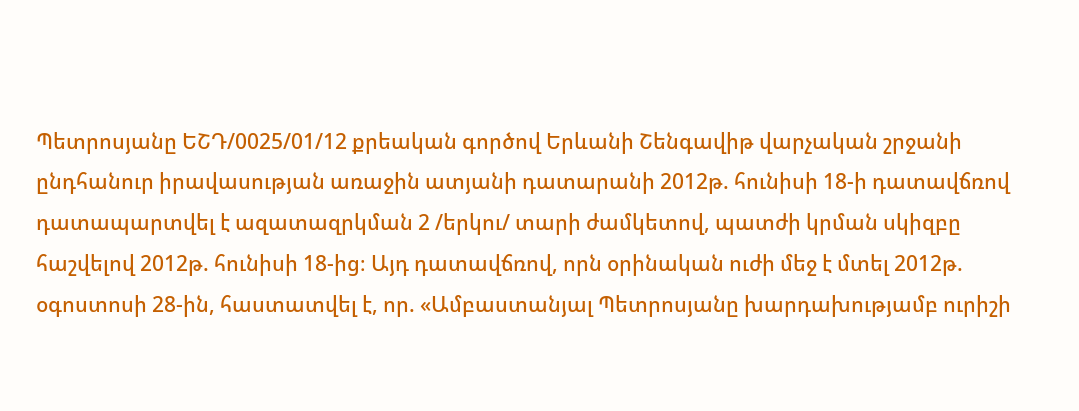Պետրոսյանը ԵՇԴ/0025/01/12 քրեական գործով Երևանի Շենգավիթ վարչական շրջանի ընդհանուր իրավասության առաջին ատյանի դատարանի 2012թ. հունիսի 18-ի դատավճռով դատապարտվել է ազատազրկման 2 /երկու/ տարի ժամկետով, պատժի կրման սկիզբը հաշվելով 2012թ. հունիսի 18-ից։ Այդ դատավճռով, որն օրինական ուժի մեջ է մտել 2012թ. օգոստոսի 28-ին, հաստատվել է, որ. «Ամբաստանյալ Պետրոսյանը խարդախությամբ ուրիշի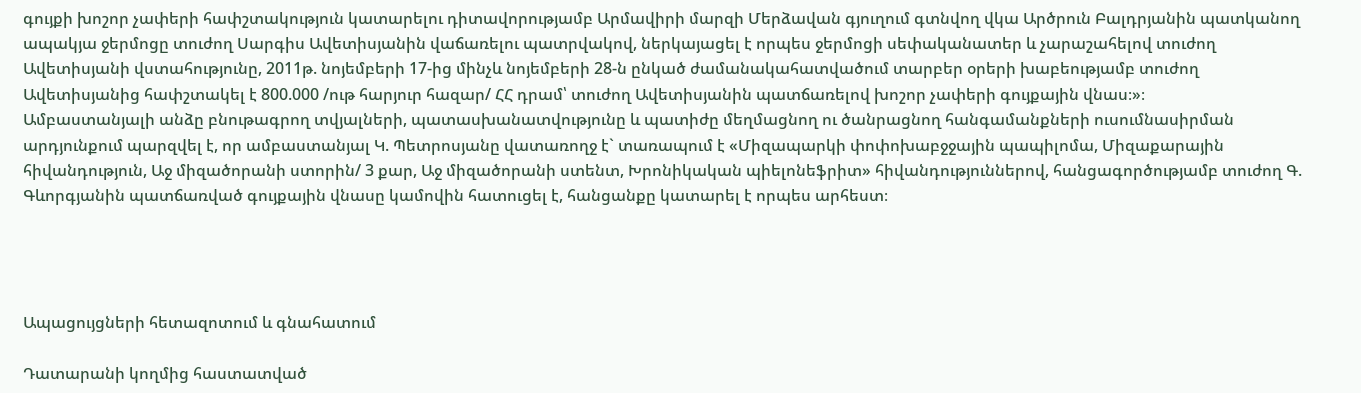գույքի խոշոր չափերի հափշտակություն կատարելու դիտավորությամբ Արմավիրի մարզի Մերձավան գյուղում գտնվող վկա Արծրուն Բալդրյանին պատկանող ապակյա ջերմոցը տուժող Սարգիս Ավետիսյանին վաճառելու պատրվակով, ներկայացել է որպես ջերմոցի սեփականատեր և չարաշահելով տուժող Ավետիսյանի վստահությունը, 2011թ. նոյեմբերի 17-ից մինչև նոյեմբերի 28-ն ընկած ժամանակահատվածում տարբեր օրերի խաբեությամբ տուժող Ավետիսյանից հափշտակել է 800.000 /ութ հարյուր հազար/ ՀՀ դրամ՝ տուժող Ավետիսյանին պատճառելով խոշոր չափերի գույքային վնաս։»։
Ամբաստանյալի անձը բնութագրող տվյալների, պատասխանատվությունը և պատիժը մեղմացնող ու ծանրացնող հանգամանքների ուսումնասիրման արդյունքում պարզվել է, որ ամբաստանյալ Կ. Պետրոսյանը վատառողջ է` տառապում է «Միզապարկի փոփոխաբջջային պապիլոմա, Միզաքարային հիվանդություն, Աջ միզածորանի ստորին/ 3 քար, Աջ միզածորանի ստենտ, Խրոնիկական պիելոնեֆրիտ» հիվանդություններով, հանցագործությամբ տուժող Գ. Գևորգյանին պատճառված գույքային վնասը կամովին հատուցել է, հանցանքը կատարել է որպես արհեստ։




Ապացույցների հետազոտում և գնահատում

Դատարանի կողմից հաստատված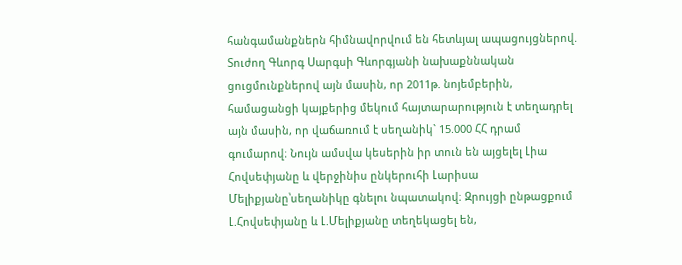հանգամանքներն հիմնավորվում են հետևյալ ապացույցներով.
Տուժող Գևորգ Սարգսի Գևորգյանի նախաքննական ցուցմունքներով այն մասին, որ 2011թ. նոյեմբերին, համացանցի կայքերից մեկում հայտարարություն է տեղադրել այն մասին, որ վաճառում է սեղանիկ` 15.000 ՀՀ դրամ գումարով։ Նույն ամսվա կեսերին իր տուն են այցելել Լիա Հովսեփյանը և վերջինիս ընկերուհի Լարիսա Մելիքյանը՝սեղանիկը գնելու նպատակով։ Զրույցի ընթացքում Լ.Հովսեփյանը և Լ.Մելիքյանը տեղեկացել են,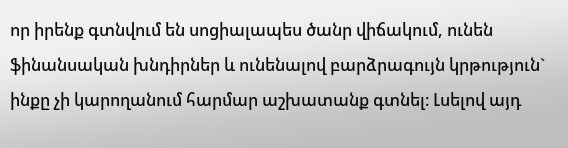որ իրենք գտնվում են սոցիալապես ծանր վիճակում, ունեն ֆինանսական խնդիրներ և ունենալով բարձրագույն կրթություն` ինքը չի կարողանում հարմար աշխատանք գտնել։ Լսելով այդ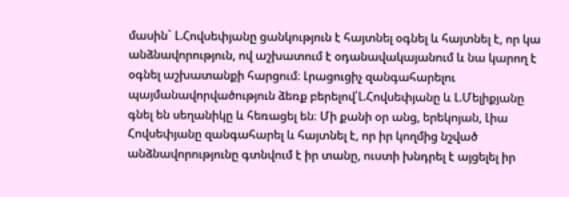մասին` Լ.Հովսեփյանը ցանկություն է հայտնել օգնել և հայտնել է, որ կա անձնավորություն, ով աշխատում է օդանավակայանում և նա կարող է օգնել աշխատանքի հարցում։ Լրացուցիչ զանգահարելու պայմանավորվածություն ձեռք բերելով՝Լ.Հովսեփյանը և Լ.Մելիքյանը գնել են սեղանիկը և հեռացել են։ Մի քանի օր անց, երեկոյան, Լիա Հովսեփյանը զանգահարել և հայտնել է, որ իր կողմից նշված անձնավորությունը գտնվում է իր տանը, ուստի խնդրել է այցելել իր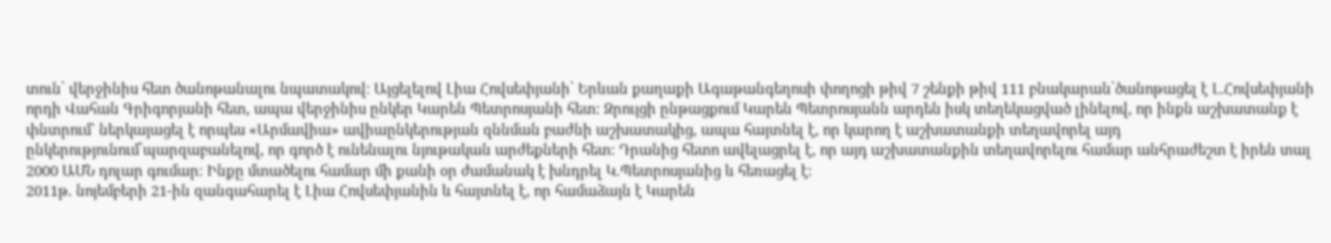տուն՝ վերջինիս հետ ծանոթանալու նպատակով։ Այցելելով Լիա Հովսեփյանի՝ Երևան քաղաքի Ագաթանգեղոսի փողոցի թիվ 7 շենքի թիվ 111 բնակարան՝ծանոթացել է Լ.Հովսեփյանի որդի Վահան Գրիգորյանի հետ, ապա վերջինիս ընկեր Կարեն Պետրոսյանի հետ։ Զրույցի ընթացքում Կարեն Պետրոսյանն արդեն իսկ տեղեկացված լինելով, որ ինքն աշխատանք է փնտրում` ներկայացել է որպես «Արմավիա» ավիաընկերության զննման բաժնի աշխատակից, ապա հայտնել է, որ կարող է աշխատանքի տեղավորել այդ ընկերությունում՝պարզաբանելով, որ գործ է ունենալու նյութական արժեքների հետ։ Դրանից հետո ավելացրել է, որ այդ աշխատանքին տեղավորելու համար անհրաժեշտ է իրեն տալ 2000 ԱՄՆ դոլար գումար։ Ինքը մտածելու համար մի քանի օր ժամանակ է խնդրել Կ.Պետրոսյանից և հեռացել է։
2011թ. նոյեմբերի 21-ին զանգահարել է Լիա Հովսեփյանին և հայտնել է, որ համաձայն է Կարեն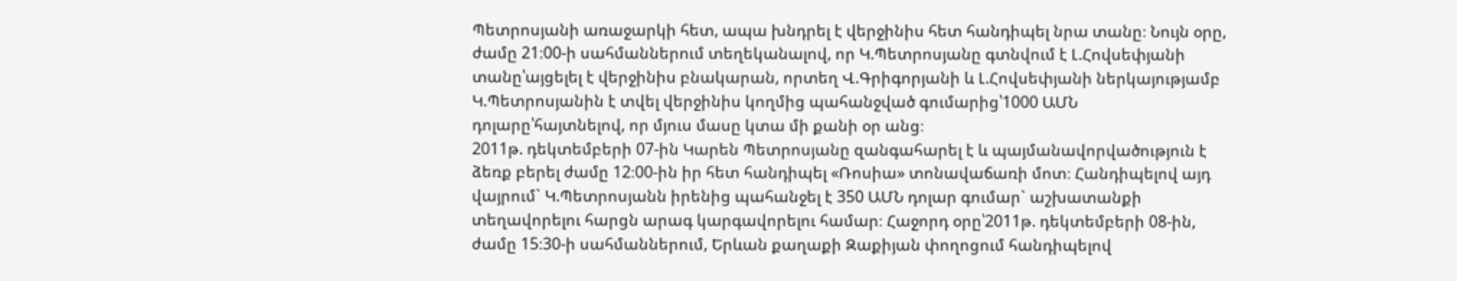Պետրոսյանի առաջարկի հետ, ապա խնդրել է վերջինիս հետ հանդիպել նրա տանը։ Նույն օրը, ժամը 21։00-ի սահմաններում տեղեկանալով, որ Կ.Պետրոսյանը գտնվում է Լ.Հովսեփյանի տանը՝այցելել է վերջինիս բնակարան, որտեղ Վ.Գրիգորյանի և Լ.Հովսեփյանի ներկայությամբ Կ.Պետրոսյանին է տվել վերջինիս կողմից պահանջված գումարից՝1000 ԱՄՆ դոլարը՝հայտնելով, որ մյուս մասը կտա մի քանի օր անց։
2011թ. դեկտեմբերի 07-ին Կարեն Պետրոսյանը զանգահարել է և պայմանավորվածություն է ձեռք բերել ժամը 12։00-ին իր հետ հանդիպել «Ռոսիա» տոնավաճառի մոտ։ Հանդիպելով այդ վայրում` Կ.Պետրոսյանն իրենից պահանջել է 350 ԱՄՆ դոլար գումար` աշխատանքի տեղավորելու հարցն արագ կարգավորելու համար։ Հաջորդ օրը՝2011թ. դեկտեմբերի 08-ին, ժամը 15։30-ի սահմաններում, Երևան քաղաքի Զաքիյան փողոցում հանդիպելով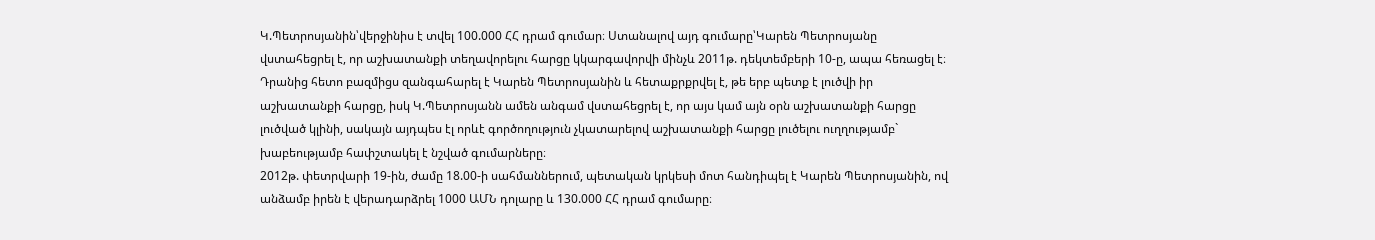Կ.Պետրոսյանին՝վերջինիս է տվել 100.000 ՀՀ դրամ գումար։ Ստանալով այդ գումարը՝Կարեն Պետրոսյանը վստահեցրել է, որ աշխատանքի տեղավորելու հարցը կկարգավորվի մինչև 2011թ. դեկտեմբերի 10-ը, ապա հեռացել է։
Դրանից հետո բազմիցս զանգահարել է Կարեն Պետրոսյանին և հետաքրքրվել է, թե երբ պետք է լուծվի իր աշխատանքի հարցը, իսկ Կ.Պետրոսյանն ամեն անգամ վստահեցրել է, որ այս կամ այն օրն աշխատանքի հարցը լուծված կլինի, սակայն այդպես էլ որևէ գործողություն չկատարելով աշխատանքի հարցը լուծելու ուղղությամբ` խաբեությամբ հափշտակել է նշված գումարները։
2012թ. փետրվարի 19-ին, ժամը 18.00-ի սահմաններում, պետական կրկեսի մոտ հանդիպել է Կարեն Պետրոսյանին, ով անձամբ իրեն է վերադարձրել 1000 ԱՄՆ դոլարը և 130.000 ՀՀ դրամ գումարը։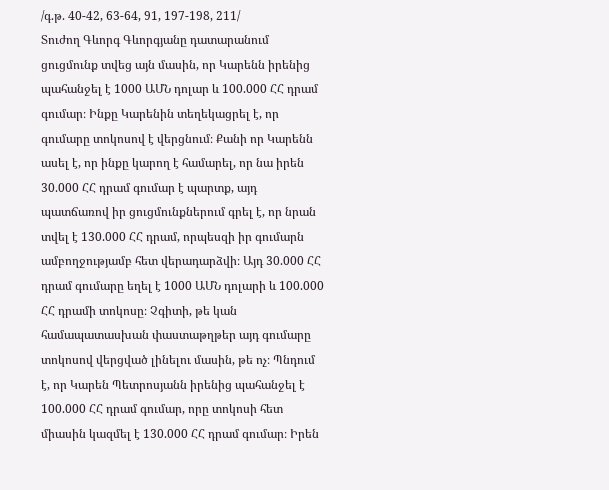/գ.թ. 40-42, 63-64, 91, 197-198, 211/
Տուժող Գևորգ Գևորգյանը դատարանում ցուցմունք տվեց այն մասին, որ Կարենն իրենից պահանջել է 1000 ԱՄՆ դոլար և 100.000 ՀՀ դրամ գումար։ Ինքը Կարենին տեղեկացրել է, որ գումարը տոկոսով է վերցնում։ Քանի որ Կարենն ասել է, որ ինքը կարող է համարել, որ նա իրեն 30.000 ՀՀ դրամ գումար է պարտք, այդ պատճառով իր ցուցմունքներում գրել է, որ նրան տվել է 130.000 ՀՀ դրամ, որպեսզի իր գումարն ամբողջությամբ հետ վերադարձվի։ Այդ 30.000 ՀՀ դրամ գումարը եղել է 1000 ԱՄՆ դոլարի և 100.000 ՀՀ դրամի տոկոսը։ Չգիտի, թե կան համապատասխան փաստաթղթեր այդ գումարը տոկոսով վերցված լինելու մասին, թե ոչ։ Պնդում է, որ Կարեն Պետրոսյանն իրենից պահանջել է 100.000 ՀՀ դրամ գումար, որը տոկոսի հետ միասին կազմել է 130.000 ՀՀ դրամ գումար։ Իրեն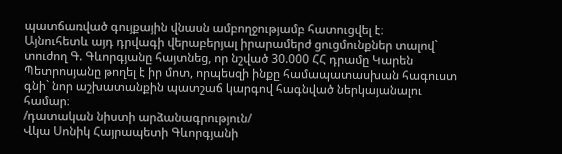պատճառված գույքային վնասն ամբողջությամբ հատուցվել է։
Այնուհետև այդ դրվագի վերաբերյալ իրարամերժ ցուցմունքներ տալով` տուժող Գ. Գևորգյանը հայտնեց, որ նշված 30.000 ՀՀ դրամը Կարեն Պետրոսյանը թողել է իր մոտ, որպեսզի ինքը համապատասխան հագուստ գնի` նոր աշխատանքին պատշաճ կարգով հագնված ներկայանալու համար։
/դատական նիստի արձանագրություն/
Վկա Սոնիկ Հայրապետի Գևորգյանի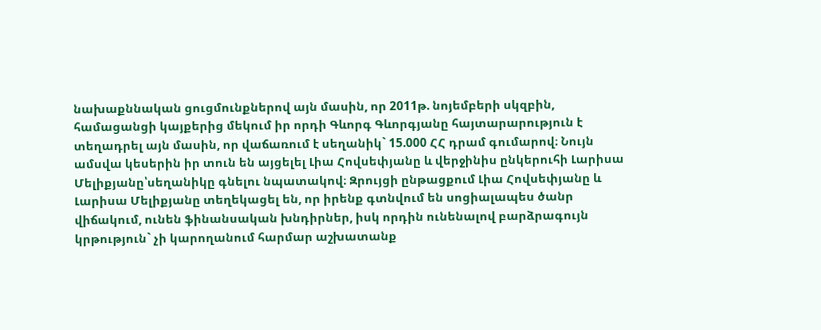նախաքննական ցուցմունքներով այն մասին, որ 2011թ. նոյեմբերի սկզբին, համացանցի կայքերից մեկում իր որդի Գևորգ Գևորգյանը հայտարարություն է տեղադրել այն մասին, որ վաճառում է սեղանիկ` 15.000 ՀՀ դրամ գումարով։ Նույն ամսվա կեսերին իր տուն են այցելել Լիա Հովսեփյանը և վերջինիս ընկերուհի Լարիսա Մելիքյանը՝սեղանիկը գնելու նպատակով։ Զրույցի ընթացքում Լիա Հովսեփյանը և Լարիսա Մելիքյանը տեղեկացել են, որ իրենք գտնվում են սոցիալապես ծանր վիճակում, ունեն ֆինանսական խնդիրներ, իսկ որդին ունենալով բարձրագույն կրթություն` չի կարողանում հարմար աշխատանք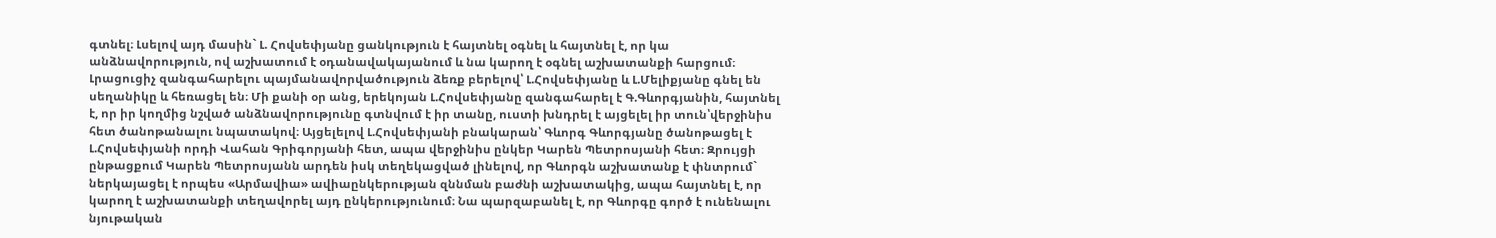գտնել։ Լսելով այդ մասին` Լ. Հովսեփյանը ցանկություն է հայտնել օգնել և հայտնել է, որ կա անձնավորություն, ով աշխատում է օդանավակայանում և նա կարող է օգնել աշխատանքի հարցում։ Լրացուցիչ զանգահարելու պայմանավորվածություն ձեռք բերելով՝ Լ.Հովսեփյանը և Լ.Մելիքյանը գնել են սեղանիկը և հեռացել են։ Մի քանի օր անց, երեկոյան Լ.Հովսեփյանը զանգահարել է Գ.Գևորգյանին, հայտնել է, որ իր կողմից նշված անձնավորությունը գտնվում է իր տանը, ուստի խնդրել է այցելել իր տուն՝վերջինիս հետ ծանոթանալու նպատակով։ Այցելելով Լ.Հովսեփյանի բնակարան՝ Գևորգ Գևորգյանը ծանոթացել է Լ.Հովսեփյանի որդի Վահան Գրիգորյանի հետ, ապա վերջինիս ընկեր Կարեն Պետրոսյանի հետ։ Զրույցի ընթացքում Կարեն Պետրոսյանն արդեն իսկ տեղեկացված լինելով, որ Գևորգն աշխատանք է փնտրում` ներկայացել է որպես «Արմավիա» ավիաընկերության զննման բաժնի աշխատակից, ապա հայտնել է, որ կարող է աշխատանքի տեղավորել այդ ընկերությունում։ Նա պարզաբանել է, որ Գևորգը գործ է ունենալու նյութական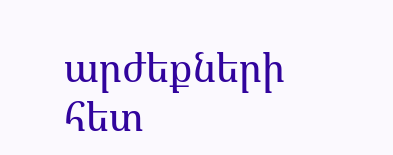արժեքների հետ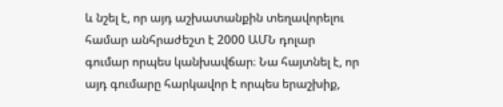և նշել է, որ այդ աշխատանքին տեղավորելու համար անհրաժեշտ է 2000 ԱՄՆ դոլար գումար որպես կանխավճար։ Նա հայտնել է, որ այդ գումարը հարկավոր է որպես երաշխիք,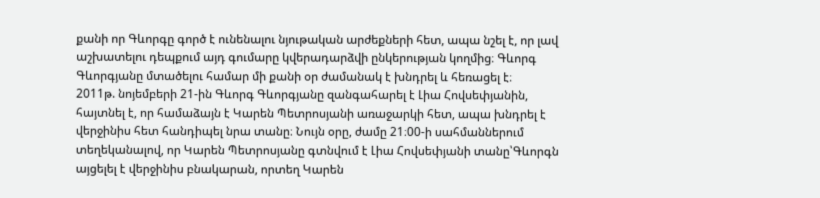քանի որ Գևորգը գործ է ունենալու նյութական արժեքների հետ, ապա նշել է, որ լավ աշխատելու դեպքում այդ գումարը կվերադարձվի ընկերության կողմից։ Գևորգ Գևորգյանը մտածելու համար մի քանի օր ժամանակ է խնդրել և հեռացել է։
2011թ. նոյեմբերի 21-ին Գևորգ Գևորգյանը զանգահարել է Լիա Հովսեփյանին, հայտնել է, որ համաձայն է Կարեն Պետրոսյանի առաջարկի հետ, ապա խնդրել է վերջինիս հետ հանդիպել նրա տանը։ Նույն օրը, ժամը 21։00-ի սահմաններում տեղեկանալով, որ Կարեն Պետրոսյանը գտնվում է Լիա Հովսեփյանի տանը՝Գևորգն այցելել է վերջինիս բնակարան, որտեղ Կարեն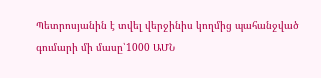Պետրոսյանին է տվել վերջինիս կողմից պահանջված գումարի մի մասը՝1000 ԱՄՆ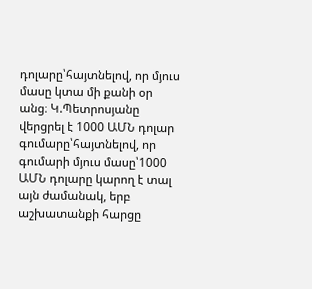դոլարը՝հայտնելով, որ մյուս մասը կտա մի քանի օր անց։ Կ.Պետրոսյանը վերցրել է 1000 ԱՄՆ դոլար գումարը՝հայտնելով, որ գումարի մյուս մասը՝1000 ԱՄՆ դոլարը կարող է տալ այն ժամանակ, երբ աշխատանքի հարցը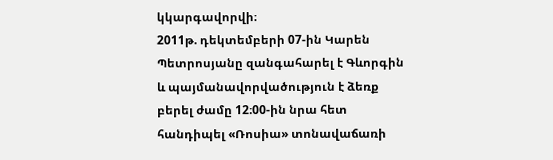կկարգավորվի։
2011թ. դեկտեմբերի 07-ին Կարեն Պետրոսյանը զանգահարել է Գևորգին և պայմանավորվածություն է ձեռք բերել ժամը 12։00-ին նրա հետ հանդիպել «Ռոսիա» տոնավաճառի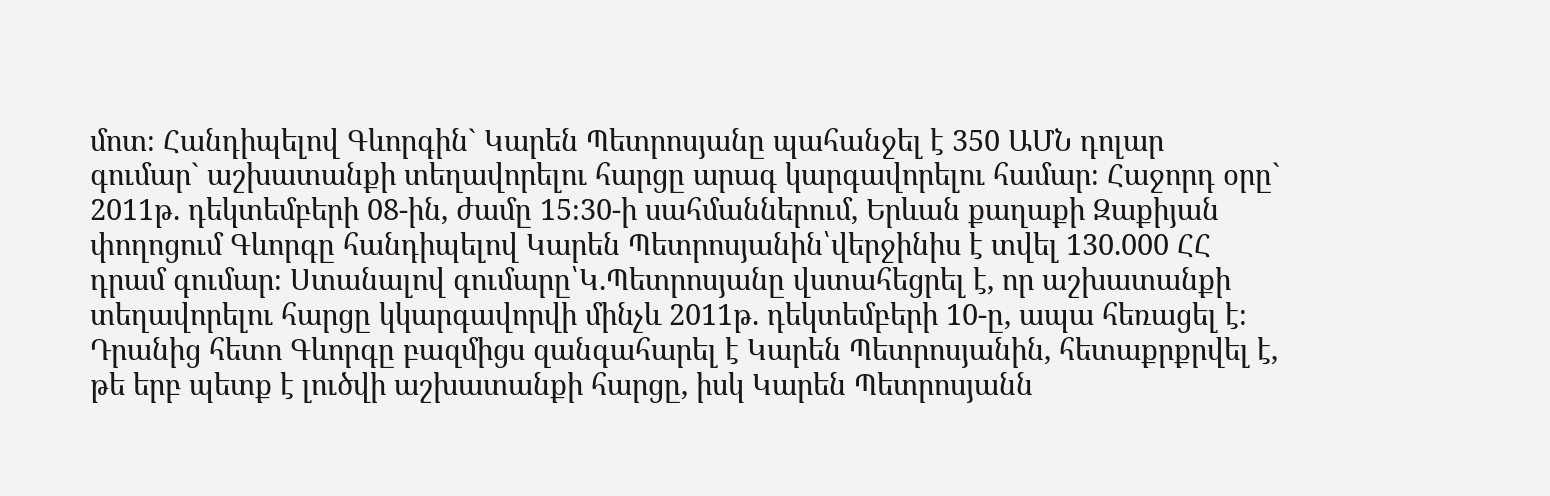մոտ։ Հանդիպելով Գևորգին` Կարեն Պետրոսյանը պահանջել է 350 ԱՄՆ դոլար գումար` աշխատանքի տեղավորելու հարցը արագ կարգավորելու համար։ Հաջորդ օրը` 2011թ. դեկտեմբերի 08-ին, ժամը 15։30-ի սահմաններում, Երևան քաղաքի Զաքիյան փողոցում Գևորգը հանդիպելով Կարեն Պետրոսյանին՝վերջինիս է տվել 130.000 ՀՀ դրամ գումար։ Ստանալով գումարը՝Կ.Պետրոսյանը վստահեցրել է, որ աշխատանքի տեղավորելու հարցը կկարգավորվի մինչև 2011թ. դեկտեմբերի 10-ը, ապա հեռացել է։
Դրանից հետո Գևորգը բազմիցս զանգահարել է Կարեն Պետրոսյանին, հետաքրքրվել է, թե երբ պետք է լուծվի աշխատանքի հարցը, իսկ Կարեն Պետրոսյանն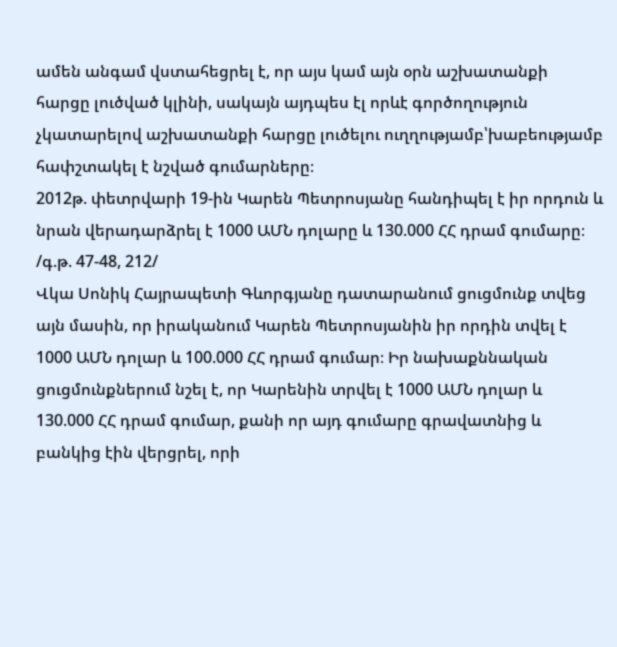ամեն անգամ վստահեցրել է, որ այս կամ այն օրն աշխատանքի հարցը լուծված կլինի, սակայն այդպես էլ որևէ գործողություն չկատարելով աշխատանքի հարցը լուծելու ուղղությամբ՝խաբեությամբ հափշտակել է նշված գումարները։
2012թ. փետրվարի 19-ին Կարեն Պետրոսյանը հանդիպել է իր որդուն և նրան վերադարձրել է 1000 ԱՄՆ դոլարը և 130.000 ՀՀ դրամ գումարը։
/գ.թ. 47-48, 212/
Վկա Սոնիկ Հայրապետի Գևորգյանը դատարանում ցուցմունք տվեց այն մասին, որ իրականում Կարեն Պետրոսյանին իր որդին տվել է 1000 ԱՄՆ դոլար և 100.000 ՀՀ դրամ գումար։ Իր նախաքննական ցուցմունքներում նշել է, որ Կարենին տրվել է 1000 ԱՄՆ դոլար և 130.000 ՀՀ դրամ գումար, քանի որ այդ գումարը գրավատնից և բանկից էին վերցրել, որի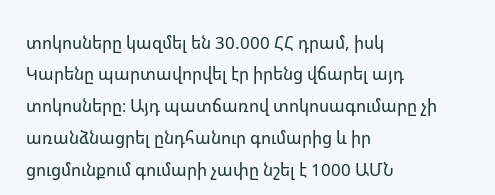տոկոսները կազմել են 30.000 ՀՀ դրամ, իսկ Կարենը պարտավորվել էր իրենց վճարել այդ տոկոսները։ Այդ պատճառով տոկոսագումարը չի առանձնացրել ընդհանուր գումարից և իր ցուցմունքում գումարի չափը նշել է 1000 ԱՄՆ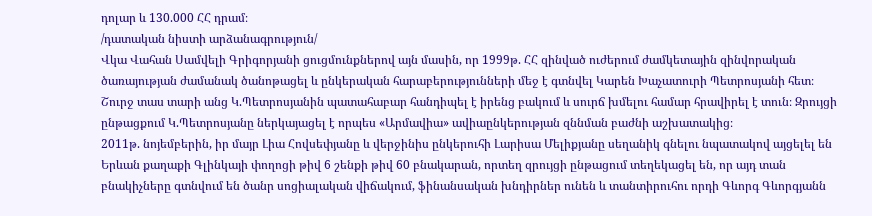դոլար և 130.000 ՀՀ դրամ։
/դատական նիստի արձանագրություն/
Վկա Վահան Սամվելի Գրիգորյանի ցուցմունքներով այն մասին, որ 1999թ. ՀՀ զինված ուժերում ժամկետային զինվորական ծառայության ժամանակ ծանոթացել և ընկերական հարաբերությունների մեջ է գտնվել Կարեն Խաչատուրի Պետրոսյանի հետ։ Շուրջ տաս տարի անց Կ.Պետրոսյանին պատահաբար հանդիպել է իրենց բակում և սուրճ խմելու համար հրավիրել է տուն։ Զրույցի ընթացքում Կ.Պետրոսյանը ներկայացել է որպես «Արմավիա» ավիաընկերության զննման բաժնի աշխատակից։
2011թ. նոյեմբերին, իր մայր Լիա Հովսեփյանը և վերջինիս ընկերուհի Լարիսա Մելիքյանը սեղանիկ գնելու նպատակով այցելել են Երևան քաղաքի Գլինկայի փողոցի թիվ 6 շենքի թիվ 60 բնակարան, որտեղ զրույցի ընթացում տեղեկացել են, որ այդ տան բնակիչները գտնվում են ծանր սոցիալական վիճակում, ֆինանսական խնդիրներ ունեն և տանտիրուհու որդի Գևորգ Գևորգյանն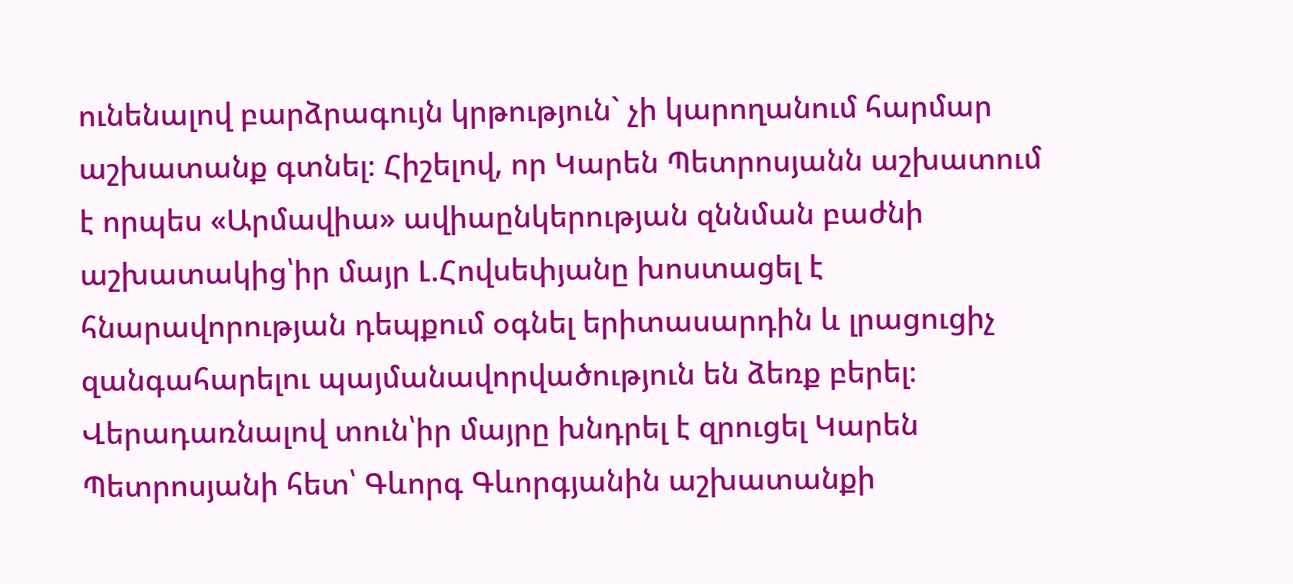ունենալով բարձրագույն կրթություն` չի կարողանում հարմար աշխատանք գտնել։ Հիշելով, որ Կարեն Պետրոսյանն աշխատում է որպես «Արմավիա» ավիաընկերության զննման բաժնի աշխատակից՝իր մայր Լ.Հովսեփյանը խոստացել է հնարավորության դեպքում օգնել երիտասարդին և լրացուցիչ զանգահարելու պայմանավորվածություն են ձեռք բերել։ Վերադառնալով տուն՝իր մայրը խնդրել է զրուցել Կարեն Պետրոսյանի հետ՝ Գևորգ Գևորգյանին աշխատանքի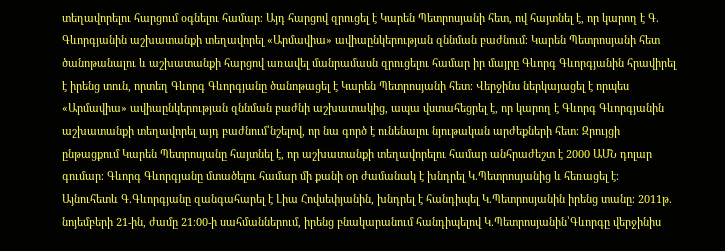տեղավորելու հարցում օգնելու համար։ Այդ հարցով զրուցել է Կարեն Պետրոսյանի հետ, ով հայտնել է, որ կարող է Գ. Գևորգյանին աշխատանքի տեղավորել «Արմավիա» ավիաընկերության զննման բաժնում։ Կարեն Պետրոսյանի հետ ծանոթանալու և աշխատանքի հարցով առավել մանրամասն զրուցելու համար իր մայրը Գևորգ Գևորգյանին հրավիրել է իրենց տուն, որտեղ Գևորգ Գևորգյանը ծանոթացել է Կարեն Պետրոսյանի հետ։ Վերջինս ներկայացել է որպես «Արմավիա» ավիաընկերության զննման բաժնի աշխատակից, ապա վստահեցրել է, որ կարող է Գևորգ Գևորգյանին աշխատանքի տեղավորել այդ բաժնում՝նշելով, որ նա գործ է ունենալու նյութական արժեքների հետ։ Զրույցի ընթացքում Կարեն Պետրոսյանը հայտնել է, որ աշխատանքի տեղավորելու համար անհրաժեշտ է 2000 ԱՄՆ դոլար գումար։ Գևորգ Գևորգյանը մտածելու համար մի քանի օր ժամանակ է խնդրել Կ.Պետրոսյանից և հեռացել է։ Այնուհետև Գ.Գևորգյանը զանգահարել է Լիա Հովսեփյանին, խնդրել է հանդիպել Կ.Պետրոսյանին իրենց տանը։ 2011թ. նոյեմբերի 21-ին, ժամը 21։00-ի սահմաններում, իրենց բնակարանում հանդիպելով Կ.Պետրոսյանին՝Գևորգը վերջինիս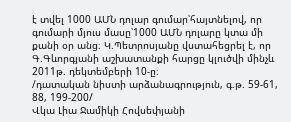է տվել 1000 ԱՄՆ դոլար գումար՝հայտնելով, որ գումարի մյուս մասը՝1000 ԱՄՆ դոլարը կտա մի քանի օր անց։ Կ.Պետրոսյանը վստահեցրել է, որ Գ.Գևորգյանի աշխատանքի հարցը կլուծվի մինչև 2011թ. դեկտեմբերի 10-ը։
/դատական նիստի արձանագրություն, գ.թ. 59-61, 88, 199-200/
Վկա Լիա Ջամիկի Հովսեփյանի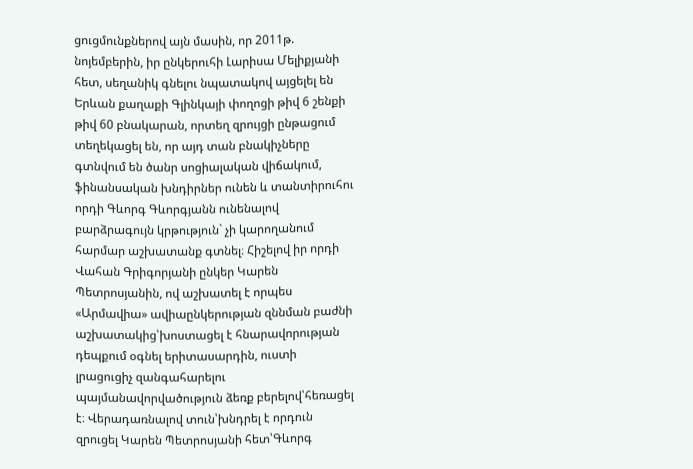ցուցմունքներով այն մասին, որ 2011թ. նոյեմբերին, իր ընկերուհի Լարիսա Մելիքյանի հետ, սեղանիկ գնելու նպատակով այցելել են Երևան քաղաքի Գլինկայի փողոցի թիվ 6 շենքի թիվ 60 բնակարան, որտեղ զրույցի ընթացում տեղեկացել են, որ այդ տան բնակիչները գտնվում են ծանր սոցիալական վիճակում, ֆինանսական խնդիրներ ունեն և տանտիրուհու որդի Գևորգ Գևորգյանն ունենալով բարձրագույն կրթություն` չի կարողանում հարմար աշխատանք գտնել։ Հիշելով իր որդի Վահան Գրիգորյանի ընկեր Կարեն Պետրոսյանին, ով աշխատել է որպես «Արմավիա» ավիաընկերության զննման բաժնի աշխատակից՝խոստացել է հնարավորության դեպքում օգնել երիտասարդին, ուստի լրացուցիչ զանգահարելու պայմանավորվածություն ձեռք բերելով՝հեռացել է։ Վերադառնալով տուն՝խնդրել է որդուն զրուցել Կարեն Պետրոսյանի հետ՝Գևորգ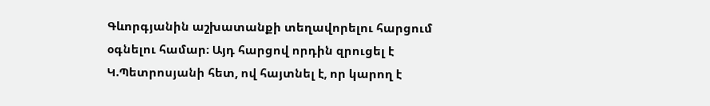Գևորգյանին աշխատանքի տեղավորելու հարցում օգնելու համար։ Այդ հարցով որդին զրուցել է Կ.Պետրոսյանի հետ, ով հայտնել է, որ կարող է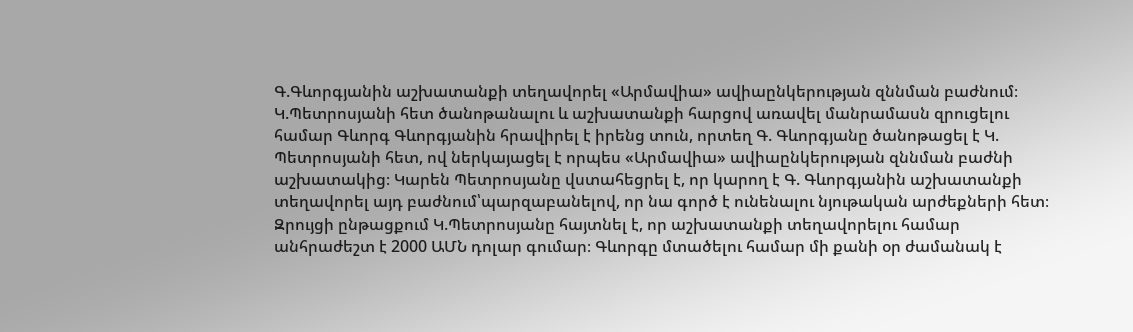Գ.Գևորգյանին աշխատանքի տեղավորել «Արմավիա» ավիաընկերության զննման բաժնում։ Կ.Պետրոսյանի հետ ծանոթանալու և աշխատանքի հարցով առավել մանրամասն զրուցելու համար Գևորգ Գևորգյանին հրավիրել է իրենց տուն, որտեղ Գ. Գևորգյանը ծանոթացել է Կ. Պետրոսյանի հետ, ով ներկայացել է որպես «Արմավիա» ավիաընկերության զննման բաժնի աշխատակից։ Կարեն Պետրոսյանը վստահեցրել է, որ կարող է Գ. Գևորգյանին աշխատանքի տեղավորել այդ բաժնում՝պարզաբանելով, որ նա գործ է ունենալու նյութական արժեքների հետ։ Զրույցի ընթացքում Կ.Պետրոսյանը հայտնել է, որ աշխատանքի տեղավորելու համար անհրաժեշտ է 2000 ԱՄՆ դոլար գումար։ Գևորգը մտածելու համար մի քանի օր ժամանակ է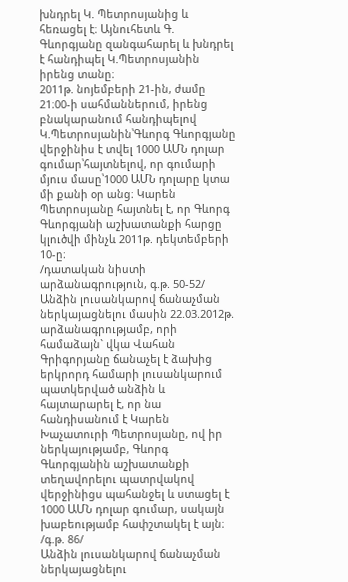խնդրել Կ. Պետրոսյանից և հեռացել է։ Այնուհետև Գ. Գևորգյանը զանգահարել և խնդրել է հանդիպել Կ.Պետրոսյանին իրենց տանը։
2011թ. նոյեմբերի 21-ին, ժամը 21։00-ի սահմաններում, իրենց բնակարանում հանդիպելով Կ.Պետրոսյանին՝Գևորգ Գևորգյանը վերջինիս է տվել 1000 ԱՄՆ դոլար գումար՝հայտնելով, որ գումարի մյուս մասը՝1000 ԱՄՆ դոլարը կտա մի քանի օր անց։ Կարեն Պետրոսյանը հայտնել է, որ Գևորգ Գևորգյանի աշխատանքի հարցը կլուծվի մինչև 2011թ. դեկտեմբերի 10-ը։
/դատական նիստի արձանագրություն, գ.թ. 50-52/
Անձին լուսանկարով ճանաչման ներկայացնելու մասին 22.03.2012թ. արձանագրությամբ, որի համաձայն` վկա Վահան Գրիգորյանը ճանաչել է ձախից երկրորդ համարի լուսանկարում պատկերված անձին և հայտարարել է, որ նա հանդիսանում է Կարեն Խաչատուրի Պետրոսյանը, ով իր ներկայությամբ, Գևորգ Գևորգյանին աշխատանքի տեղավորելու պատրվակով վերջինիցս պահանջել և ստացել է 1000 ԱՄՆ դոլար գումար, սակայն խաբեությամբ հափշտակել է այն։
/գ.թ. 86/
Անձին լուսանկարով ճանաչման ներկայացնելու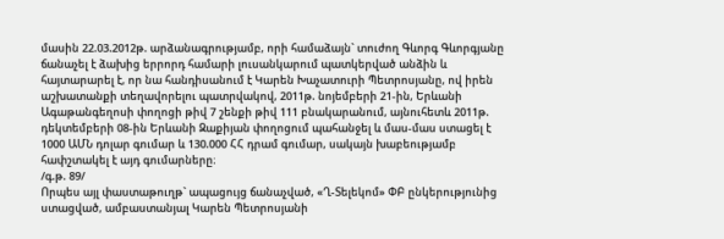մասին 22.03.2012թ. արձանագրությամբ, որի համաձայն` տուժող Գևորգ Գևորգյանը ճանաչել է ձախից երրորդ համարի լուսանկարում պատկերված անձին և հայտարարել է, որ նա հանդիսանում է Կարեն Խաչատուրի Պետրոսյանը, ով իրեն աշխատանքի տեղավորելու պատրվակով, 2011թ. նոյեմբերի 21-ին, Երևանի Ագաթանգեղոսի փողոցի թիվ 7 շենքի թիվ 111 բնակարանում, այնուհետև 2011թ. դեկտեմբերի 08-ին Երևանի Զաքիյան փողոցում պահանջել և մաս-մաս ստացել է 1000 ԱՄՆ դոլար գումար և 130.000 ՀՀ դրամ գումար, սակայն խաբեությամբ հափշտակել է այդ գումարները։
/գ.թ. 89/
Որպես այլ փաստաթուղթ` ապացույց ճանաչված, «Ղ-Տելեկոմ» ՓԲ ընկերությունից ստացված, ամբաստանյալ Կարեն Պետրոսյանի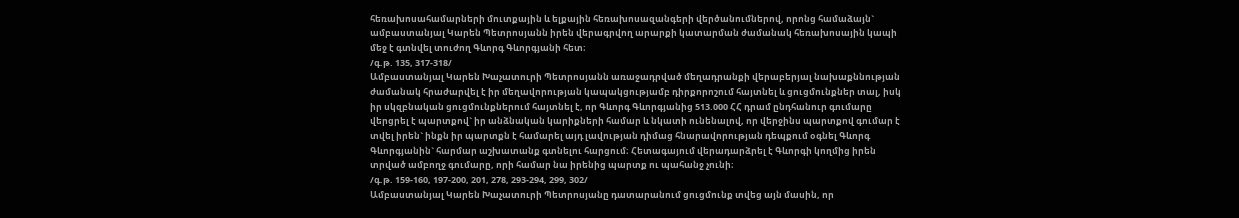հեռախոսահամարների մուտքային և ելքային հեռախոսազանգերի վերծանումներով, որոնց համաձայն` ամբաստանյալ Կարեն Պետրոսյանն իրեն վերագրվող արարքի կատարման ժամանակ հեռախոսային կապի մեջ է գտնվել տուժող Գևորգ Գևորգյանի հետ։
/գ.թ. 135, 317-318/
Ամբաստանյալ Կարեն Խաչատուրի Պետրոսյանն առաջադրված մեղադրանքի վերաբերյալ նախաքննության ժամանակ հրաժարվել է իր մեղավորության կապակցությամբ դիրքորոշում հայտնել և ցուցմունքներ տալ, իսկ իր սկզբնական ցուցմունքներում հայտնել է, որ Գևորգ Գևորգյանից 513.000 ՀՀ դրամ ընդհանուր գումարը վերցրել է պարտքով` իր անձնական կարիքների համար և նկատի ունենալով, որ վերջինս պարտքով գումար է տվել իրեն` ինքն իր պարտքն է համարել այդ լավության դիմաց հնարավորության դեպքում օգնել Գևորգ Գևորգյանին` հարմար աշխատանք գտնելու հարցում։ Հետագայում վերադարձրել է Գևորգի կողմից իրեն տրված ամբողջ գումարը, որի համար նա իրենից պարտք ու պահանջ չունի։
/գ.թ. 159-160, 197-200, 201, 278, 293-294, 299, 302/
Ամբաստանյալ Կարեն Խաչատուրի Պետրոսյանը դատարանում ցուցմունք տվեց այն մասին, որ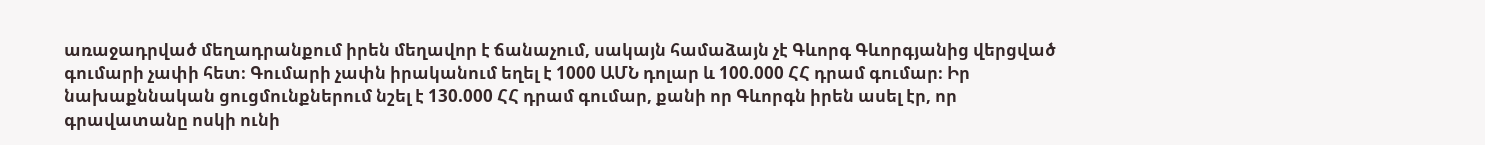առաջադրված մեղադրանքում իրեն մեղավոր է ճանաչում, սակայն համաձայն չէ Գևորգ Գևորգյանից վերցված գումարի չափի հետ։ Գումարի չափն իրականում եղել է 1000 ԱՄՆ դոլար և 100.000 ՀՀ դրամ գումար։ Իր նախաքննական ցուցմունքներում նշել է 130.000 ՀՀ դրամ գումար, քանի որ Գևորգն իրեն ասել էր, որ գրավատանը ոսկի ունի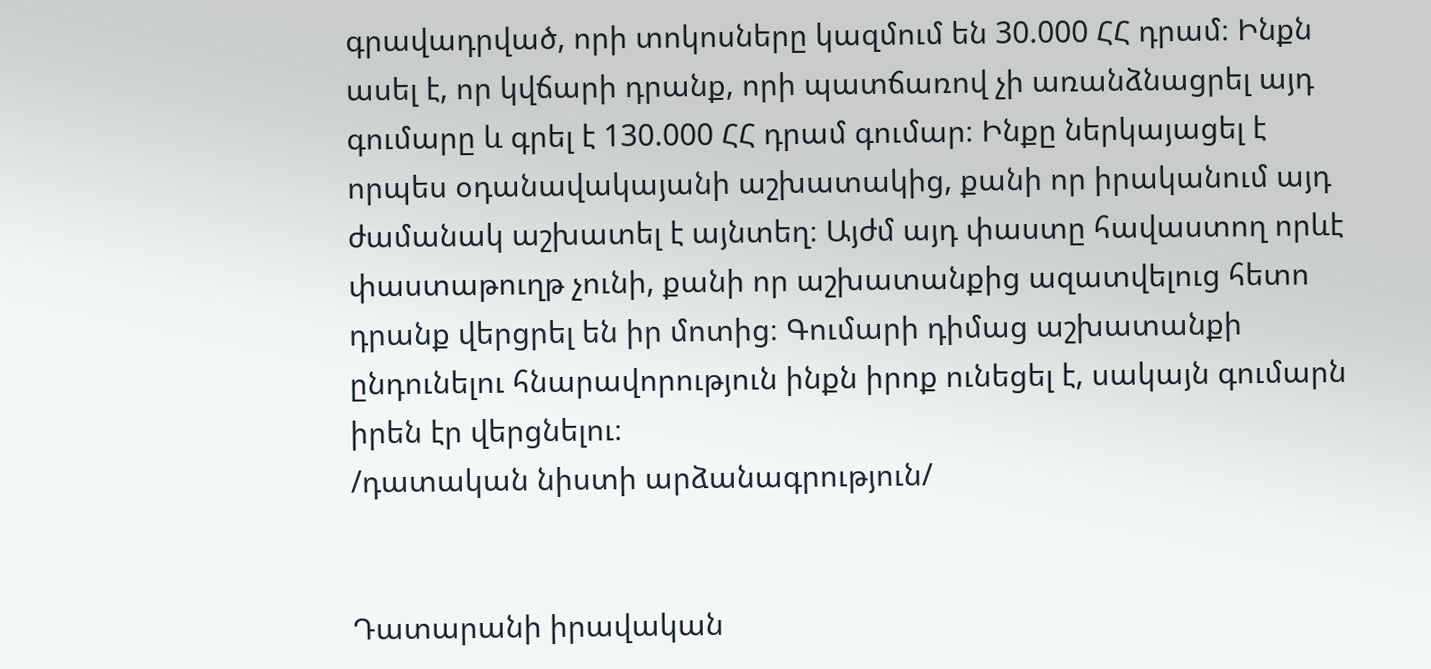գրավադրված, որի տոկոսները կազմում են 30.000 ՀՀ դրամ։ Ինքն ասել է, որ կվճարի դրանք, որի պատճառով չի առանձնացրել այդ գումարը և գրել է 130.000 ՀՀ դրամ գումար։ Ինքը ներկայացել է որպես օդանավակայանի աշխատակից, քանի որ իրականում այդ ժամանակ աշխատել է այնտեղ։ Այժմ այդ փաստը հավաստող որևէ փաստաթուղթ չունի, քանի որ աշխատանքից ազատվելուց հետո դրանք վերցրել են իր մոտից։ Գումարի դիմաց աշխատանքի ընդունելու հնարավորություն ինքն իրոք ունեցել է, սակայն գումարն իրեն էր վերցնելու։
/դատական նիստի արձանագրություն/


Դատարանի իրավական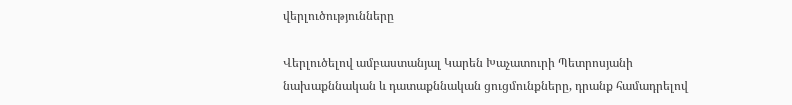վերլուծությունները

Վերլուծելով ամբաստանյալ Կարեն Խաչատուրի Պետրոսյանի նախաքննական և դատաքննական ցուցմունքները, դրանք համադրելով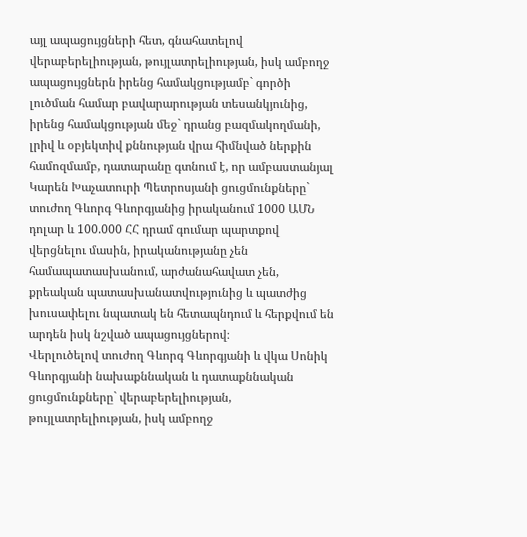այլ ապացույցների հետ, գնահատելով վերաբերելիության, թույլատրելիության, իսկ ամբողջ ապացույցներն իրենց համակցությամբ` գործի լուծման համար բավարարության տեսանկյունից, իրենց համակցության մեջ` դրանց բազմակողմանի, լրիվ և օբյեկտիվ քննության վրա հիմնված ներքին համոզմամբ, դատարանը գտնում է, որ ամբաստանյալ Կարեն Խաչատուրի Պետրոսյանի ցուցմունքները` տուժող Գևորգ Գևորգյանից իրականում 1000 ԱՄՆ դոլար և 100.000 ՀՀ դրամ գումար պարտքով վերցնելու մասին, իրականությանը չեն համապատասխանում, արժանահավատ չեն, քրեական պատասխանատվությունից և պատժից խուսափելու նպատակ են հետապնդում և հերքվում են արդեն իսկ նշված ապացույցներով։
Վերլուծելով տուժող Գևորգ Գևորգյանի և վկա Սոնիկ Գևորգյանի նախաքննական և դատաքննական ցուցմունքները` վերաբերելիության, թույլատրելիության, իսկ ամբողջ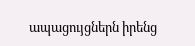ապացույցներն իրենց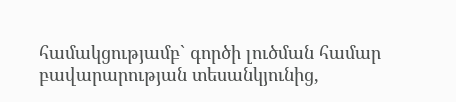համակցությամբ` գործի լուծման համար բավարարության տեսանկյունից,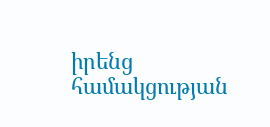իրենց համակցության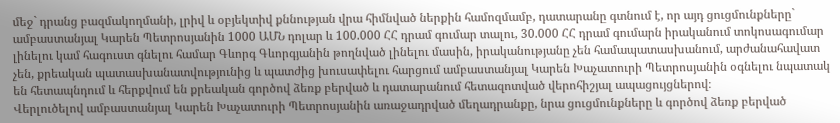մեջ` դրանց բազմակողմանի, լրիվ և օբյեկտիվ քննության վրա հիմնված ներքին համոզմամբ, դատարանը գտնում է, որ այդ ցուցմունքները` ամբաստանյալ Կարեն Պետրոսյանին 1000 ԱՄՆ դոլար և 100.000 ՀՀ դրամ գումար տալու, 30.000 ՀՀ դրամ գումարն իրականում տոկոսագումար լինելու կամ հագուստ գնելու համար Գևորգ Գևորգյանին թողնված լինելու մասին, իրականությանը չեն համապատասխանում, արժանահավատ չեն, քրեական պատասխանատվությունից և պատժից խուսափելու հարցում ամբաստանյալ Կարեն Խաչատուրի Պետրոսյանին օգնելու նպատակ են հետապնդում և հերքվում են քրեական գործով ձեռք բերված և դատարանում հետազոտված վերոհիշյալ ապացույցներով։
Վերլուծելով ամբաստանյալ Կարեն Խաչատուրի Պետրոսյանին առաջադրված մեղադրանքը, նրա ցուցմունքները և գործով ձեռք բերված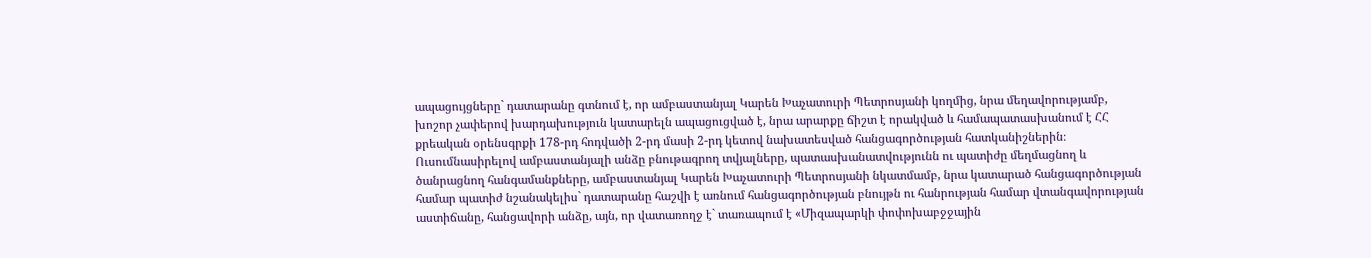ապացույցները` դատարանը գտնում է, որ ամբաստանյալ Կարեն Խաչատուրի Պետրոսյանի կողմից, նրա մեղավորությամբ, խոշոր չափերով խարդախություն կատարելն ապացուցված է, նրա արարքը ճիշտ է որակված և համապատասխանում է ՀՀ քրեական օրենսգրքի 178-րդ հոդվածի 2-րդ մասի 2-րդ կետով նախատեսված հանցագործության հատկանիշներին։
Ուսումնասիրելով ամբաստանյալի անձը բնութագրող տվյալները, պատասխանատվությունն ու պատիժը մեղմացնող և ծանրացնող հանգամանքները, ամբաստանյալ Կարեն Խաչատուրի Պետրոսյանի նկատմամբ, նրա կատարած հանցագործության համար պատիժ նշանակելիս` դատարանը հաշվի է առնում հանցագործության բնույթն ու հանրության համար վտանգավորության աստիճանը, հանցավորի անձը, այն, որ վատառողջ է` տառապում է «Միզապարկի փոփոխաբջջային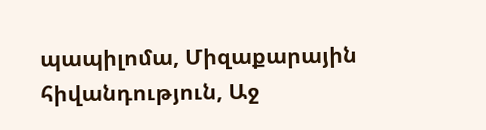պապիլոմա, Միզաքարային հիվանդություն, Աջ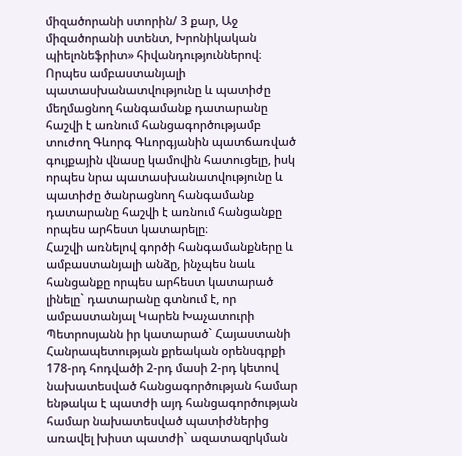միզածորանի ստորին/ 3 քար, Աջ միզածորանի ստենտ, Խրոնիկական պիելոնեֆրիտ» հիվանդություններով։ Որպես ամբաստանյալի պատասխանատվությունը և պատիժը մեղմացնող հանգամանք դատարանը հաշվի է առնում հանցագործությամբ տուժող Գևորգ Գևորգյանին պատճառված գույքային վնասը կամովին հատուցելը, իսկ որպես նրա պատասխանատվությունը և պատիժը ծանրացնող հանգամանք դատարանը հաշվի է առնում հանցանքը որպես արհեստ կատարելը։
Հաշվի առնելով գործի հանգամանքները և ամբաստանյալի անձը, ինչպես նաև հանցանքը որպես արհեստ կատարած լինելը` դատարանը գտնում է, որ ամբաստանյալ Կարեն Խաչատուրի Պետրոսյանն իր կատարած` Հայաստանի Հանրապետության քրեական օրենսգրքի 178-րդ հոդվածի 2-րդ մասի 2-րդ կետով նախատեսված հանցագործության համար ենթակա է պատժի այդ հանցագործության համար նախատեսված պատիժներից առավել խիստ պատժի` ազատազրկման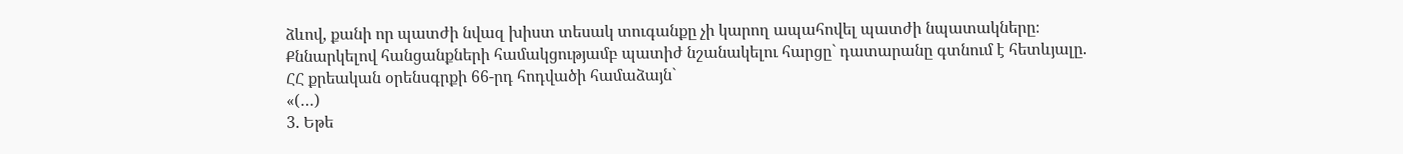ձևով, քանի որ պատժի նվազ խիստ տեսակ տուգանքը չի կարող ապահովել պատժի նպատակները։
Քննարկելով հանցանքների համակցությամբ պատիժ նշանակելու հարցը` դատարանը գտնում է հետևյալը.
ՀՀ քրեական օրենսգրքի 66-րդ հոդվածի համաձայն`
«(…)
3. Եթե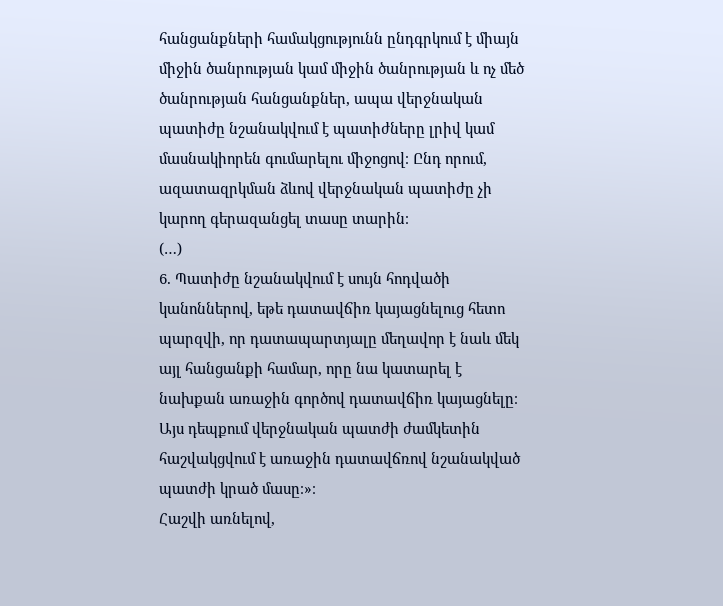հանցանքների համակցությունն ընդգրկում է միայն միջին ծանրության կամ միջին ծանրության և ոչ մեծ ծանրության հանցանքներ, ապա վերջնական պատիժը նշանակվում է պատիժները լրիվ կամ մասնակիորեն գումարելու միջոցով։ Ընդ որում, ազատազրկման ձևով վերջնական պատիժը չի կարող գերազանցել տասը տարին։
(…)
6. Պատիժը նշանակվում է սույն հոդվածի կանոններով, եթե դատավճիռ կայացնելուց հետո պարզվի, որ դատապարտյալը մեղավոր է նաև մեկ այլ հանցանքի համար, որը նա կատարել է նախքան առաջին գործով դատավճիռ կայացնելը։ Այս դեպքում վերջնական պատժի ժամկետին հաշվակցվում է առաջին դատավճռով նշանակված պատժի կրած մասը։»։
Հաշվի առնելով,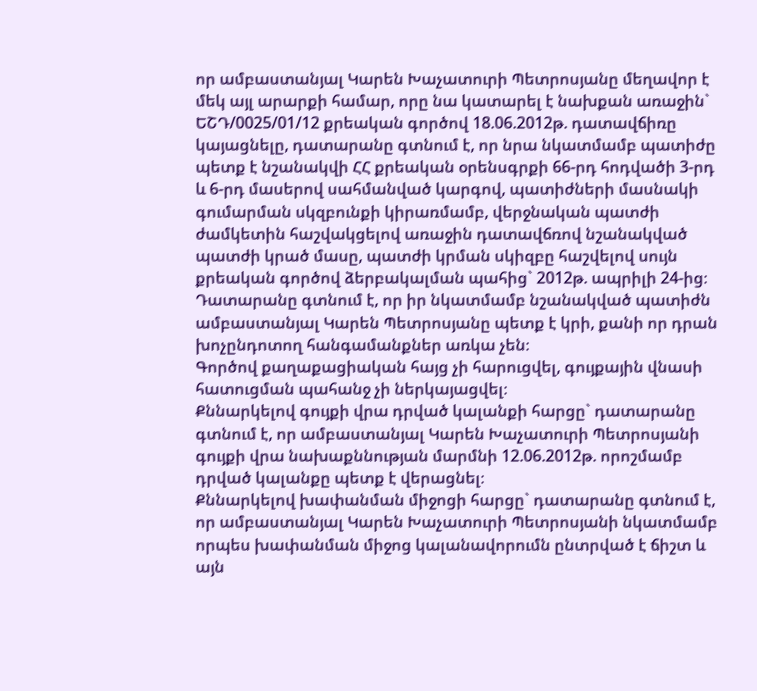որ ամբաստանյալ Կարեն Խաչատուրի Պետրոսյանը մեղավոր է մեկ այլ արարքի համար, որը նա կատարել է նախքան առաջին` ԵՇԴ/0025/01/12 քրեական գործով 18.06.2012թ. դատավճիռը կայացնելը, դատարանը գտնում է, որ նրա նկատմամբ պատիժը պետք է նշանակվի ՀՀ քրեական օրենսգրքի 66-րդ հոդվածի 3-րդ և 6-րդ մասերով սահմանված կարգով, պատիժների մասնակի գումարման սկզբունքի կիրառմամբ, վերջնական պատժի ժամկետին հաշվակցելով առաջին դատավճռով նշանակված պատժի կրած մասը, պատժի կրման սկիզբը հաշվելով սույն քրեական գործով ձերբակալման պահից` 2012թ. ապրիլի 24-ից։
Դատարանը գտնում է, որ իր նկատմամբ նշանակված պատիժն ամբաստանյալ Կարեն Պետրոսյանը պետք է կրի, քանի որ դրան խոչընդոտող հանգամանքներ առկա չեն։
Գործով քաղաքացիական հայց չի հարուցվել, գույքային վնասի հատուցման պահանջ չի ներկայացվել։
Քննարկելով գույքի վրա դրված կալանքի հարցը` դատարանը գտնում է, որ ամբաստանյալ Կարեն Խաչատուրի Պետրոսյանի գույքի վրա նախաքննության մարմնի 12.06.2012թ. որոշմամբ դրված կալանքը պետք է վերացնել։
Քննարկելով խափանման միջոցի հարցը` դատարանը գտնում է, որ ամբաստանյալ Կարեն Խաչատուրի Պետրոսյանի նկատմամբ որպես խափանման միջոց կալանավորումն ընտրված է ճիշտ և այն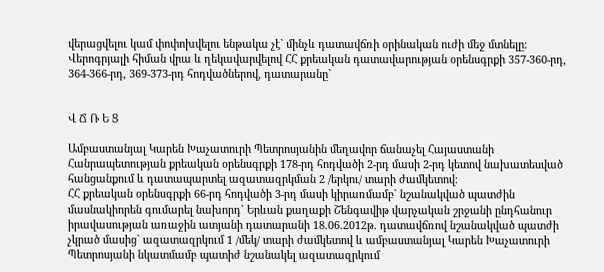վերացվելու կամ փոփոխվելու ենթակա չէ` մինչև դատավճռի օրինական ուժի մեջ մտնելը։
Վերոգրյալի հիման վրա և ղեկավարվելով ՀՀ քրեական դատավարության օրենսգրքի 357-360-րդ, 364-366-րդ, 369-373-րդ հոդվածներով, դատարանը`


Վ Ճ Ռ Ե Ց

Ամբաստանյալ Կարեն Խաչատուրի Պետրոսյանին մեղավոր ճանաչել Հայաստանի Հանրապետության քրեական օրենսգրքի 178-րդ հոդվածի 2-րդ մասի 2-րդ կետով նախատեսված հանցանքում և դատապարտել ազատազրկման 2 /երկու/ տարի ժամկետով։
ՀՀ քրեական օրենսգրքի 66-րդ հոդվածի 3-րդ մասի կիրառմամբ` նշանակված պատժին մասնակիորեն գումարել նախորդ` Երևան քաղաքի Շենգավիթ վարչական շրջանի ընդհանուր իրավասության առաջին ատյանի դատարանի 18.06.2012թ. դատավճռով նշանակված պատժի չկրած մասից` ազատազրկում 1 /մեկ/ տարի ժամկետով և ամբաստանյալ Կարեն Խաչատուրի Պետրոսյանի նկատմամբ պատիժ նշանակել ազատազրկում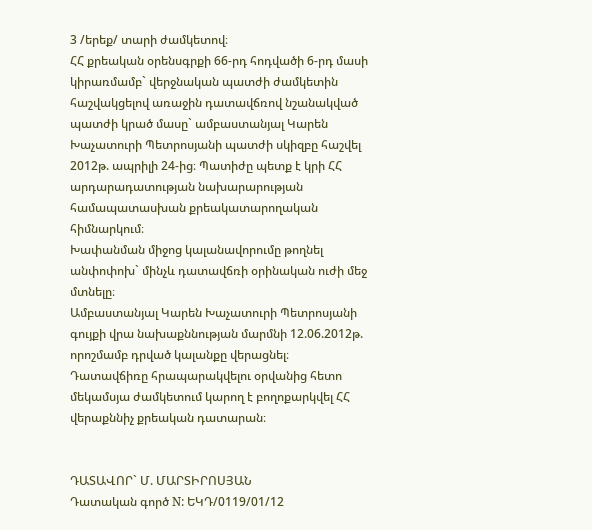3 /երեք/ տարի ժամկետով։
ՀՀ քրեական օրենսգրքի 66-րդ հոդվածի 6-րդ մասի կիրառմամբ` վերջնական պատժի ժամկետին հաշվակցելով առաջին դատավճռով նշանակված պատժի կրած մասը` ամբաստանյալ Կարեն Խաչատուրի Պետրոսյանի պատժի սկիզբը հաշվել 2012թ. ապրիլի 24-ից։ Պատիժը պետք է կրի ՀՀ արդարադատության նախարարության համապատասխան քրեակատարողական հիմնարկում։
Խափանման միջոց կալանավորումը թողնել անփոփոխ` մինչև դատավճռի օրինական ուժի մեջ մտնելը։
Ամբաստանյալ Կարեն Խաչատուրի Պետրոսյանի գույքի վրա նախաքննության մարմնի 12.06.2012թ. որոշմամբ դրված կալանքը վերացնել։
Դատավճիռը հրապարակվելու օրվանից հետո մեկամսյա ժամկետում կարող է բողոքարկվել ՀՀ վերաքննիչ քրեական դատարան։


ԴԱՏԱՎՈՐ` Մ. ՄԱՐՏԻՐՈՍՅԱՆ
Դատական գործ N: ԵԿԴ/0119/01/12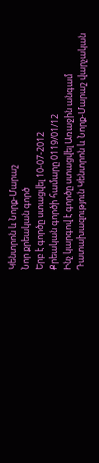Կենտրոն և Նորք-Մարաշ
Նոր քրեական գործ
Երբ է գործը ստացվել 10-07-2012
Քրեական գործի համարը 0119/01/12
Ինչ կարգով է գործը ստացվել Առաջին անգամ
Դատախազություն Կենտրոն և Նորք-Մարաշ վարչական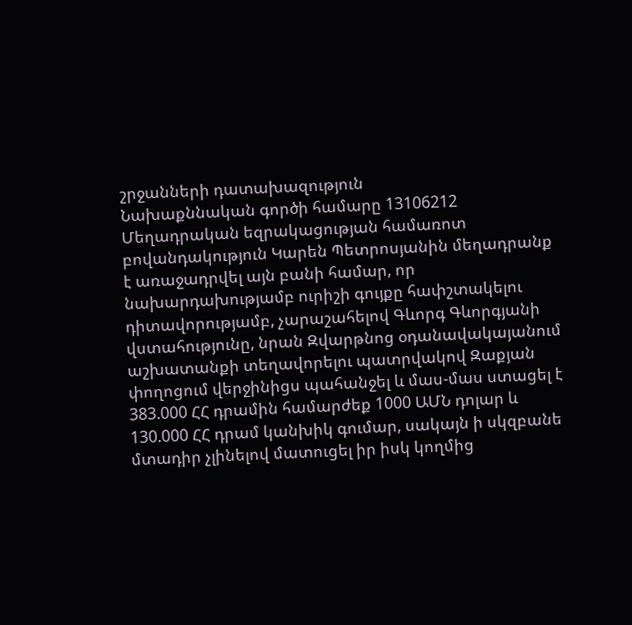շրջանների դատախազություն
Նախաքննական գործի համարը 13106212
Մեղադրական եզրակացության համառոտ բովանդակություն Կարեն Պետրոսյանին մեղադրանք է առաջադրվել այն բանի համար, որ նախարդախությամբ ուրիշի գույքը հափշտակելու դիտավորությամբ, չարաշահելով Գևորգ Գևորգյանի վստահությունը, նրան Զվարթնոց օդանավակայանում աշխատանքի տեղավորելու պատրվակով Զաքյան փողոցում վերջինիցս պահանջել և մաս-մաս ստացել է 383.000 ՀՀ դրամին համարժեք 1000 ԱՄՆ դոլար և 130.000 ՀՀ դրամ կանխիկ գումար, սակայն ի սկզբանե մտադիր չլինելով մատուցել իր իսկ կողմից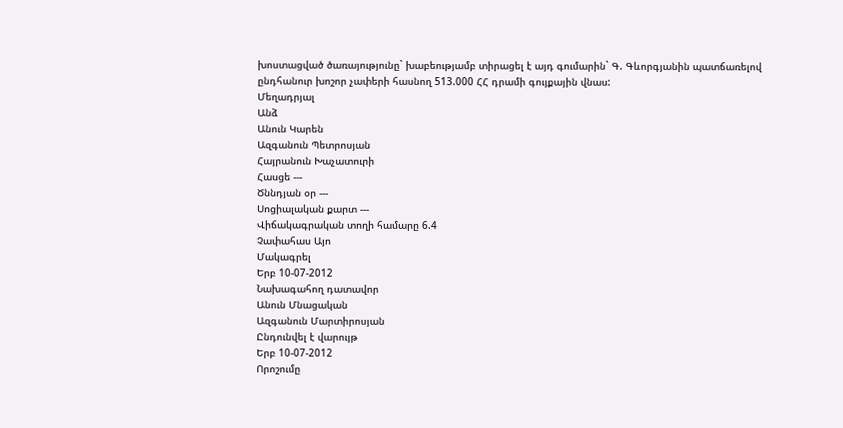խոստացված ծառայությունը` խաբեությամբ տիրացել է այդ գումարին` Գ. Գևորգյանին պատճառելով ընդհանուր խոշոր չափերի հասնող 513.000 ՀՀ դրամի գույքային վնաս:
Մեղադրյալ
Անձ
Անուն Կարեն
Ազգանուն Պետրոսյան
Հայրանուն Խաչատուրի
Հասցե ---
Ծննդյան օր ---
Սոցիալական քարտ ---
Վիճակագրական տողի համարը 6.4
Չափահաս Այո
Մակագրել
Երբ 10-07-2012
Նախագահող դատավոր
Անուն Մնացական
Ազգանուն Մարտիրոսյան
Ընդունվել է վարույթ
Երբ 10-07-2012
Որոշումը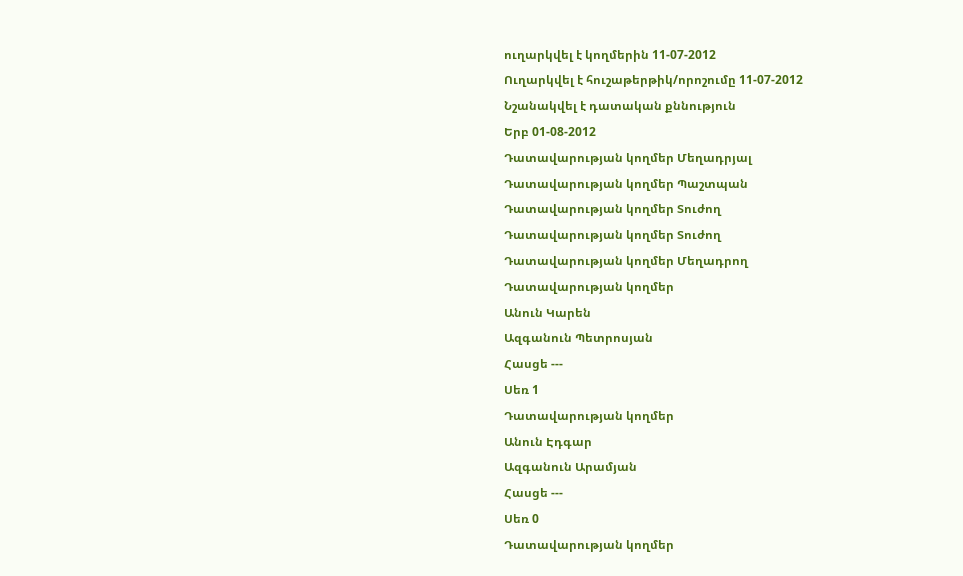ուղարկվել է կողմերին 11-07-2012
Ուղարկվել է հուշաթերթիկ/որոշումը 11-07-2012
Նշանակվել է դատական քննություն
Երբ 01-08-2012
Դատավարության կողմեր Մեղադրյալ
Դատավարության կողմեր Պաշտպան
Դատավարության կողմեր Տուժող
Դատավարության կողմեր Տուժող
Դատավարության կողմեր Մեղադրող
Դատավարության կողմեր
Անուն Կարեն
Ազգանուն Պետրոսյան
Հասցե ---
Սեռ 1
Դատավարության կողմեր
Անուն Էդգար
Ազգանուն Արամյան
Հասցե ---
Սեռ 0
Դատավարության կողմեր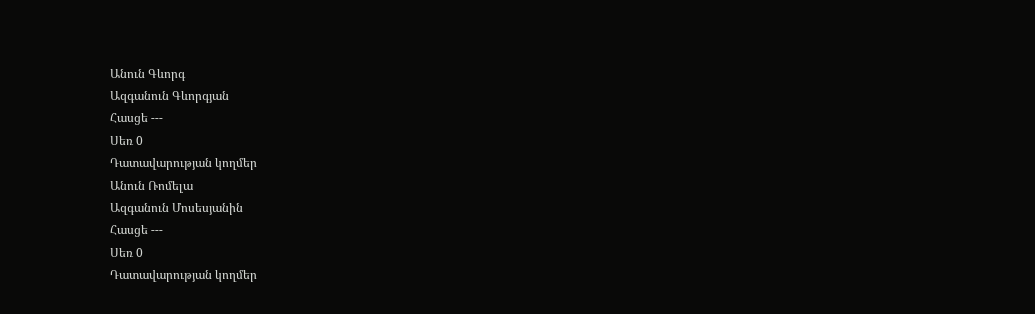Անուն Գևորգ
Ազգանուն Գևորգյան
Հասցե ---
Սեռ 0
Դատավարության կողմեր
Անուն Ռոմելա
Ազգանուն Մոսեսյանին
Հասցե ---
Սեռ 0
Դատավարության կողմեր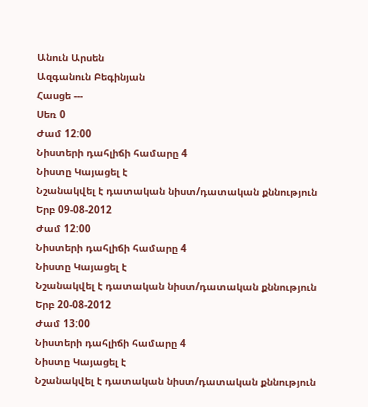Անուն Արսեն
Ազգանուն Բեգինյան
Հասցե ---
Սեռ 0
Ժամ 12:00
Նիստերի դահլիճի համարը 4
Նիստը Կայացել է
Նշանակվել է դատական նիստ/դատական քննություն
Երբ 09-08-2012
Ժամ 12:00
Նիստերի դահլիճի համարը 4
Նիստը Կայացել է
Նշանակվել է դատական նիստ/դատական քննություն
Երբ 20-08-2012
Ժամ 13:00
Նիստերի դահլիճի համարը 4
Նիստը Կայացել է
Նշանակվել է դատական նիստ/դատական քննություն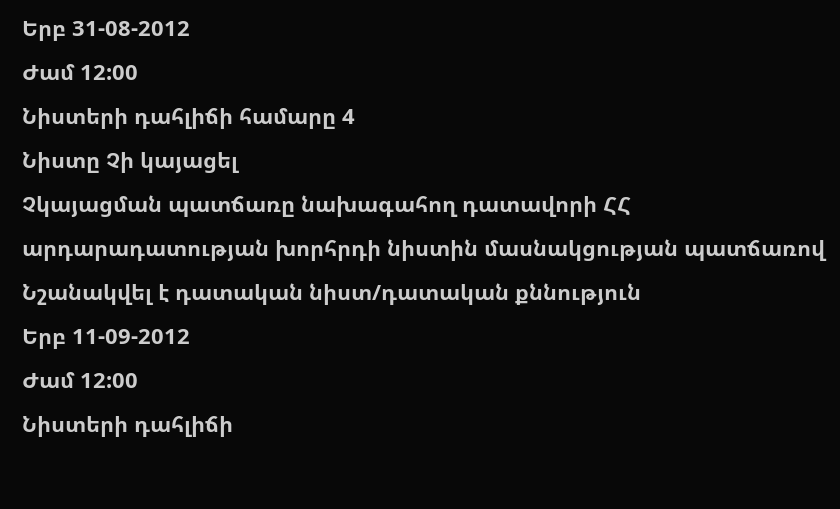Երբ 31-08-2012
Ժամ 12:00
Նիստերի դահլիճի համարը 4
Նիստը Չի կայացել
Չկայացման պատճառը նախագահող դատավորի ՀՀ արդարադատության խորհրդի նիստին մասնակցության պատճառով
Նշանակվել է դատական նիստ/դատական քննություն
Երբ 11-09-2012
Ժամ 12:00
Նիստերի դահլիճի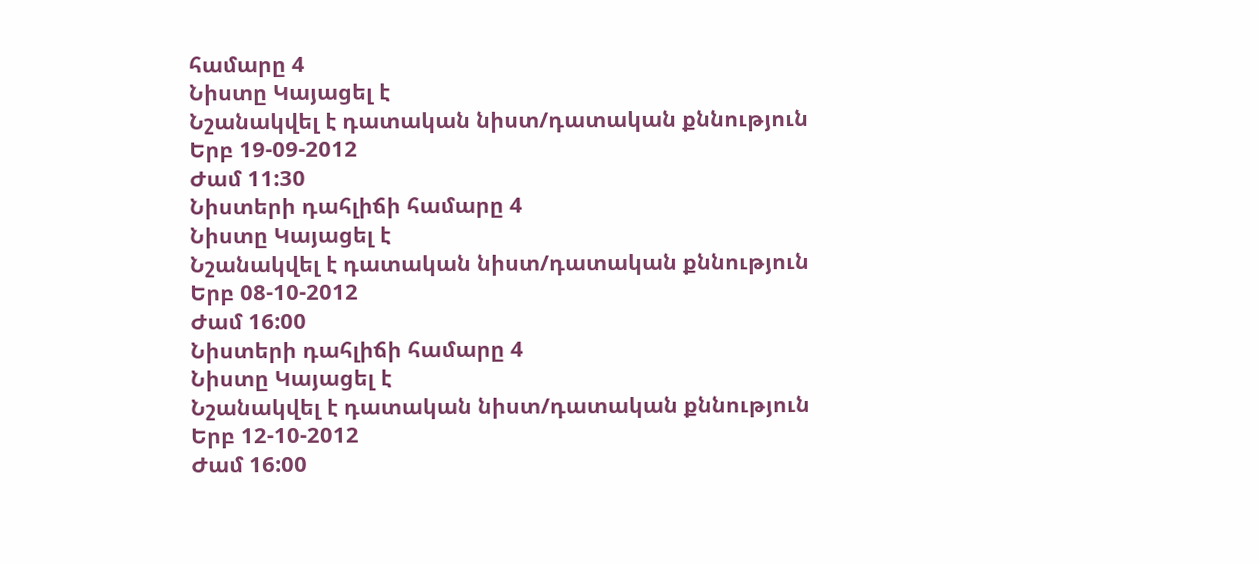համարը 4
Նիստը Կայացել է
Նշանակվել է դատական նիստ/դատական քննություն
Երբ 19-09-2012
Ժամ 11:30
Նիստերի դահլիճի համարը 4
Նիստը Կայացել է
Նշանակվել է դատական նիստ/դատական քննություն
Երբ 08-10-2012
Ժամ 16:00
Նիստերի դահլիճի համարը 4
Նիստը Կայացել է
Նշանակվել է դատական նիստ/դատական քննություն
Երբ 12-10-2012
Ժամ 16:00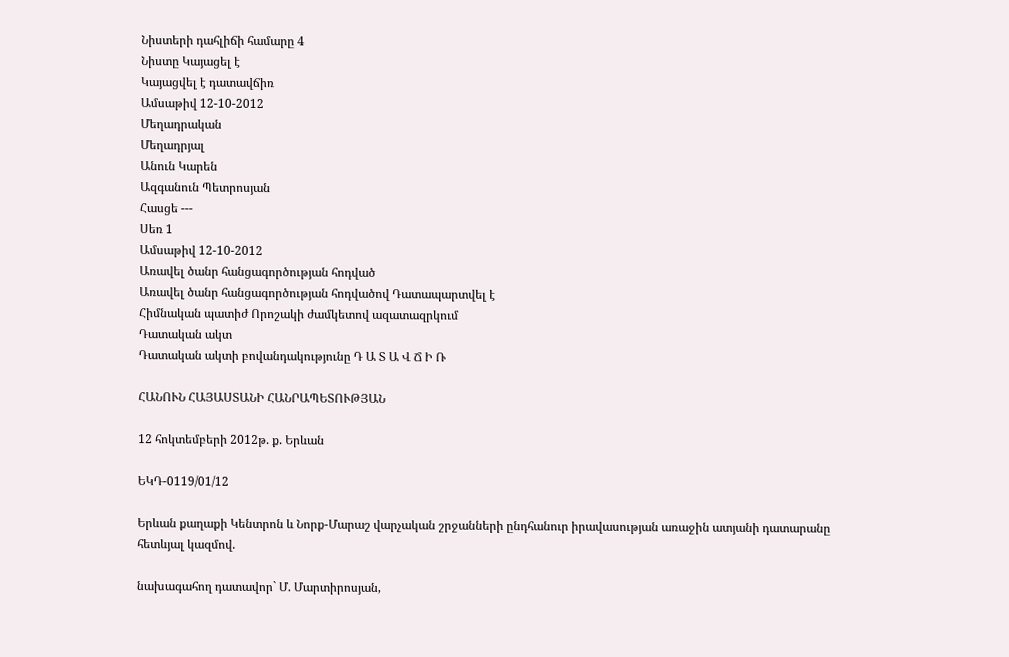Նիստերի դահլիճի համարը 4
Նիստը Կայացել է
Կայացվել է դատավճիռ
Ամսաթիվ 12-10-2012
Մեղադրական
Մեղադրյալ
Անուն Կարեն
Ազգանուն Պետրոսյան
Հասցե ---
Սեռ 1
Ամսաթիվ 12-10-2012
Առավել ծանր հանցագործության հոդված
Առավել ծանր հանցագործության հոդվածով Դատապարտվել է
Հիմնական պատիժ Որոշակի ժամկետով ազատազրկում
Դատական ակտ
Դատական ակտի բովանդակությունը Դ Ա Տ Ա Վ Ճ Ի Ռ

ՀԱՆՈՒՆ ՀԱՅԱՍՏԱՆԻ ՀԱՆՐԱՊԵՏՈՒԹՅԱՆ

12 հոկտեմբերի 2012թ. ք. Երևան

ԵԿԴ-0119/01/12

Երևան քաղաքի Կենտրոն և Նորք-Մարաշ վարչական շրջանների ընդհանուր իրավասության առաջին ատյանի դատարանը հետևյալ կազմով.

նախագահող դատավոր` Մ. Մարտիրոսյան,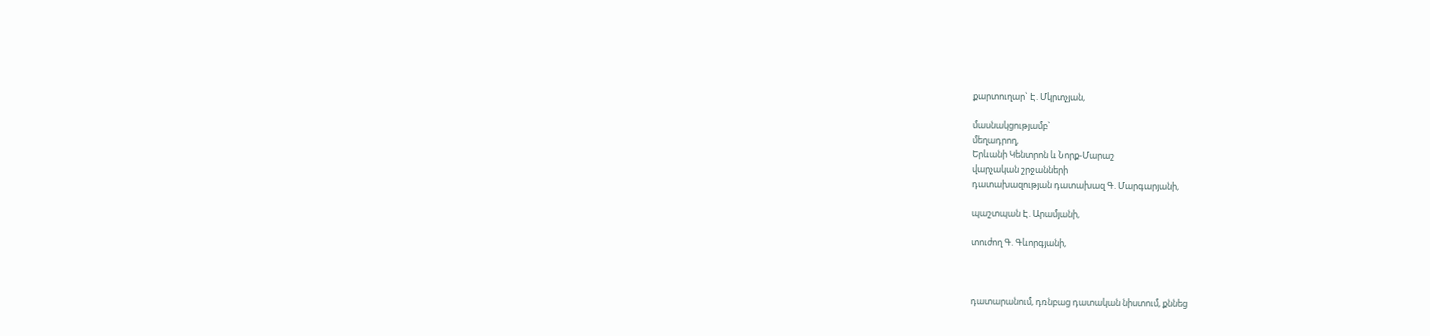քարտուղար` Է. Մկրտչյան,

մասնակցությամբ`
մեղադրող,
Երևանի Կենտրոն և Նորք-Մարաշ
վարչական շրջանների
դատախազության դատախազ Գ. Մարգարյանի,

պաշտպան Է. Արամյանի,

տուժող Գ. Գևորգյանի,



դատարանում, դռնբաց դատական նիստում, քննեց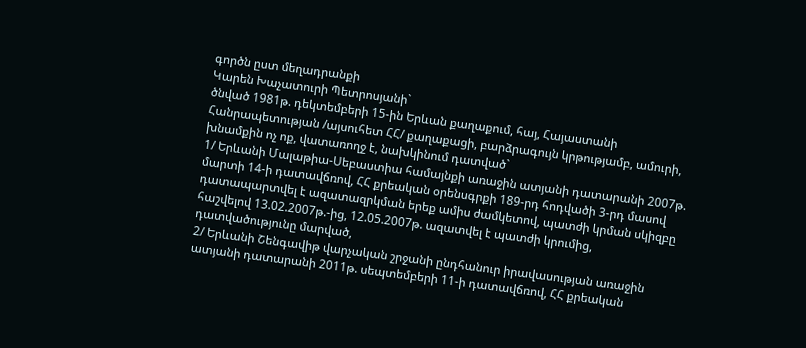գործն ըստ մեղադրանքի
Կարեն Խաչատուրի Պետրոսյանի`
ծնված 1981թ. դեկտեմբերի 15-ին Երևան քաղաքում, հայ, Հայաստանի Հանրապետության /այսուհետ ՀՀ/ քաղաքացի, բարձրագույն կրթությամբ, ամուրի, խնամքին ոչ ոք, վատառողջ է, նախկինում դատված`
1/ Երևանի Մալաթիա-Սեբաստիա համայնքի առաջին ատյանի դատարանի 2007թ. մարտի 14-ի դատավճռով, ՀՀ քրեական օրենսգրքի 189-րդ հոդվածի 3-րդ մասով դատապարտվել է ազատազրկման երեք ամիս ժամկետով, պատժի կրման սկիզբը հաշվելով 13.02.2007թ.-ից, 12.05.2007թ. ազատվել է պատժի կրումից, դատվածությունը մարված,
2/ Երևանի Շենգավիթ վարչական շրջանի ընդհանուր իրավասության առաջին ատյանի դատարանի 2011թ. սեպտեմբերի 11-ի դատավճռով, ՀՀ քրեական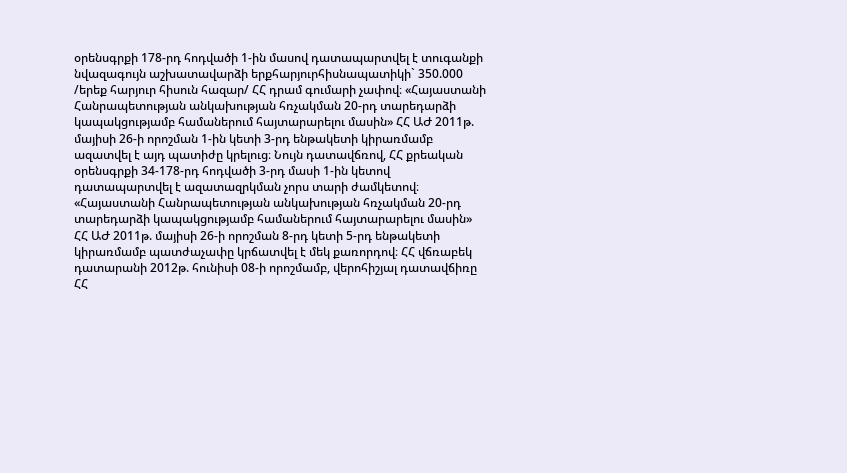օրենսգրքի 178-րդ հոդվածի 1-ին մասով դատապարտվել է տուգանքի նվազագույն աշխատավարձի երքհարյուրհիսնապատիկի` 350.000 /երեք հարյուր հիսուն հազար/ ՀՀ դրամ գումարի չափով։ «Հայաստանի Հանրապետության անկախության հռչակման 20-րդ տարեդարձի կապակցությամբ համաներում հայտարարելու մասին» ՀՀ ԱԺ 2011թ. մայիսի 26-ի որոշման 1-ին կետի 3-րդ ենթակետի կիրառմամբ ազատվել է այդ պատիժը կրելուց։ Նույն դատավճռով, ՀՀ քրեական օրենսգրքի 34-178-րդ հոդվածի 3-րդ մասի 1-ին կետով դատապարտվել է ազատազրկման չորս տարի ժամկետով։ «Հայաստանի Հանրապետության անկախության հռչակման 20-րդ տարեդարձի կապակցությամբ համաներում հայտարարելու մասին» ՀՀ ԱԺ 2011թ. մայիսի 26-ի որոշման 8-րդ կետի 5-րդ ենթակետի կիրառմամբ պատժաչափը կրճատվել է մեկ քառորդով։ ՀՀ վճռաբեկ դատարանի 2012թ. հունիսի 08-ի որոշմամբ, վերոհիշյալ դատավճիռը ՀՀ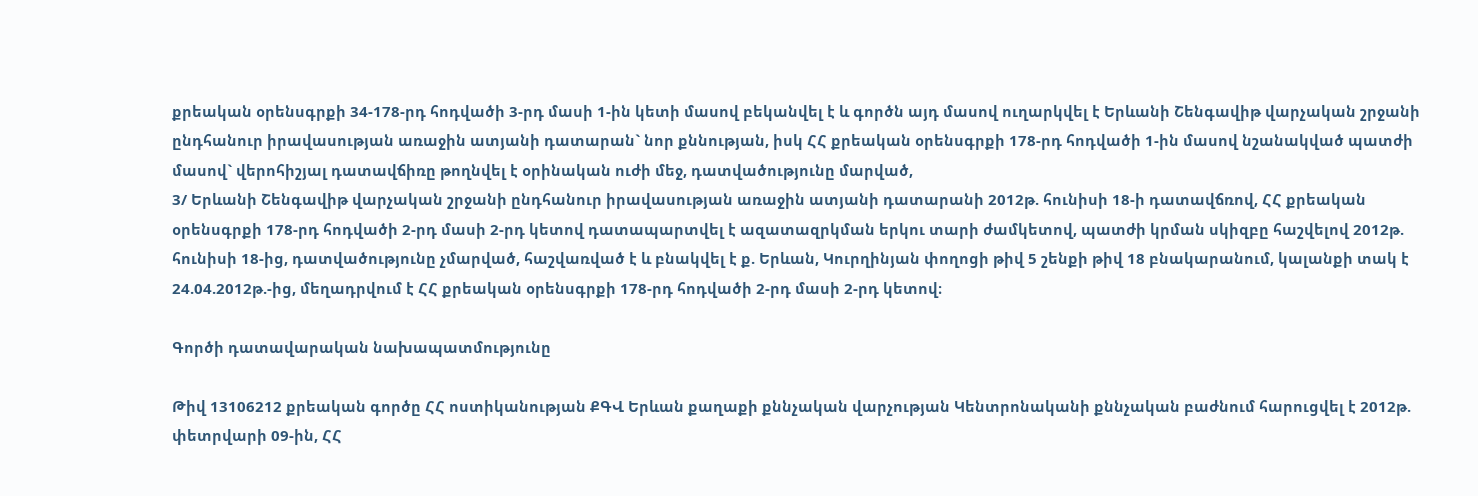քրեական օրենսգրքի 34-178-րդ հոդվածի 3-րդ մասի 1-ին կետի մասով բեկանվել է և գործն այդ մասով ուղարկվել է Երևանի Շենգավիթ վարչական շրջանի ընդհանուր իրավասության առաջին ատյանի դատարան` նոր քննության, իսկ ՀՀ քրեական օրենսգրքի 178-րդ հոդվածի 1-ին մասով նշանակված պատժի մասով` վերոհիշյալ դատավճիռը թողնվել է օրինական ուժի մեջ, դատվածությունը մարված,
3/ Երևանի Շենգավիթ վարչական շրջանի ընդհանուր իրավասության առաջին ատյանի դատարանի 2012թ. հունիսի 18-ի դատավճռով, ՀՀ քրեական օրենսգրքի 178-րդ հոդվածի 2-րդ մասի 2-րդ կետով դատապարտվել է ազատազրկման երկու տարի ժամկետով, պատժի կրման սկիզբը հաշվելով 2012թ. հունիսի 18-ից, դատվածությունը չմարված, հաշվառված է և բնակվել է ք. Երևան, Կուրղինյան փողոցի թիվ 5 շենքի թիվ 18 բնակարանում, կալանքի տակ է 24.04.2012թ.-ից, մեղադրվում է ՀՀ քրեական օրենսգրքի 178-րդ հոդվածի 2-րդ մասի 2-րդ կետով։

Գործի դատավարական նախապատմությունը

Թիվ 13106212 քրեական գործը ՀՀ ոստիկանության ՔԳՎ Երևան քաղաքի քննչական վարչության Կենտրոնականի քննչական բաժնում հարուցվել է 2012թ. փետրվարի 09-ին, ՀՀ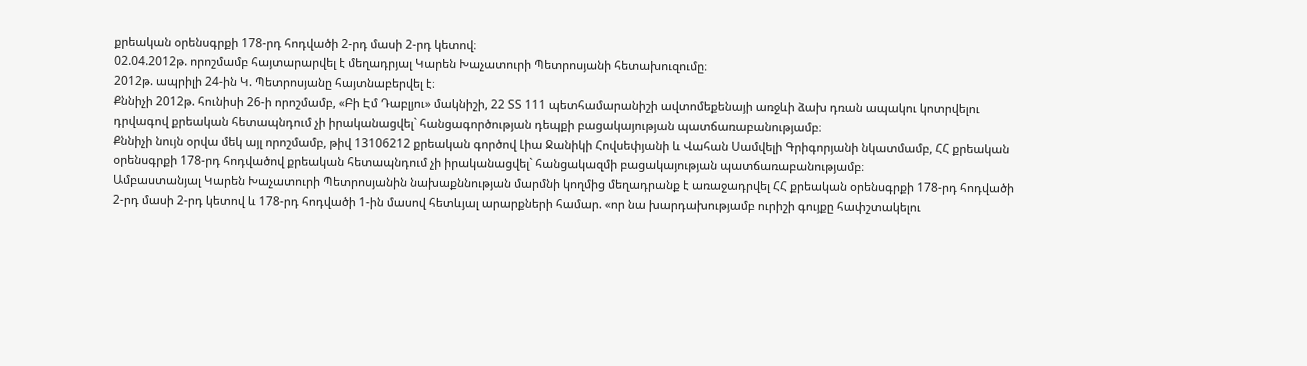քրեական օրենսգրքի 178-րդ հոդվածի 2-րդ մասի 2-րդ կետով։
02.04.2012թ. որոշմամբ հայտարարվել է մեղադրյալ Կարեն Խաչատուրի Պետրոսյանի հետախուզումը։
2012թ. ապրիլի 24-ին Կ. Պետրոսյանը հայտնաբերվել է։
Քննիչի 2012թ. հունիսի 26-ի որոշմամբ, «Բի Էմ Դաբլյու» մակնիշի, 22 ՏՏ 111 պետհամարանիշի ավտոմեքենայի առջևի ձախ դռան ապակու կոտրվելու դրվագով քրեական հետապնդում չի իրականացվել` հանցագործության դեպքի բացակայության պատճառաբանությամբ։
Քննիչի նույն օրվա մեկ այլ որոշմամբ, թիվ 13106212 քրեական գործով Լիա Ջանիկի Հովսեփյանի և Վահան Սամվելի Գրիգորյանի նկատմամբ, ՀՀ քրեական օրենսգրքի 178-րդ հոդվածով քրեական հետապնդում չի իրականացվել` հանցակազմի բացակայության պատճառաբանությամբ։
Ամբաստանյալ Կարեն Խաչատուրի Պետրոսյանին նախաքննության մարմնի կողմից մեղադրանք է առաջադրվել ՀՀ քրեական օրենսգրքի 178-րդ հոդվածի 2-րդ մասի 2-րդ կետով և 178-րդ հոդվածի 1-ին մասով հետևյալ արարքների համար. «որ նա խարդախությամբ ուրիշի գույքը հափշտակելու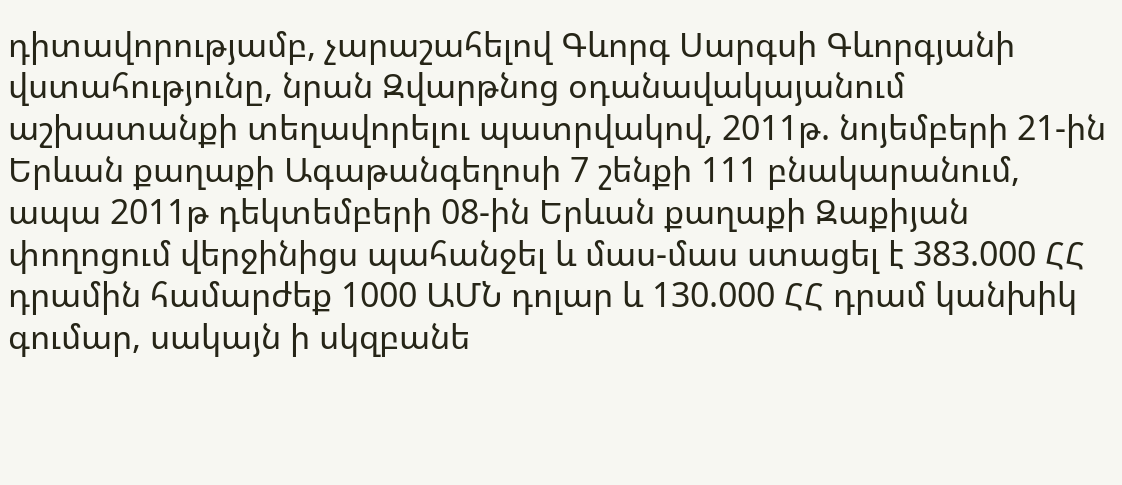դիտավորությամբ, չարաշահելով Գևորգ Սարգսի Գևորգյանի վստահությունը, նրան Զվարթնոց օդանավակայանում աշխատանքի տեղավորելու պատրվակով, 2011թ. նոյեմբերի 21-ին Երևան քաղաքի Ագաթանգեղոսի 7 շենքի 111 բնակարանում, ապա 2011թ դեկտեմբերի 08-ին Երևան քաղաքի Զաքիյան փողոցում վերջինիցս պահանջել և մաս-մաս ստացել է 383.000 ՀՀ դրամին համարժեք 1000 ԱՄՆ դոլար և 130.000 ՀՀ դրամ կանխիկ գումար, սակայն ի սկզբանե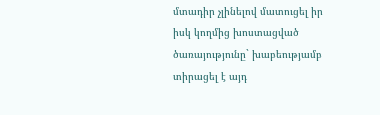մտադիր չլինելով մատուցել իր իսկ կողմից խոստացված ծառայությունը` խաբեությամբ տիրացել է այդ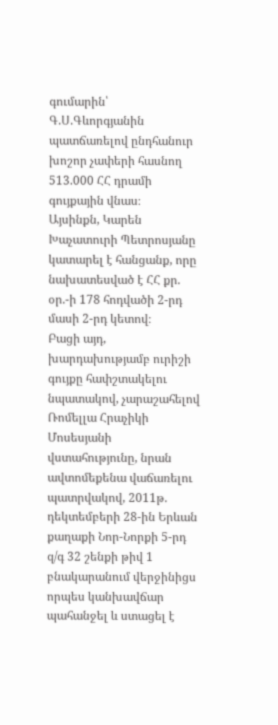գումարին՝ Գ.Ս.Գևորգյանին պատճառելով ընդհանուր խոշոր չափերի հասնող 513.000 ՀՀ դրամի գույքային վնաս։
Այսինքն, Կարեն Խաչատուրի Պետրոսյանը կատարել է հանցանք, որը նախատեսված է ՀՀ քր. օր.-ի 178 հոդվածի 2-րդ մասի 2-րդ կետով։
Բացի այդ, խարդախությամբ ուրիշի գույքը հափշտակելու նպատակով, չարաշահելով Ռոմելլա Հրաչիկի Մոսեսյանի վստահությունը, նրան ավտոմեքենա վաճառելու պատրվակով, 2011թ. դեկտեմբերի 28-ին Երևան քաղաքի Նոր-Նորքի 5-րդ զ/գ 32 շենքի թիվ 1 բնակարանում վերջինիցս որպես կանխավճար պահանջել և ստացել է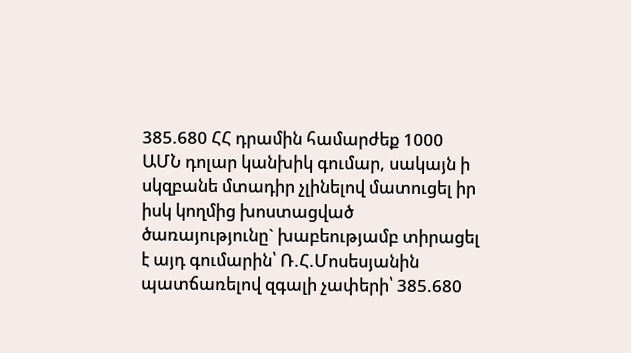385.680 ՀՀ դրամին համարժեք 1000 ԱՄՆ դոլար կանխիկ գումար, սակայն ի սկզբանե մտադիր չլինելով մատուցել իր իսկ կողմից խոստացված ծառայությունը` խաբեությամբ տիրացել է այդ գումարին՝ Ռ.Հ.Մոսեսյանին պատճառելով զգալի չափերի՝ 385.680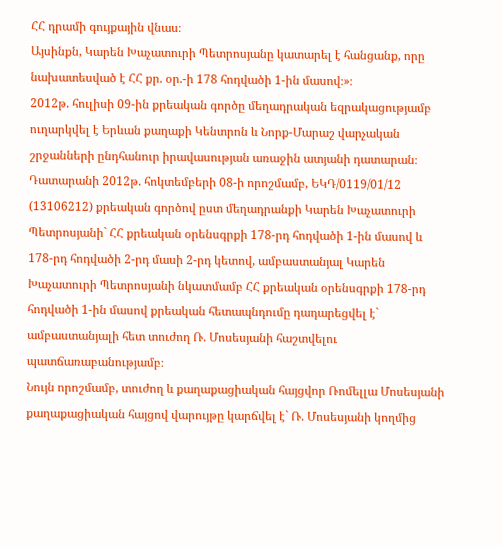ՀՀ դրամի գույքային վնաս։
Այսինքն, Կարեն Խաչատուրի Պետրոսյանը կատարել է հանցանք, որը նախատեսված է ՀՀ քր. օր.-ի 178 հոդվածի 1-ին մասով։»։
2012թ. հուլիսի 09-ին քրեական գործը մեղադրական եզրակացությամբ ուղարկվել է Երևան քաղաքի Կենտրոն և Նորք-Մարաշ վարչական շրջանների ընդհանուր իրավասության առաջին ատյանի դատարան։
Դատարանի 2012թ. հոկտեմբերի 08-ի որոշմամբ, ԵԿԴ/0119/01/12 (13106212) քրեական գործով ըստ մեղադրանքի Կարեն Խաչատուրի Պետրոսյանի` ՀՀ քրեական օրենսգրքի 178-րդ հոդվածի 1-ին մասով և 178-րդ հոդվածի 2-րդ մասի 2-րդ կետով, ամբաստանյալ Կարեն Խաչատուրի Պետրոսյանի նկատմամբ ՀՀ քրեական օրենսգրքի 178-րդ հոդվածի 1-ին մասով քրեական հետապնդումը դադարեցվել է` ամբաստանյալի հետ տուժող Ռ. Մոսեսյանի հաշտվելու պատճառաբանությամբ։
Նույն որոշմամբ, տուժող և քաղաքացիական հայցվոր Ռոմելլա Մոսեսյանի քաղաքացիական հայցով վարույթը կարճվել է` Ռ. Մոսեսյանի կողմից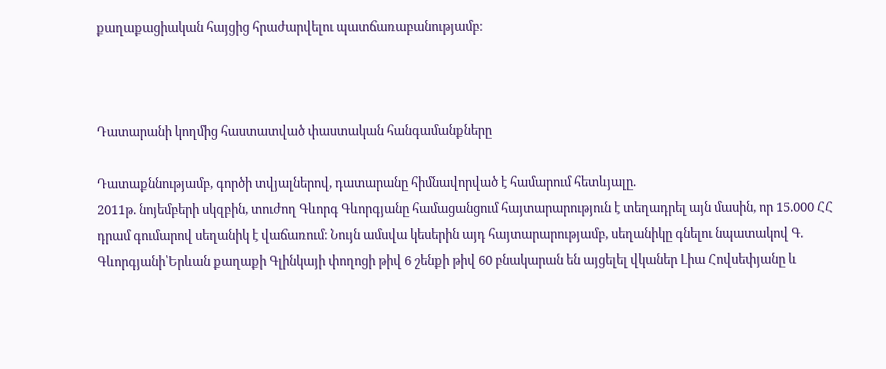քաղաքացիական հայցից հրաժարվելու պատճառաբանությամբ։



Դատարանի կողմից հաստատված փաստական հանգամանքները

Դատաքննությամբ, գործի տվյալներով, դատարանը հիմնավորված է համարում հետևյալը.
2011թ. նոյեմբերի սկզբին, տուժող Գևորգ Գևորգյանը համացանցում հայտարարություն է տեղադրել այն մասին, որ 15.000 ՀՀ դրամ գումարով սեղանիկ է վաճառում։ Նույն ամսվա կեսերին այդ հայտարարությամբ, սեղանիկը գնելու նպատակով Գ. Գևորգյանի՝Երևան քաղաքի Գլինկայի փողոցի թիվ 6 շենքի թիվ 60 բնակարան են այցելել վկաներ Լիա Հովսեփյանը և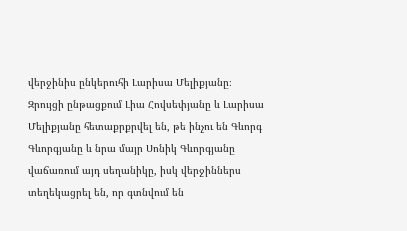վերջինիս ընկերուհի Լարիսա Մելիքյանը։ Զրույցի ընթացքում Լիա Հովսեփյանը և Լարիսա Մելիքյանը հետաքրքրվել են, թե ինչու են Գևորգ Գևորգյանը և նրա մայր Սոնիկ Գևորգյանը վաճառում այդ սեղանիկը, իսկ վերջիններս տեղեկացրել են, որ գտնվում են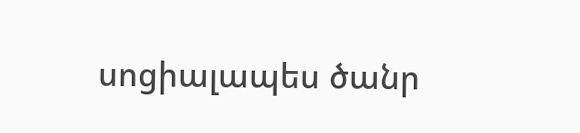սոցիալապես ծանր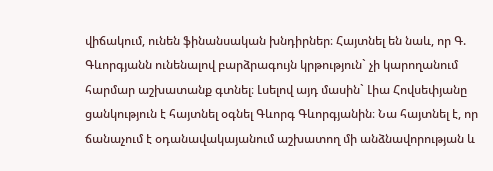վիճակում, ունեն ֆինանսական խնդիրներ։ Հայտնել են նաև, որ Գ. Գևորգյանն ունենալով բարձրագույն կրթություն` չի կարողանում հարմար աշխատանք գտնել։ Լսելով այդ մասին` Լիա Հովսեփյանը ցանկություն է հայտնել օգնել Գևորգ Գևորգյանին։ Նա հայտնել է, որ ճանաչում է օդանավակայանում աշխատող մի անձնավորության և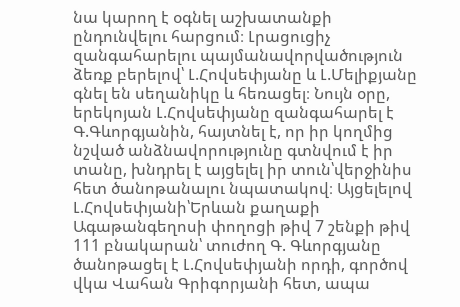նա կարող է օգնել աշխատանքի ընդունվելու հարցում։ Լրացուցիչ զանգահարելու պայմանավորվածություն ձեռք բերելով՝ Լ.Հովսեփյանը և Լ.Մելիքյանը գնել են սեղանիկը և հեռացել։ Նույն օրը, երեկոյան Լ.Հովսեփյանը զանգահարել է Գ.Գևորգյանին, հայտնել է, որ իր կողմից նշված անձնավորությունը գտնվում է իր տանը, խնդրել է այցելել իր տուն՝վերջինիս հետ ծանոթանալու նպատակով։ Այցելելով Լ.Հովսեփյանի՝Երևան քաղաքի Ագաթանգեղոսի փողոցի թիվ 7 շենքի թիվ 111 բնակարան՝ տուժող Գ. Գևորգյանը ծանոթացել է Լ.Հովսեփյանի որդի, գործով վկա Վահան Գրիգորյանի հետ, ապա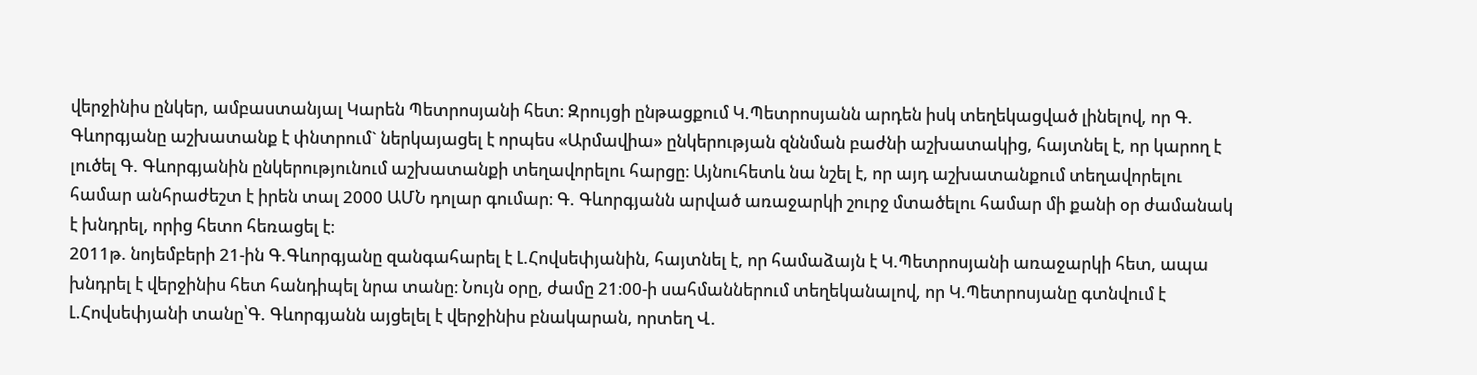վերջինիս ընկեր, ամբաստանյալ Կարեն Պետրոսյանի հետ։ Զրույցի ընթացքում Կ.Պետրոսյանն արդեն իսկ տեղեկացված լինելով, որ Գ. Գևորգյանը աշխատանք է փնտրում` ներկայացել է որպես «Արմավիա» ընկերության զննման բաժնի աշխատակից, հայտնել է, որ կարող է լուծել Գ. Գևորգյանին ընկերությունում աշխատանքի տեղավորելու հարցը։ Այնուհետև նա նշել է, որ այդ աշխատանքում տեղավորելու համար անհրաժեշտ է իրեն տալ 2000 ԱՄՆ դոլար գումար։ Գ. Գևորգյանն արված առաջարկի շուրջ մտածելու համար մի քանի օր ժամանակ է խնդրել, որից հետո հեռացել է։
2011թ. նոյեմբերի 21-ին Գ.Գևորգյանը զանգահարել է Լ.Հովսեփյանին, հայտնել է, որ համաձայն է Կ.Պետրոսյանի առաջարկի հետ, ապա խնդրել է վերջինիս հետ հանդիպել նրա տանը։ Նույն օրը, ժամը 21։00-ի սահմաններում տեղեկանալով, որ Կ.Պետրոսյանը գտնվում է Լ.Հովսեփյանի տանը՝Գ. Գևորգյանն այցելել է վերջինիս բնակարան, որտեղ Վ.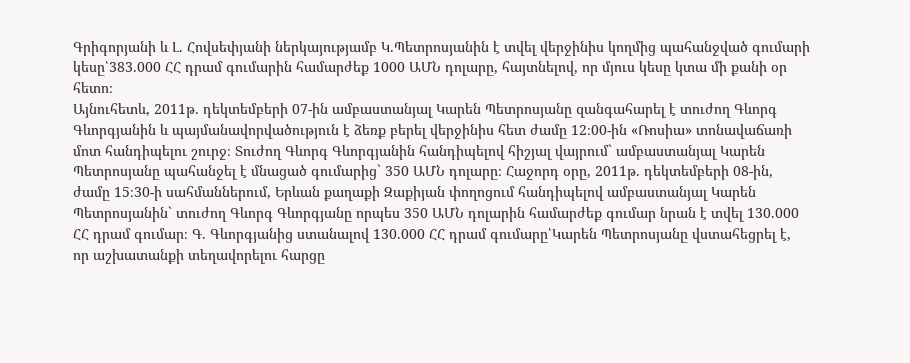Գրիգորյանի և Լ. Հովսեփյանի ներկայությամբ Կ.Պետրոսյանին է տվել վերջինիս կողմից պահանջված գումարի կեսը՝383.000 ՀՀ դրամ գումարին համարժեք 1000 ԱՄՆ դոլարը, հայտնելով, որ մյուս կեսը կտա մի քանի օր հետո։
Այնուհետև, 2011թ. դեկտեմբերի 07-ին ամբաստանյալ Կարեն Պետրոսյանը զանգահարել է տուժող Գևորգ Գևորգյանին և պայմանավորվածություն է ձեռք բերել վերջինիս հետ ժամը 12։00-ին «Ռոսիա» տոնավաճառի մոտ հանդիպելու շուրջ։ Տուժող Գևորգ Գևորգյանին հանդիպելով հիշյալ վայրում` ամբաստանյալ Կարեն Պետրոսյանը պահանջել է մնացած գումարից` 350 ԱՄՆ դոլարը։ Հաջորդ օրը, 2011թ. դեկտեմբերի 08-ին, ժամը 15։30-ի սահմաններում, Երևան քաղաքի Զաքիյան փողոցում հանդիպելով ամբաստանյալ Կարեն Պետրոսյանին` տուժող Գևորգ Գևորգյանը որպես 350 ԱՄՆ դոլարին համարժեք գումար նրան է տվել 130.000 ՀՀ դրամ գումար։ Գ. Գևորգյանից ստանալով 130.000 ՀՀ դրամ գումարը՝Կարեն Պետրոսյանը վստահեցրել է, որ աշխատանքի տեղավորելու հարցը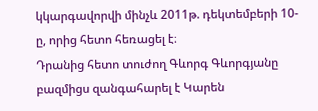կկարգավորվի մինչև 2011թ. դեկտեմբերի 10-ը, որից հետո հեռացել է։
Դրանից հետո տուժող Գևորգ Գևորգյանը բազմիցս զանգահարել է Կարեն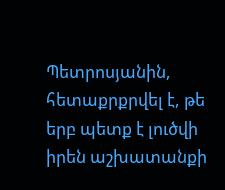Պետրոսյանին, հետաքրքրվել է, թե երբ պետք է լուծվի իրեն աշխատանքի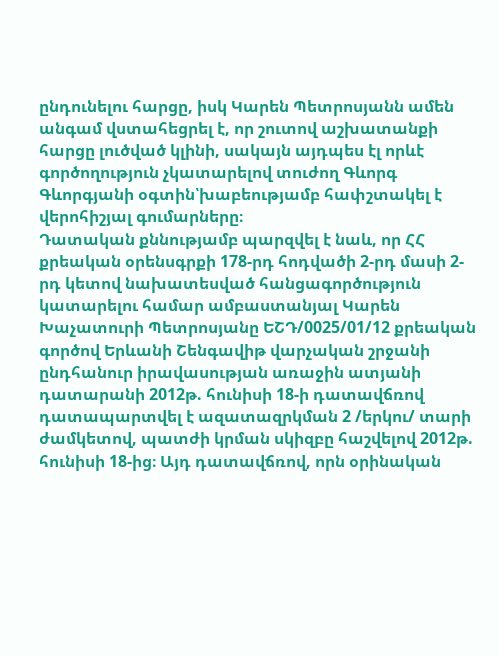ընդունելու հարցը, իսկ Կարեն Պետրոսյանն ամեն անգամ վստահեցրել է, որ շուտով աշխատանքի հարցը լուծված կլինի, սակայն այդպես էլ որևէ գործողություն չկատարելով տուժող Գևորգ Գևորգյանի օգտին՝խաբեությամբ հափշտակել է վերոհիշյալ գումարները։
Դատական քննությամբ պարզվել է նաև, որ ՀՀ քրեական օրենսգրքի 178-րդ հոդվածի 2-րդ մասի 2-րդ կետով նախատեսված հանցագործություն կատարելու համար ամբաստանյալ Կարեն Խաչատուրի Պետրոսյանը ԵՇԴ/0025/01/12 քրեական գործով Երևանի Շենգավիթ վարչական շրջանի ընդհանուր իրավասության առաջին ատյանի դատարանի 2012թ. հունիսի 18-ի դատավճռով դատապարտվել է ազատազրկման 2 /երկու/ տարի ժամկետով, պատժի կրման սկիզբը հաշվելով 2012թ. հունիսի 18-ից։ Այդ դատավճռով, որն օրինական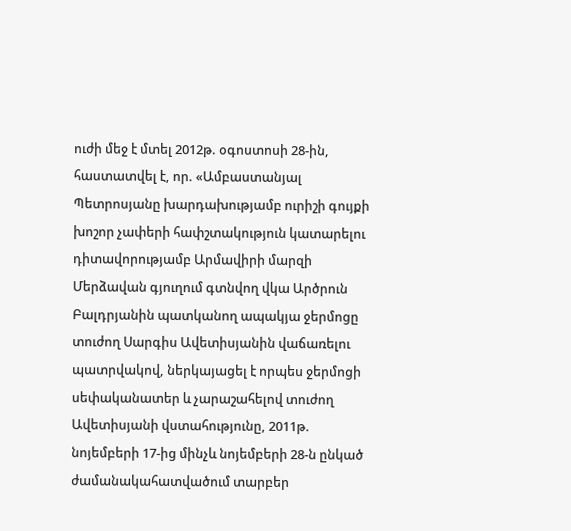ուժի մեջ է մտել 2012թ. օգոստոսի 28-ին, հաստատվել է, որ. «Ամբաստանյալ Պետրոսյանը խարդախությամբ ուրիշի գույքի խոշոր չափերի հափշտակություն կատարելու դիտավորությամբ Արմավիրի մարզի Մերձավան գյուղում գտնվող վկա Արծրուն Բալդրյանին պատկանող ապակյա ջերմոցը տուժող Սարգիս Ավետիսյանին վաճառելու պատրվակով, ներկայացել է որպես ջերմոցի սեփականատեր և չարաշահելով տուժող Ավետիսյանի վստահությունը, 2011թ. նոյեմբերի 17-ից մինչև նոյեմբերի 28-ն ընկած ժամանակահատվածում տարբեր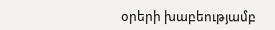օրերի խաբեությամբ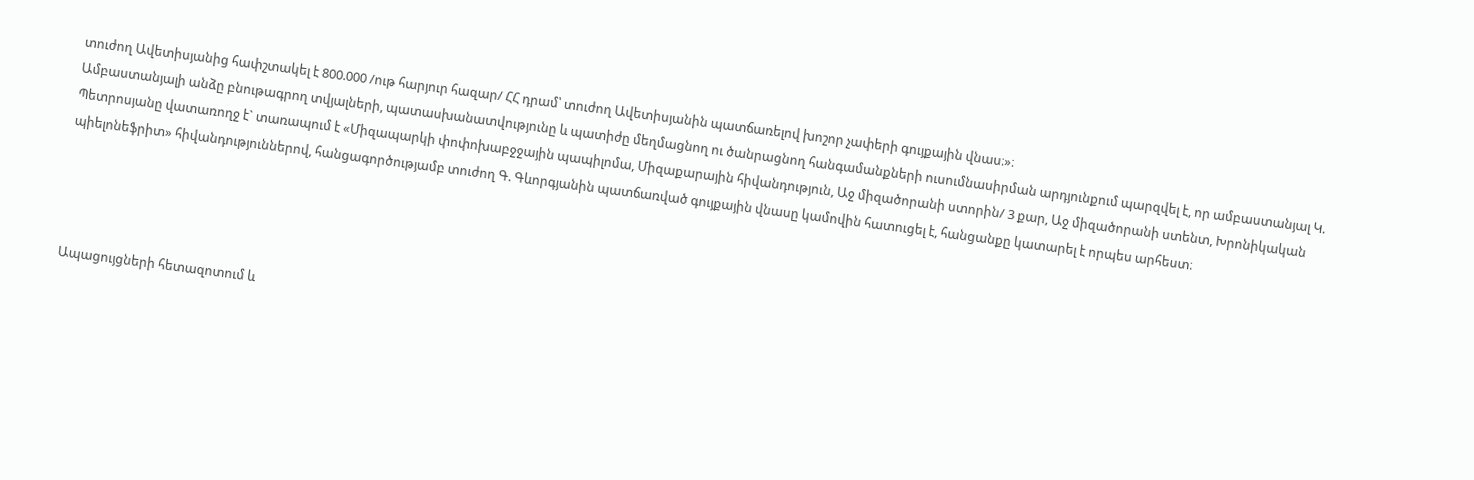տուժող Ավետիսյանից հափշտակել է 800.000 /ութ հարյուր հազար/ ՀՀ դրամ՝ տուժող Ավետիսյանին պատճառելով խոշոր չափերի գույքային վնաս։»։
Ամբաստանյալի անձը բնութագրող տվյալների, պատասխանատվությունը և պատիժը մեղմացնող ու ծանրացնող հանգամանքների ուսումնասիրման արդյունքում պարզվել է, որ ամբաստանյալ Կ. Պետրոսյանը վատառողջ է` տառապում է «Միզապարկի փոփոխաբջջային պապիլոմա, Միզաքարային հիվանդություն, Աջ միզածորանի ստորին/ 3 քար, Աջ միզածորանի ստենտ, Խրոնիկական պիելոնեֆրիտ» հիվանդություններով, հանցագործությամբ տուժող Գ. Գևորգյանին պատճառված գույքային վնասը կամովին հատուցել է, հանցանքը կատարել է որպես արհեստ։




Ապացույցների հետազոտում և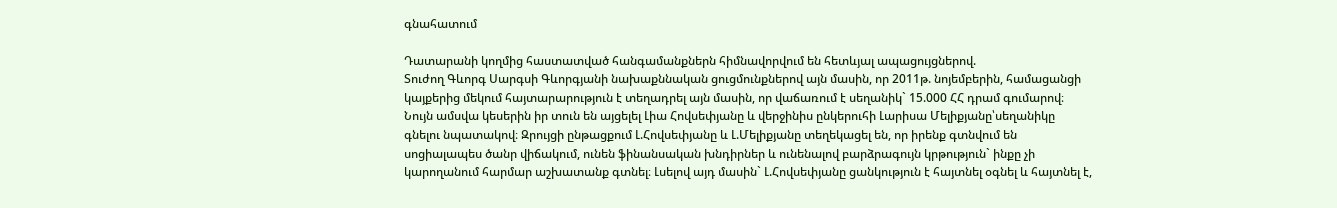գնահատում

Դատարանի կողմից հաստատված հանգամանքներն հիմնավորվում են հետևյալ ապացույցներով.
Տուժող Գևորգ Սարգսի Գևորգյանի նախաքննական ցուցմունքներով այն մասին, որ 2011թ. նոյեմբերին, համացանցի կայքերից մեկում հայտարարություն է տեղադրել այն մասին, որ վաճառում է սեղանիկ` 15.000 ՀՀ դրամ գումարով։ Նույն ամսվա կեսերին իր տուն են այցելել Լիա Հովսեփյանը և վերջինիս ընկերուհի Լարիսա Մելիքյանը՝սեղանիկը գնելու նպատակով։ Զրույցի ընթացքում Լ.Հովսեփյանը և Լ.Մելիքյանը տեղեկացել են, որ իրենք գտնվում են սոցիալապես ծանր վիճակում, ունեն ֆինանսական խնդիրներ և ունենալով բարձրագույն կրթություն` ինքը չի կարողանում հարմար աշխատանք գտնել։ Լսելով այդ մասին` Լ.Հովսեփյանը ցանկություն է հայտնել օգնել և հայտնել է,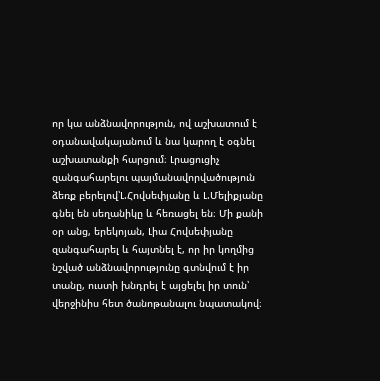որ կա անձնավորություն, ով աշխատում է օդանավակայանում և նա կարող է օգնել աշխատանքի հարցում։ Լրացուցիչ զանգահարելու պայմանավորվածություն ձեռք բերելով՝Լ.Հովսեփյանը և Լ.Մելիքյանը գնել են սեղանիկը և հեռացել են։ Մի քանի օր անց, երեկոյան, Լիա Հովսեփյանը զանգահարել և հայտնել է, որ իր կողմից նշված անձնավորությունը գտնվում է իր տանը, ուստի խնդրել է այցելել իր տուն՝ վերջինիս հետ ծանոթանալու նպատակով։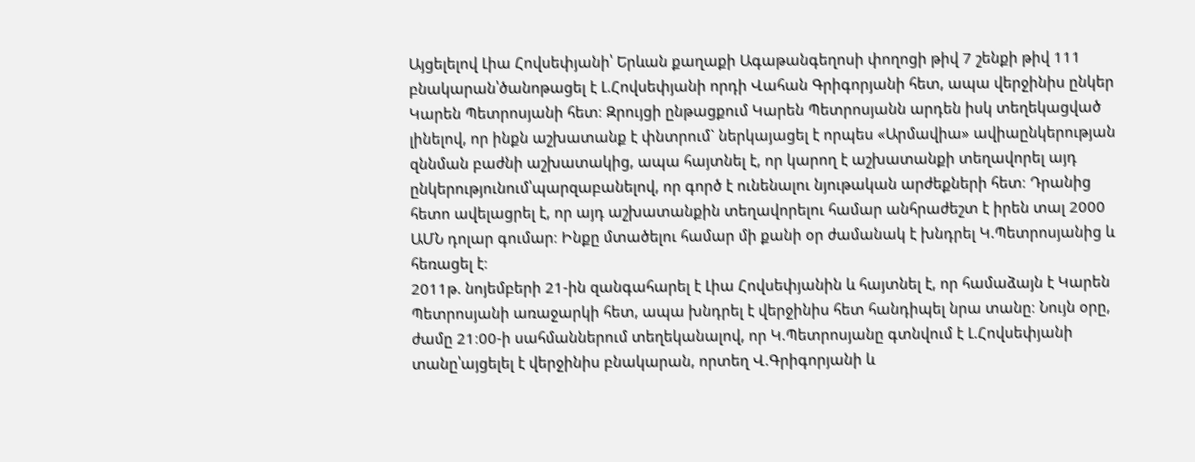Այցելելով Լիա Հովսեփյանի՝ Երևան քաղաքի Ագաթանգեղոսի փողոցի թիվ 7 շենքի թիվ 111 բնակարան՝ծանոթացել է Լ.Հովսեփյանի որդի Վահան Գրիգորյանի հետ, ապա վերջինիս ընկեր Կարեն Պետրոսյանի հետ։ Զրույցի ընթացքում Կարեն Պետրոսյանն արդեն իսկ տեղեկացված լինելով, որ ինքն աշխատանք է փնտրում` ներկայացել է որպես «Արմավիա» ավիաընկերության զննման բաժնի աշխատակից, ապա հայտնել է, որ կարող է աշխատանքի տեղավորել այդ ընկերությունում՝պարզաբանելով, որ գործ է ունենալու նյութական արժեքների հետ։ Դրանից հետո ավելացրել է, որ այդ աշխատանքին տեղավորելու համար անհրաժեշտ է իրեն տալ 2000 ԱՄՆ դոլար գումար։ Ինքը մտածելու համար մի քանի օր ժամանակ է խնդրել Կ.Պետրոսյանից և հեռացել է։
2011թ. նոյեմբերի 21-ին զանգահարել է Լիա Հովսեփյանին և հայտնել է, որ համաձայն է Կարեն Պետրոսյանի առաջարկի հետ, ապա խնդրել է վերջինիս հետ հանդիպել նրա տանը։ Նույն օրը, ժամը 21։00-ի սահմաններում տեղեկանալով, որ Կ.Պետրոսյանը գտնվում է Լ.Հովսեփյանի տանը՝այցելել է վերջինիս բնակարան, որտեղ Վ.Գրիգորյանի և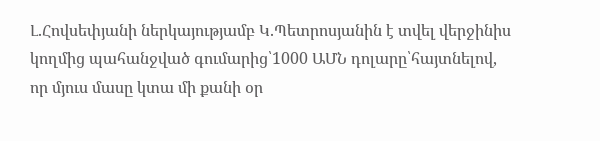Լ.Հովսեփյանի ներկայությամբ Կ.Պետրոսյանին է տվել վերջինիս կողմից պահանջված գումարից՝1000 ԱՄՆ դոլարը՝հայտնելով, որ մյուս մասը կտա մի քանի օր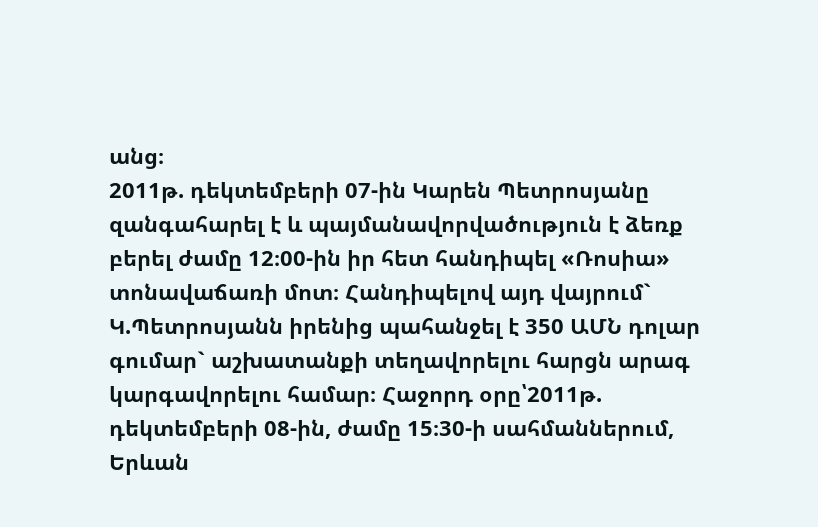անց։
2011թ. դեկտեմբերի 07-ին Կարեն Պետրոսյանը զանգահարել է և պայմանավորվածություն է ձեռք բերել ժամը 12։00-ին իր հետ հանդիպել «Ռոսիա» տոնավաճառի մոտ։ Հանդիպելով այդ վայրում` Կ.Պետրոսյանն իրենից պահանջել է 350 ԱՄՆ դոլար գումար` աշխատանքի տեղավորելու հարցն արագ կարգավորելու համար։ Հաջորդ օրը՝2011թ. դեկտեմբերի 08-ին, ժամը 15։30-ի սահմաններում, Երևան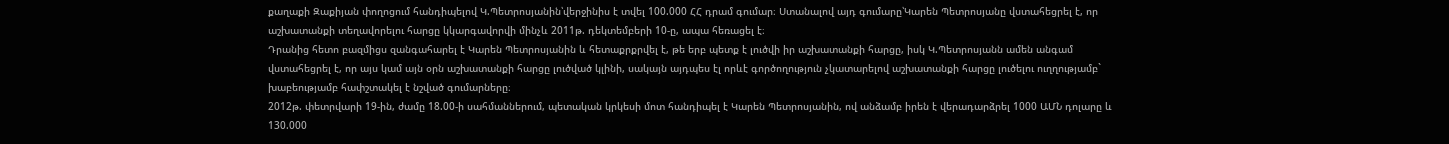քաղաքի Զաքիյան փողոցում հանդիպելով Կ.Պետրոսյանին՝վերջինիս է տվել 100.000 ՀՀ դրամ գումար։ Ստանալով այդ գումարը՝Կարեն Պետրոսյանը վստահեցրել է, որ աշխատանքի տեղավորելու հարցը կկարգավորվի մինչև 2011թ. դեկտեմբերի 10-ը, ապա հեռացել է։
Դրանից հետո բազմիցս զանգահարել է Կարեն Պետրոսյանին և հետաքրքրվել է, թե երբ պետք է լուծվի իր աշխատանքի հարցը, իսկ Կ.Պետրոսյանն ամեն անգամ վստահեցրել է, որ այս կամ այն օրն աշխատանքի հարցը լուծված կլինի, սակայն այդպես էլ որևէ գործողություն չկատարելով աշխատանքի հարցը լուծելու ուղղությամբ` խաբեությամբ հափշտակել է նշված գումարները։
2012թ. փետրվարի 19-ին, ժամը 18.00-ի սահմաններում, պետական կրկեսի մոտ հանդիպել է Կարեն Պետրոսյանին, ով անձամբ իրեն է վերադարձրել 1000 ԱՄՆ դոլարը և 130.000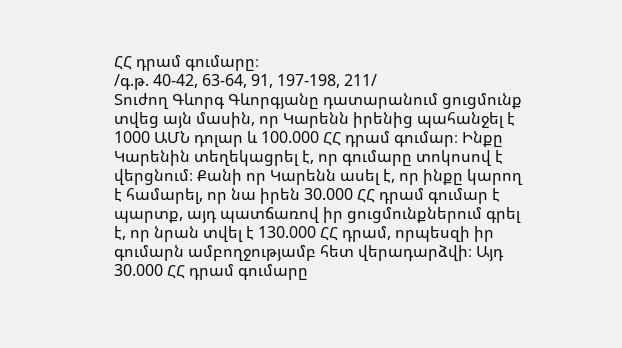ՀՀ դրամ գումարը։
/գ.թ. 40-42, 63-64, 91, 197-198, 211/
Տուժող Գևորգ Գևորգյանը դատարանում ցուցմունք տվեց այն մասին, որ Կարենն իրենից պահանջել է 1000 ԱՄՆ դոլար և 100.000 ՀՀ դրամ գումար։ Ինքը Կարենին տեղեկացրել է, որ գումարը տոկոսով է վերցնում։ Քանի որ Կարենն ասել է, որ ինքը կարող է համարել, որ նա իրեն 30.000 ՀՀ դրամ գումար է պարտք, այդ պատճառով իր ցուցմունքներում գրել է, որ նրան տվել է 130.000 ՀՀ դրամ, որպեսզի իր գումարն ամբողջությամբ հետ վերադարձվի։ Այդ 30.000 ՀՀ դրամ գումարը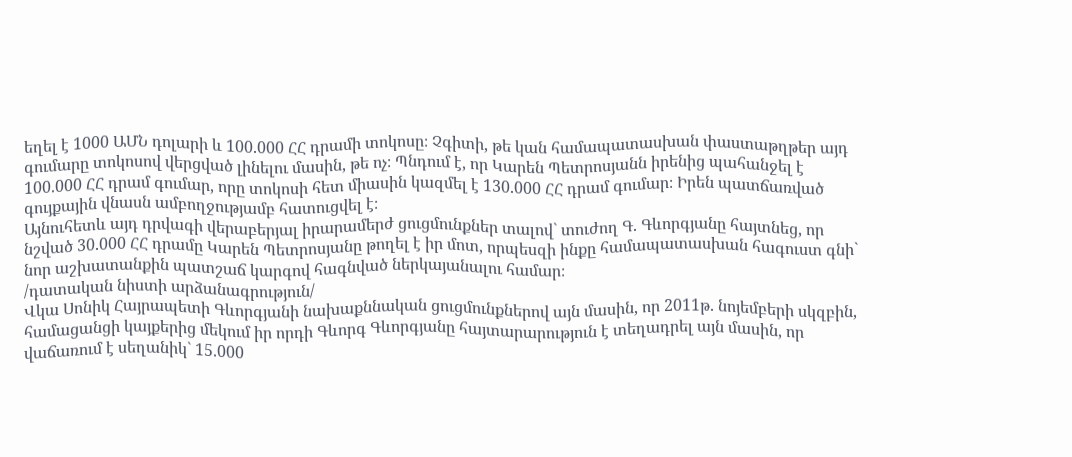եղել է 1000 ԱՄՆ դոլարի և 100.000 ՀՀ դրամի տոկոսը։ Չգիտի, թե կան համապատասխան փաստաթղթեր այդ գումարը տոկոսով վերցված լինելու մասին, թե ոչ։ Պնդում է, որ Կարեն Պետրոսյանն իրենից պահանջել է 100.000 ՀՀ դրամ գումար, որը տոկոսի հետ միասին կազմել է 130.000 ՀՀ դրամ գումար։ Իրեն պատճառված գույքային վնասն ամբողջությամբ հատուցվել է։
Այնուհետև այդ դրվագի վերաբերյալ իրարամերժ ցուցմունքներ տալով` տուժող Գ. Գևորգյանը հայտնեց, որ նշված 30.000 ՀՀ դրամը Կարեն Պետրոսյանը թողել է իր մոտ, որպեսզի ինքը համապատասխան հագուստ գնի` նոր աշխատանքին պատշաճ կարգով հագնված ներկայանալու համար։
/դատական նիստի արձանագրություն/
Վկա Սոնիկ Հայրապետի Գևորգյանի նախաքննական ցուցմունքներով այն մասին, որ 2011թ. նոյեմբերի սկզբին, համացանցի կայքերից մեկում իր որդի Գևորգ Գևորգյանը հայտարարություն է տեղադրել այն մասին, որ վաճառում է սեղանիկ` 15.000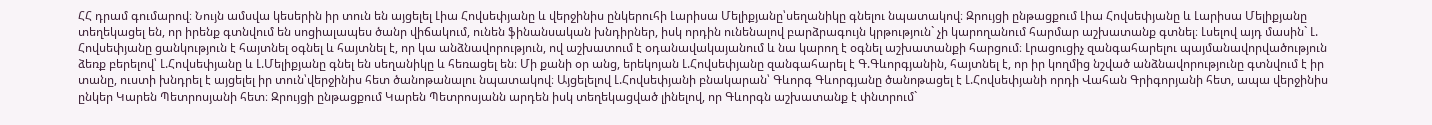ՀՀ դրամ գումարով։ Նույն ամսվա կեսերին իր տուն են այցելել Լիա Հովսեփյանը և վերջինիս ընկերուհի Լարիսա Մելիքյանը՝սեղանիկը գնելու նպատակով։ Զրույցի ընթացքում Լիա Հովսեփյանը և Լարիսա Մելիքյանը տեղեկացել են, որ իրենք գտնվում են սոցիալապես ծանր վիճակում, ունեն ֆինանսական խնդիրներ, իսկ որդին ունենալով բարձրագույն կրթություն` չի կարողանում հարմար աշխատանք գտնել։ Լսելով այդ մասին` Լ. Հովսեփյանը ցանկություն է հայտնել օգնել և հայտնել է, որ կա անձնավորություն, ով աշխատում է օդանավակայանում և նա կարող է օգնել աշխատանքի հարցում։ Լրացուցիչ զանգահարելու պայմանավորվածություն ձեռք բերելով՝ Լ.Հովսեփյանը և Լ.Մելիքյանը գնել են սեղանիկը և հեռացել են։ Մի քանի օր անց, երեկոյան Լ.Հովսեփյանը զանգահարել է Գ.Գևորգյանին, հայտնել է, որ իր կողմից նշված անձնավորությունը գտնվում է իր տանը, ուստի խնդրել է այցելել իր տուն՝վերջինիս հետ ծանոթանալու նպատակով։ Այցելելով Լ.Հովսեփյանի բնակարան՝ Գևորգ Գևորգյանը ծանոթացել է Լ.Հովսեփյանի որդի Վահան Գրիգորյանի հետ, ապա վերջինիս ընկեր Կարեն Պետրոսյանի հետ։ Զրույցի ընթացքում Կարեն Պետրոսյանն արդեն իսկ տեղեկացված լինելով, որ Գևորգն աշխատանք է փնտրում`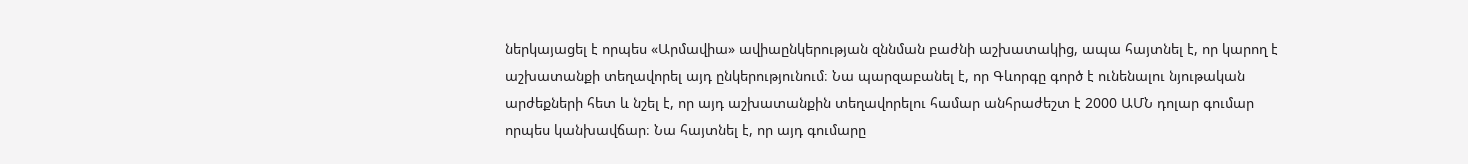ներկայացել է որպես «Արմավիա» ավիաընկերության զննման բաժնի աշխատակից, ապա հայտնել է, որ կարող է աշխատանքի տեղավորել այդ ընկերությունում։ Նա պարզաբանել է, որ Գևորգը գործ է ունենալու նյութական արժեքների հետ և նշել է, որ այդ աշխատանքին տեղավորելու համար անհրաժեշտ է 2000 ԱՄՆ դոլար գումար որպես կանխավճար։ Նա հայտնել է, որ այդ գումարը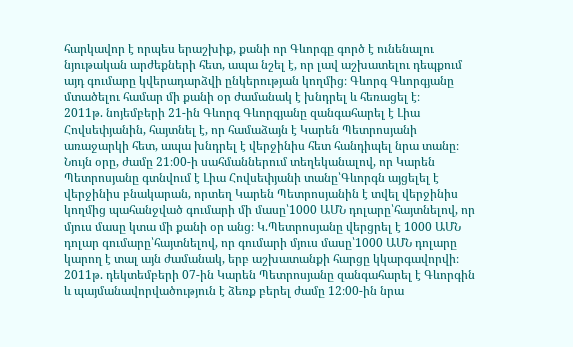հարկավոր է որպես երաշխիք, քանի որ Գևորգը գործ է ունենալու նյութական արժեքների հետ, ապա նշել է, որ լավ աշխատելու դեպքում այդ գումարը կվերադարձվի ընկերության կողմից։ Գևորգ Գևորգյանը մտածելու համար մի քանի օր ժամանակ է խնդրել և հեռացել է։
2011թ. նոյեմբերի 21-ին Գևորգ Գևորգյանը զանգահարել է Լիա Հովսեփյանին, հայտնել է, որ համաձայն է Կարեն Պետրոսյանի առաջարկի հետ, ապա խնդրել է վերջինիս հետ հանդիպել նրա տանը։ Նույն օրը, ժամը 21։00-ի սահմաններում տեղեկանալով, որ Կարեն Պետրոսյանը գտնվում է Լիա Հովսեփյանի տանը՝Գևորգն այցելել է վերջինիս բնակարան, որտեղ Կարեն Պետրոսյանին է տվել վերջինիս կողմից պահանջված գումարի մի մասը՝1000 ԱՄՆ դոլարը՝հայտնելով, որ մյուս մասը կտա մի քանի օր անց։ Կ.Պետրոսյանը վերցրել է 1000 ԱՄՆ դոլար գումարը՝հայտնելով, որ գումարի մյուս մասը՝1000 ԱՄՆ դոլարը կարող է տալ այն ժամանակ, երբ աշխատանքի հարցը կկարգավորվի։
2011թ. դեկտեմբերի 07-ին Կարեն Պետրոսյանը զանգահարել է Գևորգին և պայմանավորվածություն է ձեռք բերել ժամը 12։00-ին նրա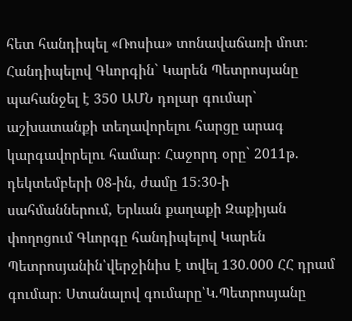հետ հանդիպել «Ռոսիա» տոնավաճառի մոտ։ Հանդիպելով Գևորգին` Կարեն Պետրոսյանը պահանջել է 350 ԱՄՆ դոլար գումար` աշխատանքի տեղավորելու հարցը արագ կարգավորելու համար։ Հաջորդ օրը` 2011թ. դեկտեմբերի 08-ին, ժամը 15։30-ի սահմաններում, Երևան քաղաքի Զաքիյան փողոցում Գևորգը հանդիպելով Կարեն Պետրոսյանին՝վերջինիս է տվել 130.000 ՀՀ դրամ գումար։ Ստանալով գումարը՝Կ.Պետրոսյանը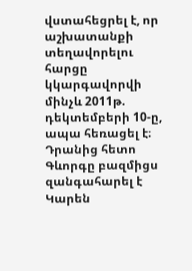վստահեցրել է, որ աշխատանքի տեղավորելու հարցը կկարգավորվի մինչև 2011թ. դեկտեմբերի 10-ը, ապա հեռացել է։
Դրանից հետո Գևորգը բազմիցս զանգահարել է Կարեն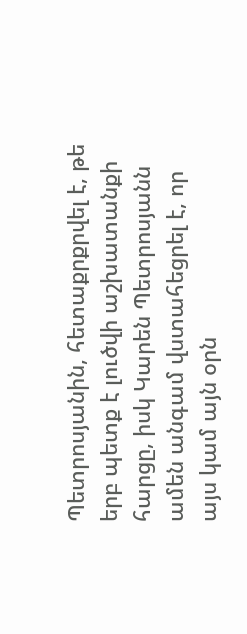Պետրոսյանին, հետաքրքրվել է, թե երբ պետք է լուծվի աշխատանքի հարցը, իսկ Կարեն Պետրոսյանն ամեն անգամ վստահեցրել է, որ այս կամ այն օրն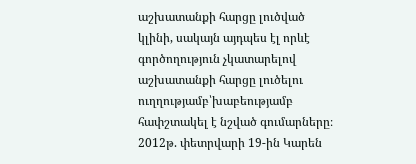աշխատանքի հարցը լուծված կլինի, սակայն այդպես էլ որևէ գործողություն չկատարելով աշխատանքի հարցը լուծելու ուղղությամբ՝խաբեությամբ հափշտակել է նշված գումարները։
2012թ. փետրվարի 19-ին Կարեն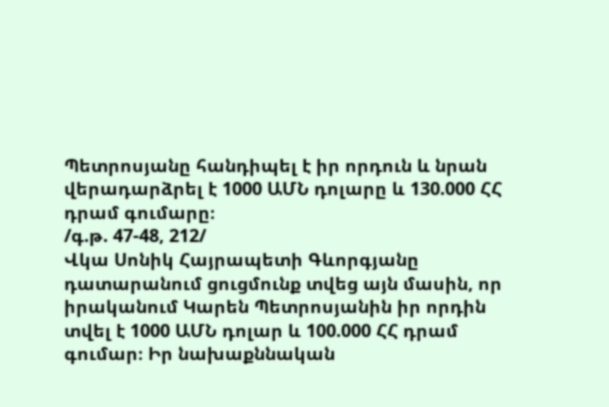Պետրոսյանը հանդիպել է իր որդուն և նրան վերադարձրել է 1000 ԱՄՆ դոլարը և 130.000 ՀՀ դրամ գումարը։
/գ.թ. 47-48, 212/
Վկա Սոնիկ Հայրապետի Գևորգյանը դատարանում ցուցմունք տվեց այն մասին, որ իրականում Կարեն Պետրոսյանին իր որդին տվել է 1000 ԱՄՆ դոլար և 100.000 ՀՀ դրամ գումար։ Իր նախաքննական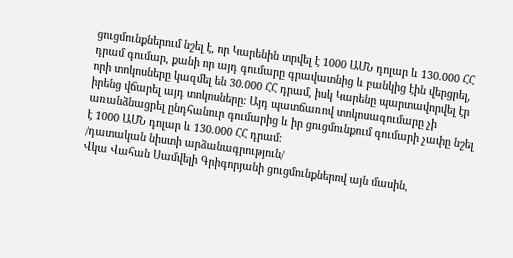ցուցմունքներում նշել է, որ Կարենին տրվել է 1000 ԱՄՆ դոլար և 130.000 ՀՀ դրամ գումար, քանի որ այդ գումարը գրավատնից և բանկից էին վերցրել, որի տոկոսները կազմել են 30.000 ՀՀ դրամ, իսկ Կարենը պարտավորվել էր իրենց վճարել այդ տոկոսները։ Այդ պատճառով տոկոսագումարը չի առանձնացրել ընդհանուր գումարից և իր ցուցմունքում գումարի չափը նշել է 1000 ԱՄՆ դոլար և 130.000 ՀՀ դրամ։
/դատական նիստի արձանագրություն/
Վկա Վահան Սամվելի Գրիգորյանի ցուցմունքներով այն մասին,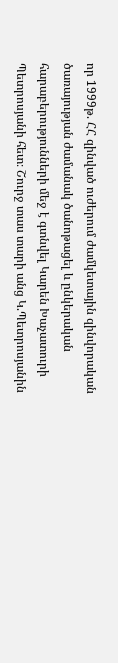որ 1999թ. ՀՀ զինված ուժերում ժամկետային զինվորական ծառայության ժամանակ ծանոթացել և ընկերական հարաբերությունների մեջ է գտնվել Կարեն Խաչատուրի Պետրոսյանի հետ։ Շուրջ տաս տարի անց Կ.Պետրոսյանին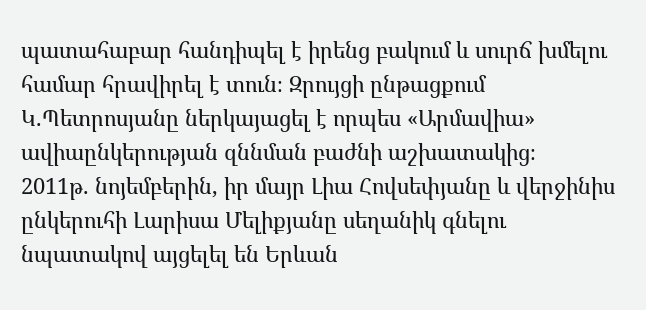պատահաբար հանդիպել է իրենց բակում և սուրճ խմելու համար հրավիրել է տուն։ Զրույցի ընթացքում Կ.Պետրոսյանը ներկայացել է որպես «Արմավիա» ավիաընկերության զննման բաժնի աշխատակից։
2011թ. նոյեմբերին, իր մայր Լիա Հովսեփյանը և վերջինիս ընկերուհի Լարիսա Մելիքյանը սեղանիկ գնելու նպատակով այցելել են Երևան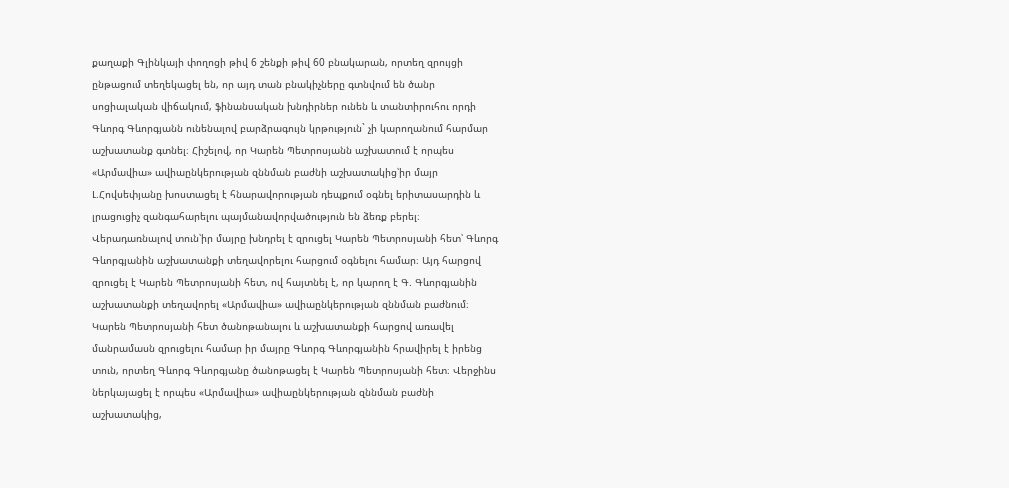քաղաքի Գլինկայի փողոցի թիվ 6 շենքի թիվ 60 բնակարան, որտեղ զրույցի ընթացում տեղեկացել են, որ այդ տան բնակիչները գտնվում են ծանր սոցիալական վիճակում, ֆինանսական խնդիրներ ունեն և տանտիրուհու որդի Գևորգ Գևորգյանն ունենալով բարձրագույն կրթություն` չի կարողանում հարմար աշխատանք գտնել։ Հիշելով, որ Կարեն Պետրոսյանն աշխատում է որպես «Արմավիա» ավիաընկերության զննման բաժնի աշխատակից՝իր մայր Լ.Հովսեփյանը խոստացել է հնարավորության դեպքում օգնել երիտասարդին և լրացուցիչ զանգահարելու պայմանավորվածություն են ձեռք բերել։ Վերադառնալով տուն՝իր մայրը խնդրել է զրուցել Կարեն Պետրոսյանի հետ՝ Գևորգ Գևորգյանին աշխատանքի տեղավորելու հարցում օգնելու համար։ Այդ հարցով զրուցել է Կարեն Պետրոսյանի հետ, ով հայտնել է, որ կարող է Գ. Գևորգյանին աշխատանքի տեղավորել «Արմավիա» ավիաընկերության զննման բաժնում։ Կարեն Պետրոսյանի հետ ծանոթանալու և աշխատանքի հարցով առավել մանրամասն զրուցելու համար իր մայրը Գևորգ Գևորգյանին հրավիրել է իրենց տուն, որտեղ Գևորգ Գևորգյանը ծանոթացել է Կարեն Պետրոսյանի հետ։ Վերջինս ներկայացել է որպես «Արմավիա» ավիաընկերության զննման բաժնի աշխատակից,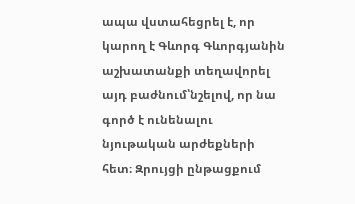ապա վստահեցրել է, որ կարող է Գևորգ Գևորգյանին աշխատանքի տեղավորել այդ բաժնում՝նշելով, որ նա գործ է ունենալու նյութական արժեքների հետ։ Զրույցի ընթացքում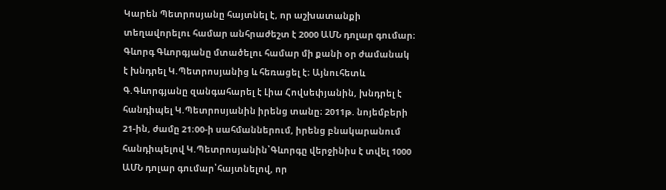Կարեն Պետրոսյանը հայտնել է, որ աշխատանքի տեղավորելու համար անհրաժեշտ է 2000 ԱՄՆ դոլար գումար։ Գևորգ Գևորգյանը մտածելու համար մի քանի օր ժամանակ է խնդրել Կ.Պետրոսյանից և հեռացել է։ Այնուհետև Գ.Գևորգյանը զանգահարել է Լիա Հովսեփյանին, խնդրել է հանդիպել Կ.Պետրոսյանին իրենց տանը։ 2011թ. նոյեմբերի 21-ին, ժամը 21։00-ի սահմաններում, իրենց բնակարանում հանդիպելով Կ.Պետրոսյանին՝Գևորգը վերջինիս է տվել 1000 ԱՄՆ դոլար գումար՝հայտնելով, որ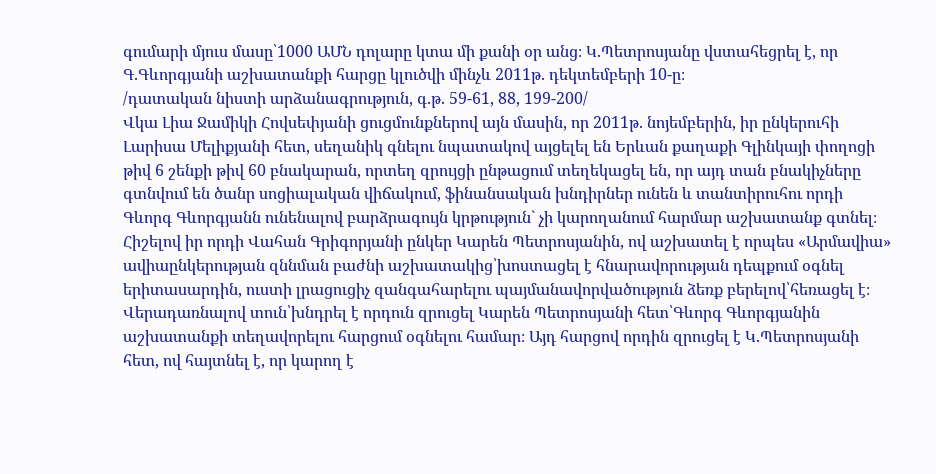գումարի մյուս մասը՝1000 ԱՄՆ դոլարը կտա մի քանի օր անց։ Կ.Պետրոսյանը վստահեցրել է, որ Գ.Գևորգյանի աշխատանքի հարցը կլուծվի մինչև 2011թ. դեկտեմբերի 10-ը։
/դատական նիստի արձանագրություն, գ.թ. 59-61, 88, 199-200/
Վկա Լիա Ջամիկի Հովսեփյանի ցուցմունքներով այն մասին, որ 2011թ. նոյեմբերին, իր ընկերուհի Լարիսա Մելիքյանի հետ, սեղանիկ գնելու նպատակով այցելել են Երևան քաղաքի Գլինկայի փողոցի թիվ 6 շենքի թիվ 60 բնակարան, որտեղ զրույցի ընթացում տեղեկացել են, որ այդ տան բնակիչները գտնվում են ծանր սոցիալական վիճակում, ֆինանսական խնդիրներ ունեն և տանտիրուհու որդի Գևորգ Գևորգյանն ունենալով բարձրագույն կրթություն` չի կարողանում հարմար աշխատանք գտնել։ Հիշելով իր որդի Վահան Գրիգորյանի ընկեր Կարեն Պետրոսյանին, ով աշխատել է որպես «Արմավիա» ավիաընկերության զննման բաժնի աշխատակից՝խոստացել է հնարավորության դեպքում օգնել երիտասարդին, ուստի լրացուցիչ զանգահարելու պայմանավորվածություն ձեռք բերելով՝հեռացել է։ Վերադառնալով տուն՝խնդրել է որդուն զրուցել Կարեն Պետրոսյանի հետ՝Գևորգ Գևորգյանին աշխատանքի տեղավորելու հարցում օգնելու համար։ Այդ հարցով որդին զրուցել է Կ.Պետրոսյանի հետ, ով հայտնել է, որ կարող է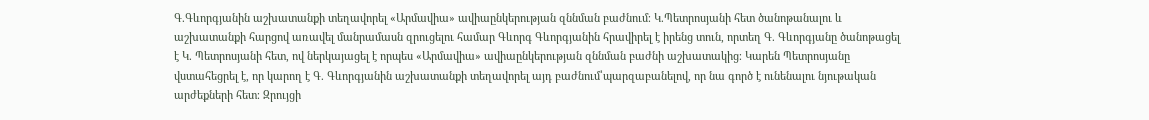Գ.Գևորգյանին աշխատանքի տեղավորել «Արմավիա» ավիաընկերության զննման բաժնում։ Կ.Պետրոսյանի հետ ծանոթանալու և աշխատանքի հարցով առավել մանրամասն զրուցելու համար Գևորգ Գևորգյանին հրավիրել է իրենց տուն, որտեղ Գ. Գևորգյանը ծանոթացել է Կ. Պետրոսյանի հետ, ով ներկայացել է որպես «Արմավիա» ավիաընկերության զննման բաժնի աշխատակից։ Կարեն Պետրոսյանը վստահեցրել է, որ կարող է Գ. Գևորգյանին աշխատանքի տեղավորել այդ բաժնում՝պարզաբանելով, որ նա գործ է ունենալու նյութական արժեքների հետ։ Զրույցի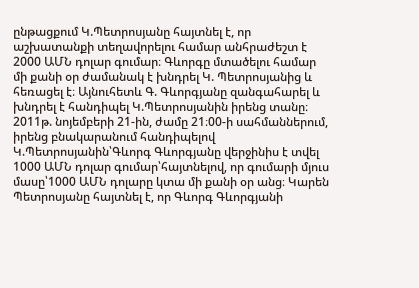ընթացքում Կ.Պետրոսյանը հայտնել է, որ աշխատանքի տեղավորելու համար անհրաժեշտ է 2000 ԱՄՆ դոլար գումար։ Գևորգը մտածելու համար մի քանի օր ժամանակ է խնդրել Կ. Պետրոսյանից և հեռացել է։ Այնուհետև Գ. Գևորգյանը զանգահարել և խնդրել է հանդիպել Կ.Պետրոսյանին իրենց տանը։
2011թ. նոյեմբերի 21-ին, ժամը 21։00-ի սահմաններում, իրենց բնակարանում հանդիպելով Կ.Պետրոսյանին՝Գևորգ Գևորգյանը վերջինիս է տվել 1000 ԱՄՆ դոլար գումար՝հայտնելով, որ գումարի մյուս մասը՝1000 ԱՄՆ դոլարը կտա մի քանի օր անց։ Կարեն Պետրոսյանը հայտնել է, որ Գևորգ Գևորգյանի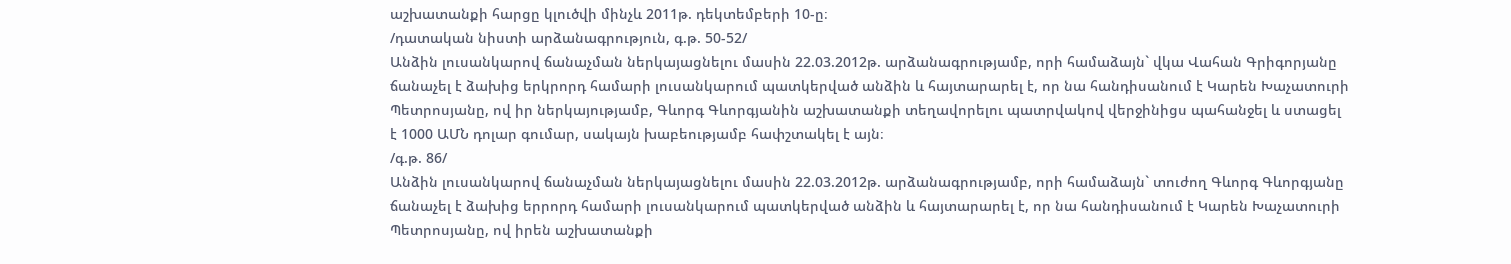աշխատանքի հարցը կլուծվի մինչև 2011թ. դեկտեմբերի 10-ը։
/դատական նիստի արձանագրություն, գ.թ. 50-52/
Անձին լուսանկարով ճանաչման ներկայացնելու մասին 22.03.2012թ. արձանագրությամբ, որի համաձայն` վկա Վահան Գրիգորյանը ճանաչել է ձախից երկրորդ համարի լուսանկարում պատկերված անձին և հայտարարել է, որ նա հանդիսանում է Կարեն Խաչատուրի Պետրոսյանը, ով իր ներկայությամբ, Գևորգ Գևորգյանին աշխատանքի տեղավորելու պատրվակով վերջինիցս պահանջել և ստացել է 1000 ԱՄՆ դոլար գումար, սակայն խաբեությամբ հափշտակել է այն։
/գ.թ. 86/
Անձին լուսանկարով ճանաչման ներկայացնելու մասին 22.03.2012թ. արձանագրությամբ, որի համաձայն` տուժող Գևորգ Գևորգյանը ճանաչել է ձախից երրորդ համարի լուսանկարում պատկերված անձին և հայտարարել է, որ նա հանդիսանում է Կարեն Խաչատուրի Պետրոսյանը, ով իրեն աշխատանքի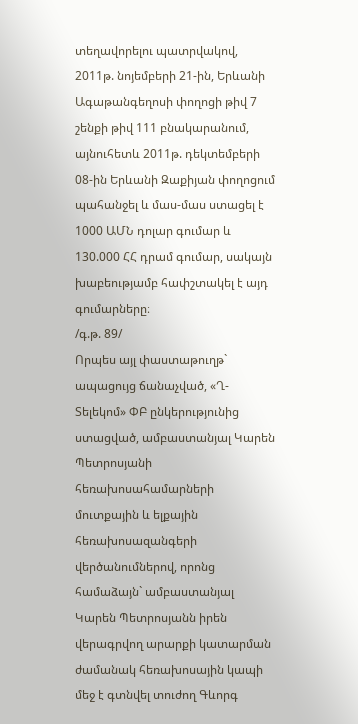տեղավորելու պատրվակով, 2011թ. նոյեմբերի 21-ին, Երևանի Ագաթանգեղոսի փողոցի թիվ 7 շենքի թիվ 111 բնակարանում, այնուհետև 2011թ. դեկտեմբերի 08-ին Երևանի Զաքիյան փողոցում պահանջել և մաս-մաս ստացել է 1000 ԱՄՆ դոլար գումար և 130.000 ՀՀ դրամ գումար, սակայն խաբեությամբ հափշտակել է այդ գումարները։
/գ.թ. 89/
Որպես այլ փաստաթուղթ` ապացույց ճանաչված, «Ղ-Տելեկոմ» ՓԲ ընկերությունից ստացված, ամբաստանյալ Կարեն Պետրոսյանի հեռախոսահամարների մուտքային և ելքային հեռախոսազանգերի վերծանումներով, որոնց համաձայն` ամբաստանյալ Կարեն Պետրոսյանն իրեն վերագրվող արարքի կատարման ժամանակ հեռախոսային կապի մեջ է գտնվել տուժող Գևորգ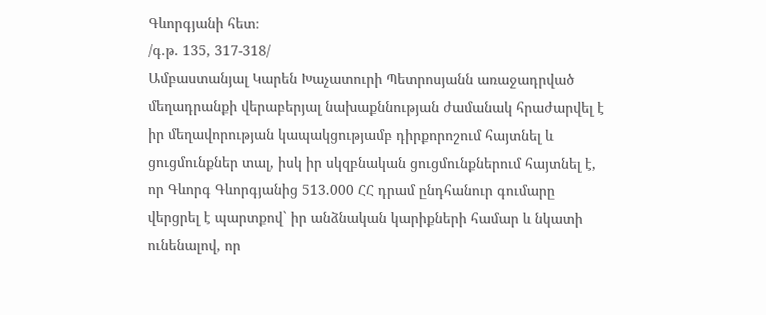Գևորգյանի հետ։
/գ.թ. 135, 317-318/
Ամբաստանյալ Կարեն Խաչատուրի Պետրոսյանն առաջադրված մեղադրանքի վերաբերյալ նախաքննության ժամանակ հրաժարվել է իր մեղավորության կապակցությամբ դիրքորոշում հայտնել և ցուցմունքներ տալ, իսկ իր սկզբնական ցուցմունքներում հայտնել է, որ Գևորգ Գևորգյանից 513.000 ՀՀ դրամ ընդհանուր գումարը վերցրել է պարտքով` իր անձնական կարիքների համար և նկատի ունենալով, որ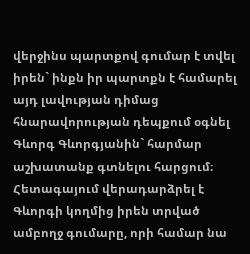վերջինս պարտքով գումար է տվել իրեն` ինքն իր պարտքն է համարել այդ լավության դիմաց հնարավորության դեպքում օգնել Գևորգ Գևորգյանին` հարմար աշխատանք գտնելու հարցում։ Հետագայում վերադարձրել է Գևորգի կողմից իրեն տրված ամբողջ գումարը, որի համար նա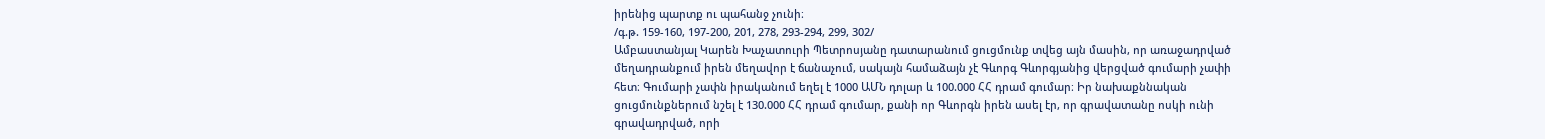իրենից պարտք ու պահանջ չունի։
/գ.թ. 159-160, 197-200, 201, 278, 293-294, 299, 302/
Ամբաստանյալ Կարեն Խաչատուրի Պետրոսյանը դատարանում ցուցմունք տվեց այն մասին, որ առաջադրված մեղադրանքում իրեն մեղավոր է ճանաչում, սակայն համաձայն չէ Գևորգ Գևորգյանից վերցված գումարի չափի հետ։ Գումարի չափն իրականում եղել է 1000 ԱՄՆ դոլար և 100.000 ՀՀ դրամ գումար։ Իր նախաքննական ցուցմունքներում նշել է 130.000 ՀՀ դրամ գումար, քանի որ Գևորգն իրեն ասել էր, որ գրավատանը ոսկի ունի գրավադրված, որի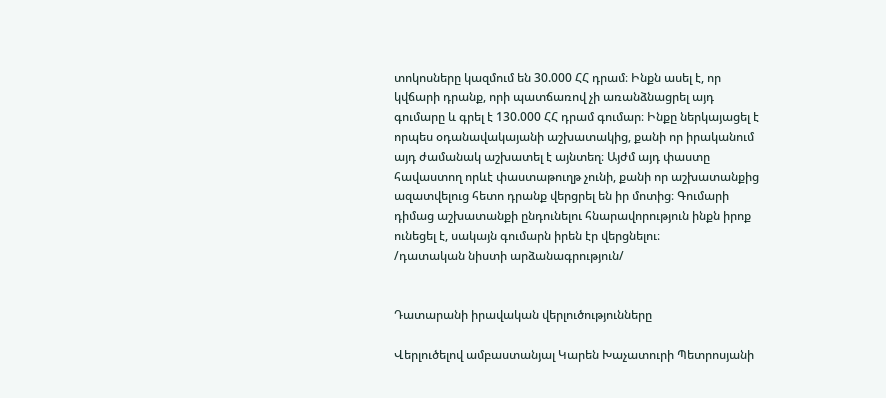տոկոսները կազմում են 30.000 ՀՀ դրամ։ Ինքն ասել է, որ կվճարի դրանք, որի պատճառով չի առանձնացրել այդ գումարը և գրել է 130.000 ՀՀ դրամ գումար։ Ինքը ներկայացել է որպես օդանավակայանի աշխատակից, քանի որ իրականում այդ ժամանակ աշխատել է այնտեղ։ Այժմ այդ փաստը հավաստող որևէ փաստաթուղթ չունի, քանի որ աշխատանքից ազատվելուց հետո դրանք վերցրել են իր մոտից։ Գումարի դիմաց աշխատանքի ընդունելու հնարավորություն ինքն իրոք ունեցել է, սակայն գումարն իրեն էր վերցնելու։
/դատական նիստի արձանագրություն/


Դատարանի իրավական վերլուծությունները

Վերլուծելով ամբաստանյալ Կարեն Խաչատուրի Պետրոսյանի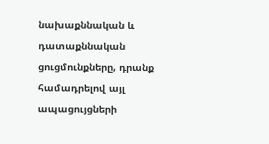նախաքննական և դատաքննական ցուցմունքները, դրանք համադրելով այլ ապացույցների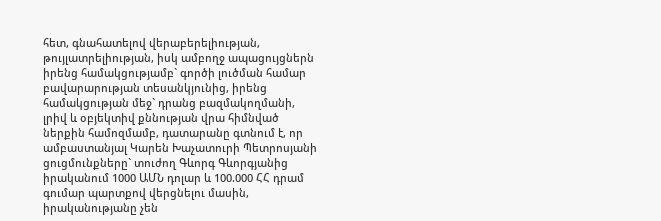հետ, գնահատելով վերաբերելիության, թույլատրելիության, իսկ ամբողջ ապացույցներն իրենց համակցությամբ` գործի լուծման համար բավարարության տեսանկյունից, իրենց համակցության մեջ` դրանց բազմակողմանի, լրիվ և օբյեկտիվ քննության վրա հիմնված ներքին համոզմամբ, դատարանը գտնում է, որ ամբաստանյալ Կարեն Խաչատուրի Պետրոսյանի ցուցմունքները` տուժող Գևորգ Գևորգյանից իրականում 1000 ԱՄՆ դոլար և 100.000 ՀՀ դրամ գումար պարտքով վերցնելու մասին, իրականությանը չեն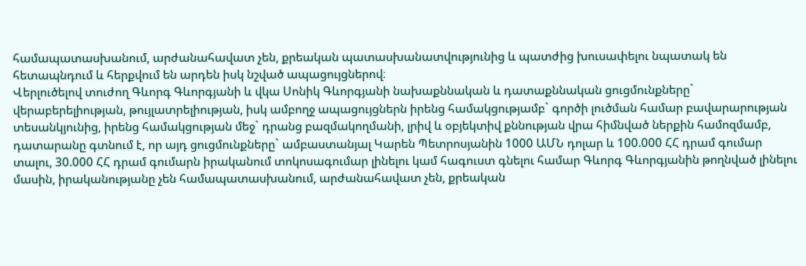համապատասխանում, արժանահավատ չեն, քրեական պատասխանատվությունից և պատժից խուսափելու նպատակ են հետապնդում և հերքվում են արդեն իսկ նշված ապացույցներով։
Վերլուծելով տուժող Գևորգ Գևորգյանի և վկա Սոնիկ Գևորգյանի նախաքննական և դատաքննական ցուցմունքները` վերաբերելիության, թույլատրելիության, իսկ ամբողջ ապացույցներն իրենց համակցությամբ` գործի լուծման համար բավարարության տեսանկյունից, իրենց համակցության մեջ` դրանց բազմակողմանի, լրիվ և օբյեկտիվ քննության վրա հիմնված ներքին համոզմամբ, դատարանը գտնում է, որ այդ ցուցմունքները` ամբաստանյալ Կարեն Պետրոսյանին 1000 ԱՄՆ դոլար և 100.000 ՀՀ դրամ գումար տալու, 30.000 ՀՀ դրամ գումարն իրականում տոկոսագումար լինելու կամ հագուստ գնելու համար Գևորգ Գևորգյանին թողնված լինելու մասին, իրականությանը չեն համապատասխանում, արժանահավատ չեն, քրեական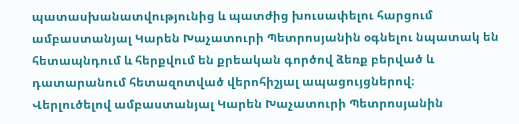պատասխանատվությունից և պատժից խուսափելու հարցում ամբաստանյալ Կարեն Խաչատուրի Պետրոսյանին օգնելու նպատակ են հետապնդում և հերքվում են քրեական գործով ձեռք բերված և դատարանում հետազոտված վերոհիշյալ ապացույցներով։
Վերլուծելով ամբաստանյալ Կարեն Խաչատուրի Պետրոսյանին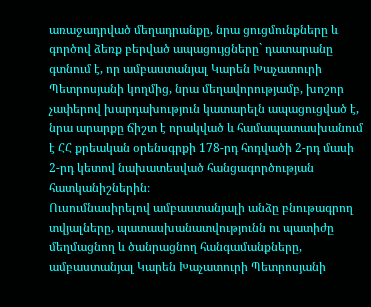առաջադրված մեղադրանքը, նրա ցուցմունքները և գործով ձեռք բերված ապացույցները` դատարանը գտնում է, որ ամբաստանյալ Կարեն Խաչատուրի Պետրոսյանի կողմից, նրա մեղավորությամբ, խոշոր չափերով խարդախություն կատարելն ապացուցված է, նրա արարքը ճիշտ է որակված և համապատասխանում է ՀՀ քրեական օրենսգրքի 178-րդ հոդվածի 2-րդ մասի 2-րդ կետով նախատեսված հանցագործության հատկանիշներին։
Ուսումնասիրելով ամբաստանյալի անձը բնութագրող տվյալները, պատասխանատվությունն ու պատիժը մեղմացնող և ծանրացնող հանգամանքները, ամբաստանյալ Կարեն Խաչատուրի Պետրոսյանի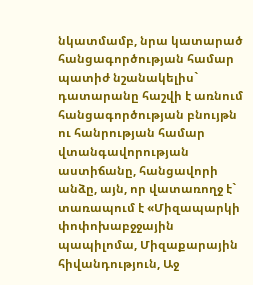նկատմամբ, նրա կատարած հանցագործության համար պատիժ նշանակելիս` դատարանը հաշվի է առնում հանցագործության բնույթն ու հանրության համար վտանգավորության աստիճանը, հանցավորի անձը, այն, որ վատառողջ է` տառապում է «Միզապարկի փոփոխաբջջային պապիլոմա, Միզաքարային հիվանդություն, Աջ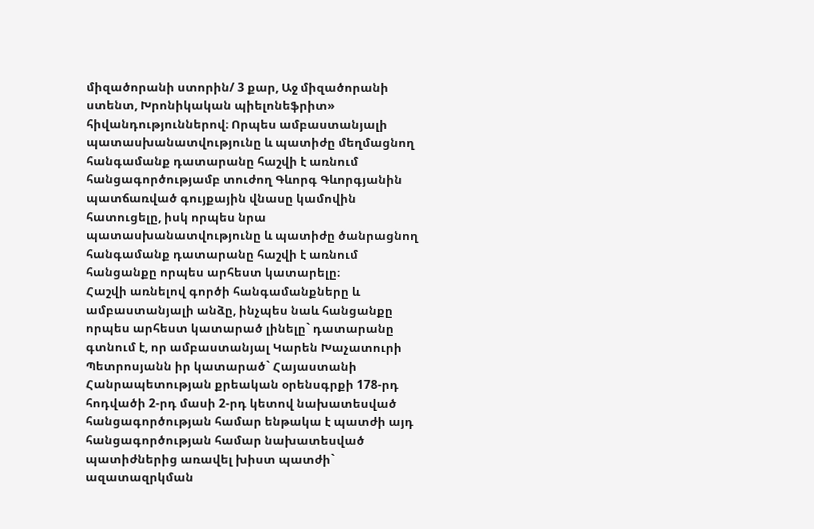միզածորանի ստորին/ 3 քար, Աջ միզածորանի ստենտ, Խրոնիկական պիելոնեֆրիտ» հիվանդություններով։ Որպես ամբաստանյալի պատասխանատվությունը և պատիժը մեղմացնող հանգամանք դատարանը հաշվի է առնում հանցագործությամբ տուժող Գևորգ Գևորգյանին պատճառված գույքային վնասը կամովին հատուցելը, իսկ որպես նրա պատասխանատվությունը և պատիժը ծանրացնող հանգամանք դատարանը հաշվի է առնում հանցանքը որպես արհեստ կատարելը։
Հաշվի առնելով գործի հանգամանքները և ամբաստանյալի անձը, ինչպես նաև հանցանքը որպես արհեստ կատարած լինելը` դատարանը գտնում է, որ ամբաստանյալ Կարեն Խաչատուրի Պետրոսյանն իր կատարած` Հայաստանի Հանրապետության քրեական օրենսգրքի 178-րդ հոդվածի 2-րդ մասի 2-րդ կետով նախատեսված հանցագործության համար ենթակա է պատժի այդ հանցագործության համար նախատեսված պատիժներից առավել խիստ պատժի` ազատազրկման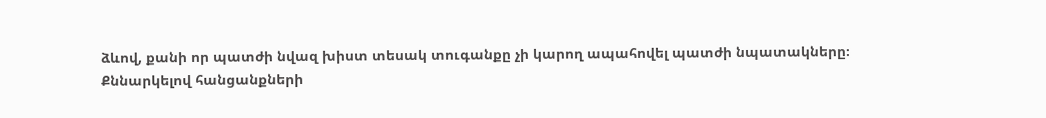ձևով, քանի որ պատժի նվազ խիստ տեսակ տուգանքը չի կարող ապահովել պատժի նպատակները։
Քննարկելով հանցանքների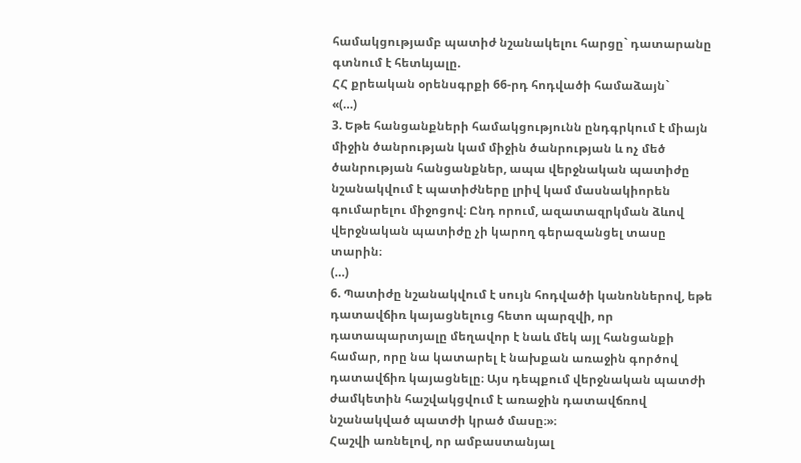համակցությամբ պատիժ նշանակելու հարցը` դատարանը գտնում է հետևյալը.
ՀՀ քրեական օրենսգրքի 66-րդ հոդվածի համաձայն`
«(…)
3. Եթե հանցանքների համակցությունն ընդգրկում է միայն միջին ծանրության կամ միջին ծանրության և ոչ մեծ ծանրության հանցանքներ, ապա վերջնական պատիժը նշանակվում է պատիժները լրիվ կամ մասնակիորեն գումարելու միջոցով։ Ընդ որում, ազատազրկման ձևով վերջնական պատիժը չի կարող գերազանցել տասը տարին։
(…)
6. Պատիժը նշանակվում է սույն հոդվածի կանոններով, եթե դատավճիռ կայացնելուց հետո պարզվի, որ դատապարտյալը մեղավոր է նաև մեկ այլ հանցանքի համար, որը նա կատարել է նախքան առաջին գործով դատավճիռ կայացնելը։ Այս դեպքում վերջնական պատժի ժամկետին հաշվակցվում է առաջին դատավճռով նշանակված պատժի կրած մասը։»։
Հաշվի առնելով, որ ամբաստանյալ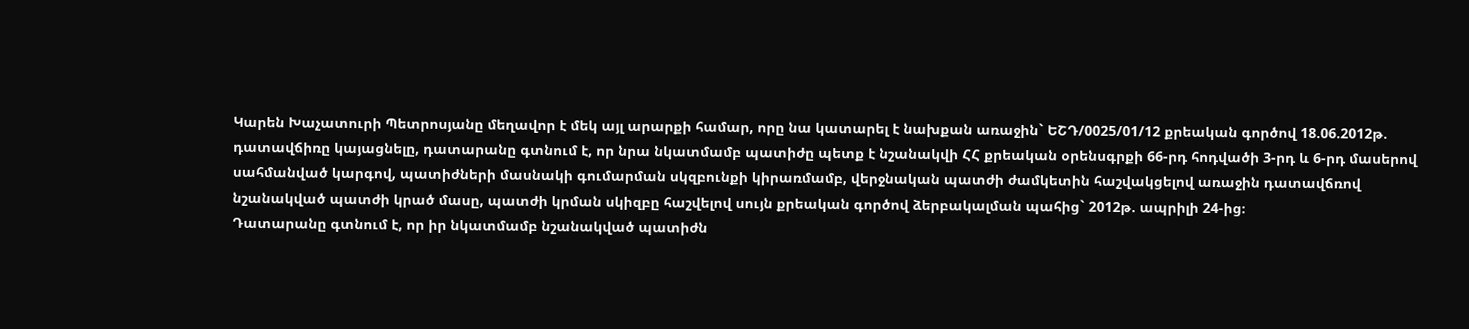Կարեն Խաչատուրի Պետրոսյանը մեղավոր է մեկ այլ արարքի համար, որը նա կատարել է նախքան առաջին` ԵՇԴ/0025/01/12 քրեական գործով 18.06.2012թ. դատավճիռը կայացնելը, դատարանը գտնում է, որ նրա նկատմամբ պատիժը պետք է նշանակվի ՀՀ քրեական օրենսգրքի 66-րդ հոդվածի 3-րդ և 6-րդ մասերով սահմանված կարգով, պատիժների մասնակի գումարման սկզբունքի կիրառմամբ, վերջնական պատժի ժամկետին հաշվակցելով առաջին դատավճռով նշանակված պատժի կրած մասը, պատժի կրման սկիզբը հաշվելով սույն քրեական գործով ձերբակալման պահից` 2012թ. ապրիլի 24-ից։
Դատարանը գտնում է, որ իր նկատմամբ նշանակված պատիժն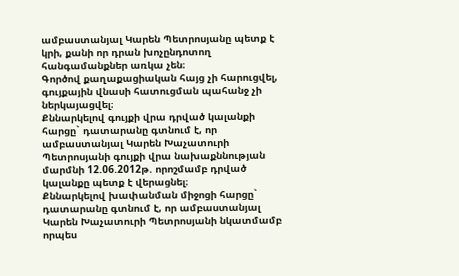ամբաստանյալ Կարեն Պետրոսյանը պետք է կրի, քանի որ դրան խոչընդոտող հանգամանքներ առկա չեն։
Գործով քաղաքացիական հայց չի հարուցվել, գույքային վնասի հատուցման պահանջ չի ներկայացվել։
Քննարկելով գույքի վրա դրված կալանքի հարցը` դատարանը գտնում է, որ ամբաստանյալ Կարեն Խաչատուրի Պետրոսյանի գույքի վրա նախաքննության մարմնի 12.06.2012թ. որոշմամբ դրված կալանքը պետք է վերացնել։
Քննարկելով խափանման միջոցի հարցը` դատարանը գտնում է, որ ամբաստանյալ Կարեն Խաչատուրի Պետրոսյանի նկատմամբ որպես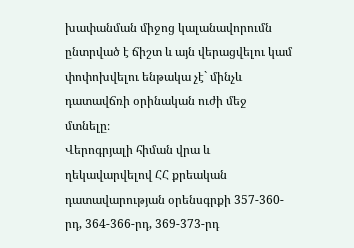խափանման միջոց կալանավորումն ընտրված է ճիշտ և այն վերացվելու կամ փոփոխվելու ենթակա չէ` մինչև դատավճռի օրինական ուժի մեջ մտնելը։
Վերոգրյալի հիման վրա և ղեկավարվելով ՀՀ քրեական դատավարության օրենսգրքի 357-360-րդ, 364-366-րդ, 369-373-րդ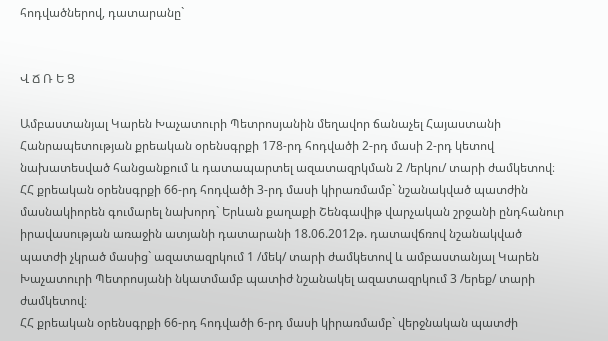հոդվածներով, դատարանը`


Վ Ճ Ռ Ե Ց

Ամբաստանյալ Կարեն Խաչատուրի Պետրոսյանին մեղավոր ճանաչել Հայաստանի Հանրապետության քրեական օրենսգրքի 178-րդ հոդվածի 2-րդ մասի 2-րդ կետով նախատեսված հանցանքում և դատապարտել ազատազրկման 2 /երկու/ տարի ժամկետով։
ՀՀ քրեական օրենսգրքի 66-րդ հոդվածի 3-րդ մասի կիրառմամբ` նշանակված պատժին մասնակիորեն գումարել նախորդ` Երևան քաղաքի Շենգավիթ վարչական շրջանի ընդհանուր իրավասության առաջին ատյանի դատարանի 18.06.2012թ. դատավճռով նշանակված պատժի չկրած մասից` ազատազրկում 1 /մեկ/ տարի ժամկետով և ամբաստանյալ Կարեն Խաչատուրի Պետրոսյանի նկատմամբ պատիժ նշանակել ազատազրկում 3 /երեք/ տարի ժամկետով։
ՀՀ քրեական օրենսգրքի 66-րդ հոդվածի 6-րդ մասի կիրառմամբ` վերջնական պատժի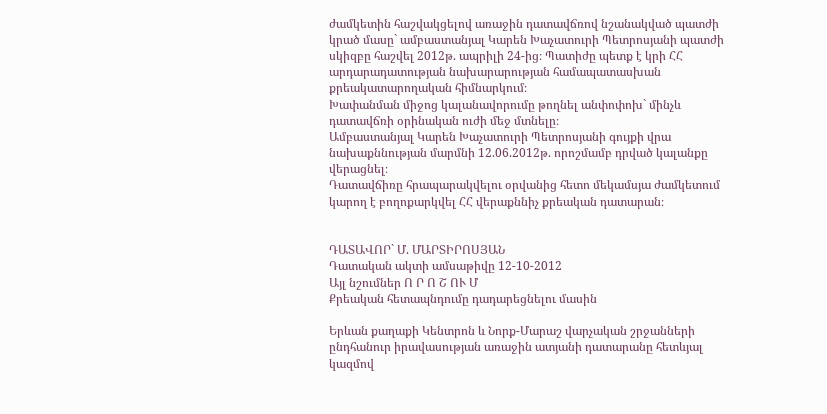ժամկետին հաշվակցելով առաջին դատավճռով նշանակված պատժի կրած մասը` ամբաստանյալ Կարեն Խաչատուրի Պետրոսյանի պատժի սկիզբը հաշվել 2012թ. ապրիլի 24-ից։ Պատիժը պետք է կրի ՀՀ արդարադատության նախարարության համապատասխան քրեակատարողական հիմնարկում։
Խափանման միջոց կալանավորումը թողնել անփոփոխ` մինչև դատավճռի օրինական ուժի մեջ մտնելը։
Ամբաստանյալ Կարեն Խաչատուրի Պետրոսյանի գույքի վրա նախաքննության մարմնի 12.06.2012թ. որոշմամբ դրված կալանքը վերացնել։
Դատավճիռը հրապարակվելու օրվանից հետո մեկամսյա ժամկետում կարող է բողոքարկվել ՀՀ վերաքննիչ քրեական դատարան։


ԴԱՏԱՎՈՐ` Մ. ՄԱՐՏԻՐՈՍՅԱՆ
Դատական ակտի ամսաթիվը 12-10-2012
Այլ նշումներ Ո Ր Ո Շ ՈՒ Մ
Քրեական հետապնդումը դադարեցնելու մասին

Երևան քաղաքի Կենտրոն և Նորք-Մարաշ վարչական շրջանների ընդհանուր իրավասության առաջին ատյանի դատարանը հետևյալ կազմով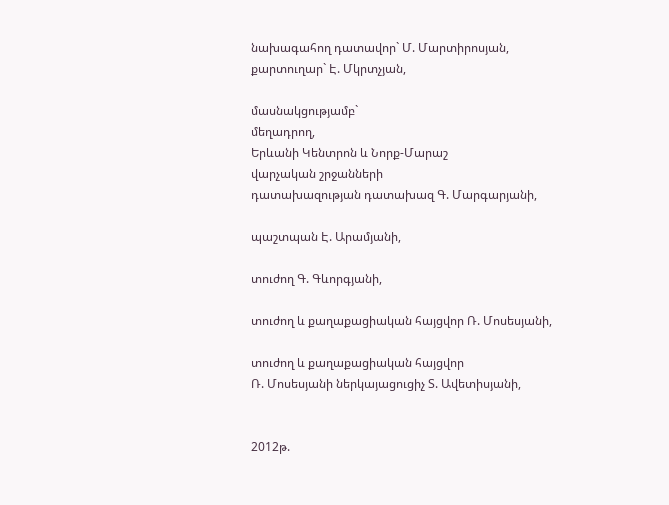նախագահող դատավոր` Մ. Մարտիրոսյան,
քարտուղար` Է. Մկրտչյան,

մասնակցությամբ`
մեղադրող,
Երևանի Կենտրոն և Նորք-Մարաշ
վարչական շրջանների
դատախազության դատախազ Գ. Մարգարյանի,

պաշտպան Է. Արամյանի,

տուժող Գ. Գևորգյանի,

տուժող և քաղաքացիական հայցվոր Ռ. Մոսեսյանի,

տուժող և քաղաքացիական հայցվոր
Ռ. Մոսեսյանի ներկայացուցիչ Տ. Ավետիսյանի,


2012թ.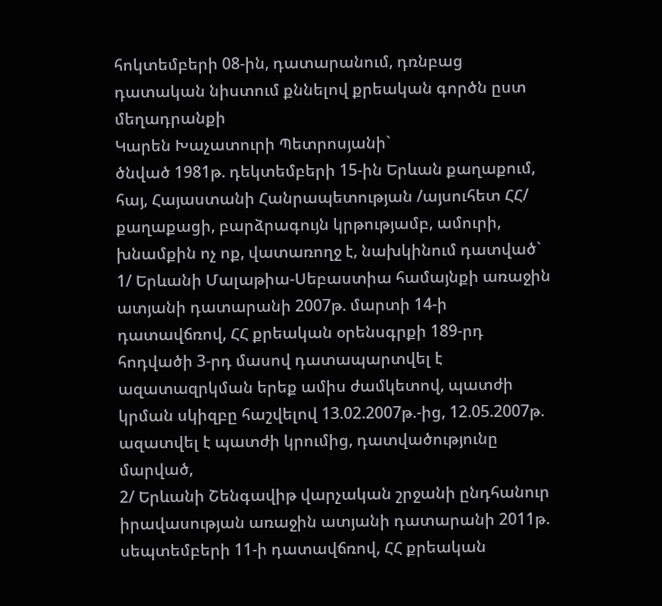հոկտեմբերի 08-ին, դատարանում, դռնբաց դատական նիստում քննելով քրեական գործն ըստ մեղադրանքի
Կարեն Խաչատուրի Պետրոսյանի`
ծնված 1981թ. դեկտեմբերի 15-ին Երևան քաղաքում, հայ, Հայաստանի Հանրապետության /այսուհետ ՀՀ/ քաղաքացի, բարձրագույն կրթությամբ, ամուրի, խնամքին ոչ ոք, վատառողջ է, նախկինում դատված`
1/ Երևանի Մալաթիա-Սեբաստիա համայնքի առաջին ատյանի դատարանի 2007թ. մարտի 14-ի դատավճռով, ՀՀ քրեական օրենսգրքի 189-րդ հոդվածի 3-րդ մասով դատապարտվել է ազատազրկման երեք ամիս ժամկետով, պատժի կրման սկիզբը հաշվելով 13.02.2007թ.-ից, 12.05.2007թ. ազատվել է պատժի կրումից, դատվածությունը մարված,
2/ Երևանի Շենգավիթ վարչական շրջանի ընդհանուր իրավասության առաջին ատյանի դատարանի 2011թ. սեպտեմբերի 11-ի դատավճռով, ՀՀ քրեական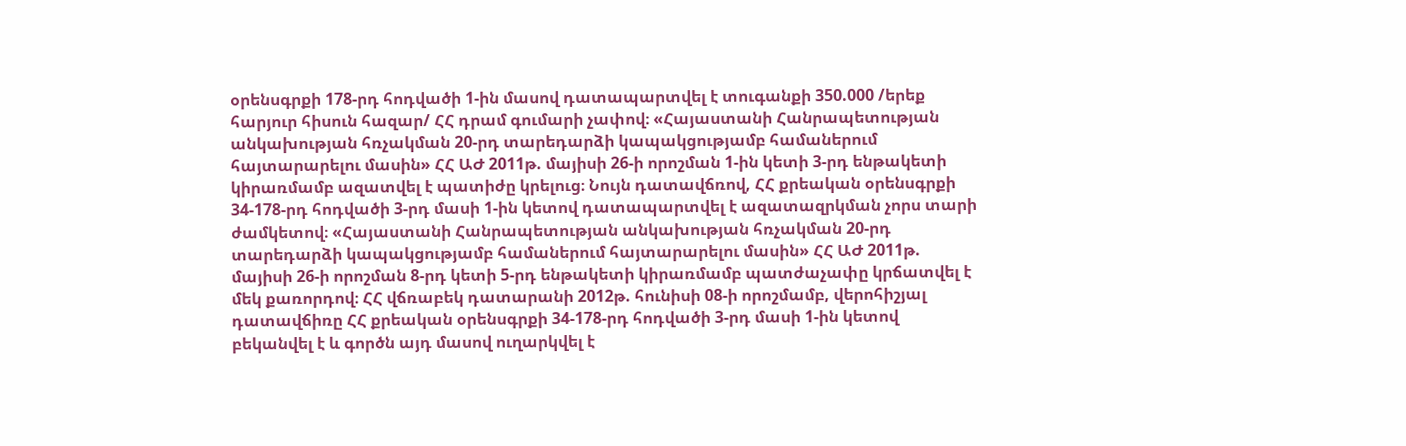օրենսգրքի 178-րդ հոդվածի 1-ին մասով դատապարտվել է տուգանքի 350.000 /երեք հարյուր հիսուն հազար/ ՀՀ դրամ գումարի չափով։ «Հայաստանի Հանրապետության անկախության հռչակման 20-րդ տարեդարձի կապակցությամբ համաներում հայտարարելու մասին» ՀՀ ԱԺ 2011թ. մայիսի 26-ի որոշման 1-ին կետի 3-րդ ենթակետի կիրառմամբ ազատվել է պատիժը կրելուց։ Նույն դատավճռով, ՀՀ քրեական օրենսգրքի 34-178-րդ հոդվածի 3-րդ մասի 1-ին կետով դատապարտվել է ազատազրկման չորս տարի ժամկետով։ «Հայաստանի Հանրապետության անկախության հռչակման 20-րդ տարեդարձի կապակցությամբ համաներում հայտարարելու մասին» ՀՀ ԱԺ 2011թ. մայիսի 26-ի որոշման 8-րդ կետի 5-րդ ենթակետի կիրառմամբ պատժաչափը կրճատվել է մեկ քառորդով։ ՀՀ վճռաբեկ դատարանի 2012թ. հունիսի 08-ի որոշմամբ, վերոհիշյալ դատավճիռը ՀՀ քրեական օրենսգրքի 34-178-րդ հոդվածի 3-րդ մասի 1-ին կետով բեկանվել է և գործն այդ մասով ուղարկվել է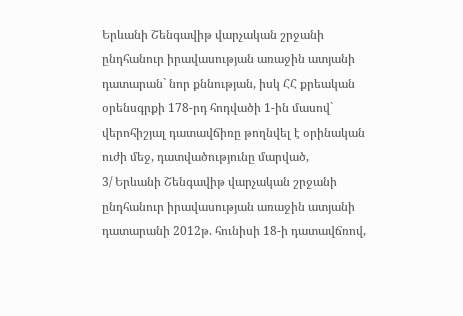Երևանի Շենգավիթ վարչական շրջանի ընդհանուր իրավասության առաջին ատյանի դատարան` նոր քննության, իսկ ՀՀ քրեական օրենսգրքի 178-րդ հոդվածի 1-ին մասով` վերոհիշյալ դատավճիռը թողնվել է օրինական ուժի մեջ, դատվածությունը մարված,
3/ Երևանի Շենգավիթ վարչական շրջանի ընդհանուր իրավասության առաջին ատյանի դատարանի 2012թ. հունիսի 18-ի դատավճռով,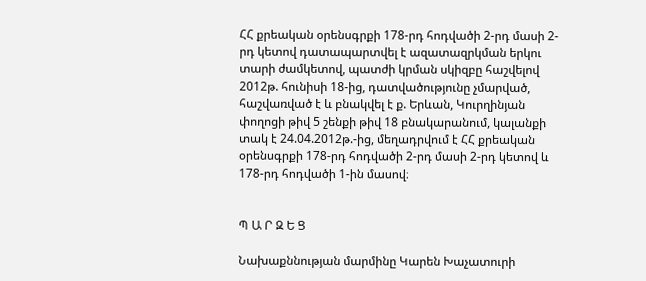ՀՀ քրեական օրենսգրքի 178-րդ հոդվածի 2-րդ մասի 2-րդ կետով դատապարտվել է ազատազրկման երկու տարի ժամկետով, պատժի կրման սկիզբը հաշվելով 2012թ. հունիսի 18-ից, դատվածությունը չմարված, հաշվառված է և բնակվել է ք. Երևան, Կուրղինյան փողոցի թիվ 5 շենքի թիվ 18 բնակարանում, կալանքի տակ է 24.04.2012թ.-ից, մեղադրվում է ՀՀ քրեական օրենսգրքի 178-րդ հոդվածի 2-րդ մասի 2-րդ կետով և 178-րդ հոդվածի 1-ին մասով։


Պ Ա Ր Զ Ե Ց

Նախաքննության մարմինը Կարեն Խաչատուրի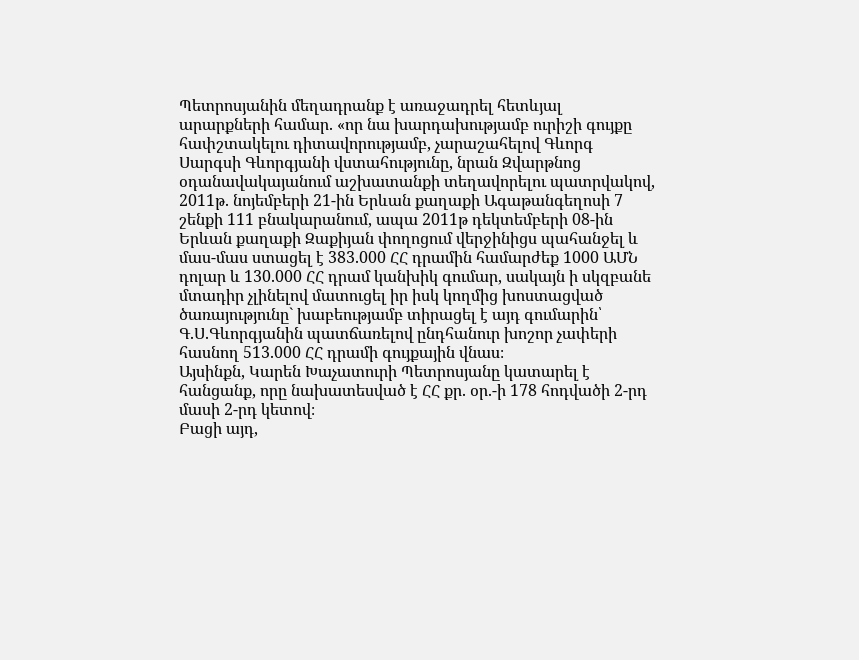Պետրոսյանին մեղադրանք է առաջադրել հետևյալ արարքների համար. «որ նա խարդախությամբ ուրիշի գույքը հափշտակելու դիտավորությամբ, չարաշահելով Գևորգ Սարգսի Գևորգյանի վստահությունը, նրան Զվարթնոց օդանավակայանում աշխատանքի տեղավորելու պատրվակով, 2011թ. նոյեմբերի 21-ին Երևան քաղաքի Ագաթանգեղոսի 7 շենքի 111 բնակարանում, ապա 2011թ դեկտեմբերի 08-ին Երևան քաղաքի Զաքիյան փողոցում վերջինիցս պահանջել և մաս-մաս ստացել է 383.000 ՀՀ դրամին համարժեք 1000 ԱՄՆ դոլար և 130.000 ՀՀ դրամ կանխիկ գումար, սակայն ի սկզբանե մտադիր չլինելով մատուցել իր իսկ կողմից խոստացված ծառայությունը` խաբեությամբ տիրացել է այդ գումարին՝ Գ.Ս.Գևորգյանին պատճառելով ընդհանուր խոշոր չափերի հասնող 513.000 ՀՀ դրամի գույքային վնաս։
Այսինքն, Կարեն Խաչատուրի Պետրոսյանը կատարել է հանցանք, որը նախատեսված է ՀՀ քր. օր.-ի 178 հոդվածի 2-րդ մասի 2-րդ կետով։
Բացի այդ,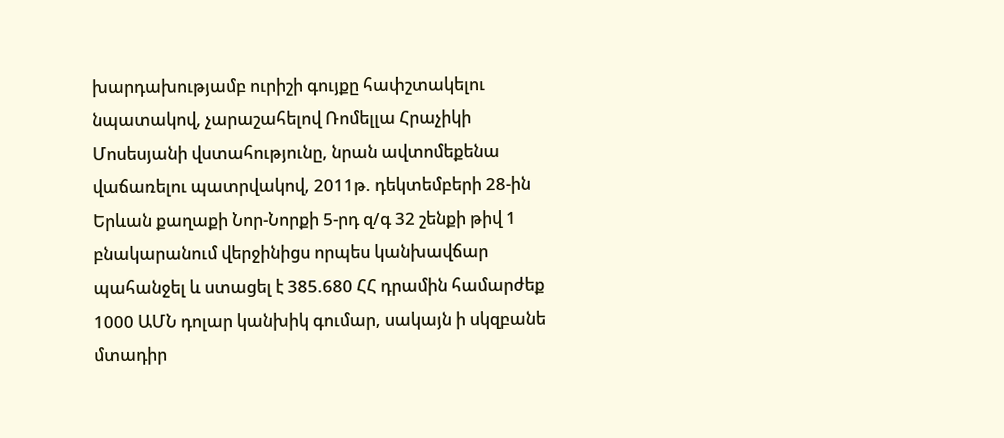խարդախությամբ ուրիշի գույքը հափշտակելու նպատակով, չարաշահելով Ռոմելլա Հրաչիկի Մոսեսյանի վստահությունը, նրան ավտոմեքենա վաճառելու պատրվակով, 2011թ. դեկտեմբերի 28-ին Երևան քաղաքի Նոր-Նորքի 5-րդ զ/գ 32 շենքի թիվ 1 բնակարանում վերջինիցս որպես կանխավճար պահանջել և ստացել է 385.680 ՀՀ դրամին համարժեք 1000 ԱՄՆ դոլար կանխիկ գումար, սակայն ի սկզբանե մտադիր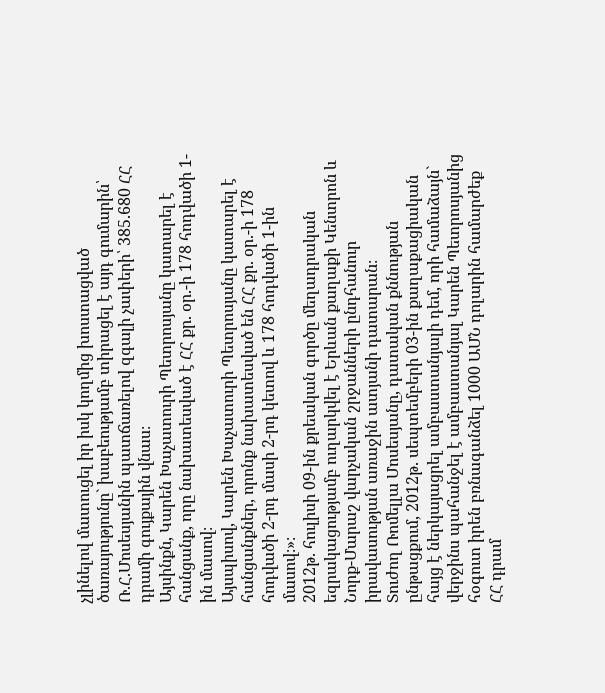չլինելով մատուցել իր իսկ կողմից խոստացված ծառայությունը` խաբեությամբ տիրացել է այդ գումարին՝ Ռ.Հ.Մոսեսյանին պատճառելով զգալի չափերի՝ 385.680 ՀՀ դրամի գույքային վնաս։
Այսինքն, Կարեն Խաչատուրի Պետրոսյանը կատարել է հանցանք, որը նախատեսված է ՀՀ քր. օր.-ի 178 հոդվածի 1-ին մասով։
Այսպիսով, Կարեն Խաչատուրի Պետրոսյանը կատարել է հանցանքներ, որոնք նախատեսված են ՀՀ քր. օր.-ի 178 հոդվածի 2-րդ մասի 2-րդ կետով և 178 հոդվածի 1-ին մասով։»։
2012թ. հուլիսի 09-ին քրեական գործը մեղադրական եզրակացությամբ ուղարկվել է Երևան քաղաքի Կենտրոն և Նորք-Մարաշ վարչական շրջանների ընդհանուր իրավասության առաջին ատյանի դատարան։
Տուժող Ռոմելլա Մոսեսյանը, դատական քննության ընթացքում, 2012թ. սեպտեմբերի 03-ին քաղաքացիական հայց է ներկայացրել ամբաստանյալի դեմ, որի համաձայն` վերջինս պահանջել է ամբաստանյալ Կարեն Պետրոսյանից հօգուտ իրեն բռնագանձել 1000 ԱՄՆ դոլարին համարժեք ՀՀ դրամ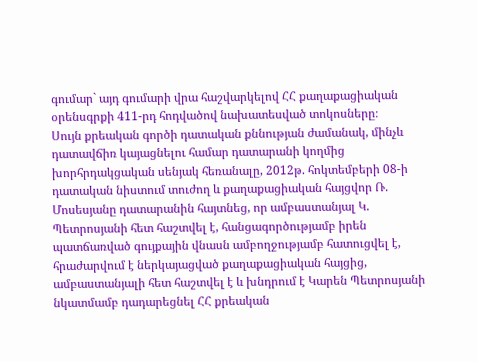գումար` այդ գումարի վրա հաշվարկելով ՀՀ քաղաքացիական օրենսգրքի 411-րդ հոդվածով նախատեսված տոկոսները։
Սույն քրեական գործի դատական քննության ժամանակ, մինչև դատավճիռ կայացնելու համար դատարանի կողմից խորհրդակցական սենյակ հեռանալը, 2012թ. հոկտեմբերի 08-ի դատական նիստում տուժող և քաղաքացիական հայցվոր Ռ. Մոսեսյանը դատարանին հայտնեց, որ ամբաստանյալ Կ. Պետրոսյանի հետ հաշտվել է, հանցագործությամբ իրեն պատճառված գույքային վնասն ամբողջությամբ հատուցվել է, հրաժարվում է ներկայացված քաղաքացիական հայցից, ամբաստանյալի հետ հաշտվել է և խնդրում է Կարեն Պետրոսյանի նկատմամբ դադարեցնել ՀՀ քրեական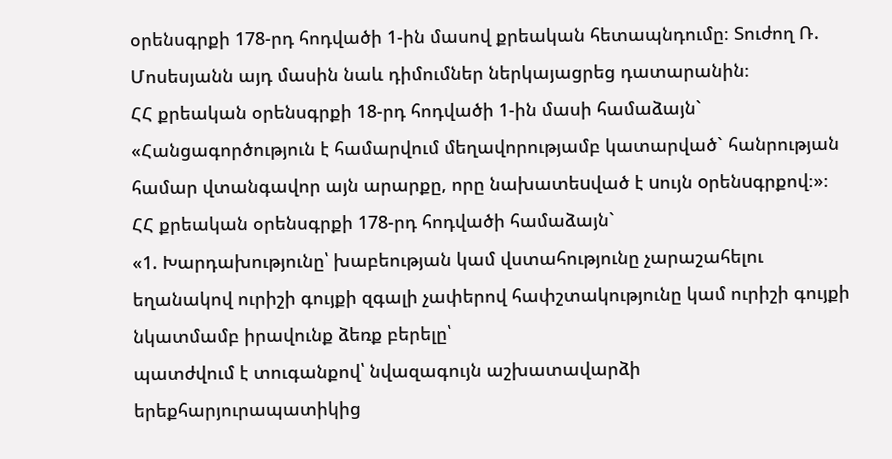օրենսգրքի 178-րդ հոդվածի 1-ին մասով քրեական հետապնդումը։ Տուժող Ռ. Մոսեսյանն այդ մասին նաև դիմումներ ներկայացրեց դատարանին։
ՀՀ քրեական օրենսգրքի 18-րդ հոդվածի 1-ին մասի համաձայն` «Հանցագործություն է համարվում մեղավորությամբ կատարված` հանրության համար վտանգավոր այն արարքը, որը նախատեuված է uույն oրենuգրքով։»։
ՀՀ քրեական օրենսգրքի 178-րդ հոդվածի համաձայն`
«1. Խարդախությունը՝ խաբեության կամ վստահությունը չարաշահելու եղանակով ուրիշի գույքի զգալի չափերով հափշտակությունը կամ ուրիշի գույքի նկատմամբ իրավունք ձեռք բերելը՝
պատժվում է տուգանքով՝ նվազագույն աշխատավարձի երեքհարյուրապատիկից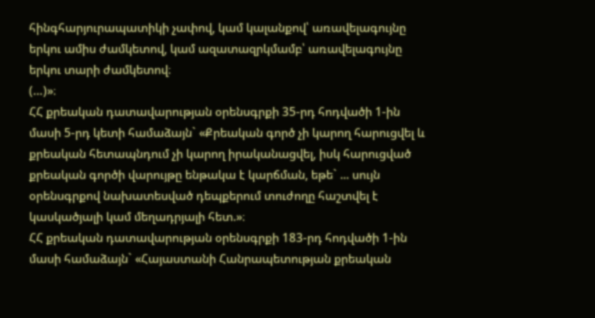հինգհարյուրապատիկի չափով, կամ կալանքով՝ առավելագույնը երկու ամիս ժամկետով, կամ ազատազրկմամբ՝ առավելագույնը երկու տարի ժամկետով։
(…)»։
ՀՀ քրեական դատավարության օրենսգրքի 35-րդ հոդվածի 1-ին մասի 5-րդ կետի համաձայն` «Քրեական գործ չի կարող հարուցվել և քրեական հետապնդում չի կարող իրականացվել, իսկ հարուցված քրեական գործի վարույթը ենթակա է կարճման, եթե` ... սույն օրենսգրքով նախատեսված դեպքերում տուժողը հաշտվել է կասկածյալի կամ մեղադրյալի հետ.»։
ՀՀ քրեական դատավարության օրենսգրքի 183-րդ հոդվածի 1-ին մասի համաձայն` «Հայաստանի Հանրապետության քրեական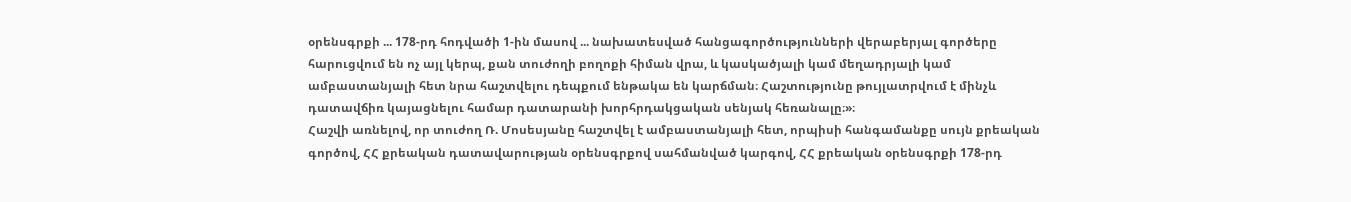օրենսգրքի ... 178-րդ հոդվածի 1-ին մասով ... նախատեսված հանցագործությունների վերաբերյալ գործերը հարուցվում են ոչ այլ կերպ, քան տուժողի բողոքի հիման վրա, և կասկածյալի կամ մեղադրյալի կամ ամբաստանյալի հետ նրա հաշտվելու դեպքում ենթակա են կարճման։ Հաշտությունը թույլատրվում է մինչև դատավճիռ կայացնելու համար դատարանի խորհրդակցական սենյակ հեռանալը։»։
Հաշվի առնելով, որ տուժող Ռ. Մոսեսյանը հաշտվել է ամբաստանյալի հետ, որպիսի հանգամանքը սույն քրեական գործով, ՀՀ քրեական դատավարության օրենսգրքով սահմանված կարգով, ՀՀ քրեական օրենսգրքի 178-րդ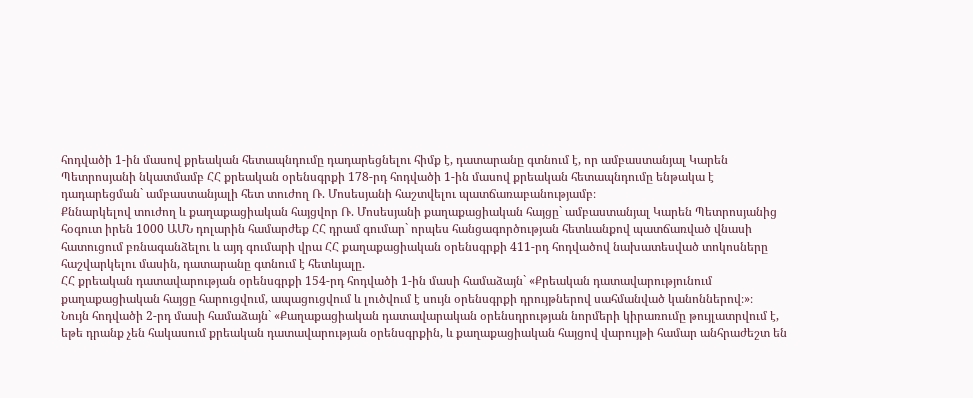հոդվածի 1-ին մասով քրեական հետապնդումը դադարեցնելու հիմք է, դատարանը գտնում է, որ ամբաստանյալ Կարեն Պետրոսյանի նկատմամբ ՀՀ քրեական օրենսգրքի 178-րդ հոդվածի 1-ին մասով քրեական հետապնդումը ենթակա է դադարեցման` ամբաստանյալի հետ տուժող Ռ. Մոսեսյանի հաշտվելու պատճառաբանությամբ։
Քննարկելով տուժող և քաղաքացիական հայցվոր Ռ. Մոսեսյանի քաղաքացիական հայցը` ամբաստանյալ Կարեն Պետրոսյանից հօգուտ իրեն 1000 ԱՄՆ դոլարին համարժեք ՀՀ դրամ գումար` որպես հանցագործության հետևանքով պատճառված վնասի հատուցում բռնագանձելու և այդ գումարի վրա ՀՀ քաղաքացիական օրենսգրքի 411-րդ հոդվածով նախատեսված տոկոսները հաշվարկելու մասին, դատարանը գտնում է հետևյալը.
ՀՀ քրեական դատավարության օրենսգրքի 154-րդ հոդվածի 1-ին մասի համաձայն` «Քրեական դատավարությունում քաղաքացիական հայցը հարուցվում, ապացուցվում և լուծվում է սույն օրենսգրքի դրույթներով սահմանված կանոններով։»։
Նույն հոդվածի 2-րդ մասի համաձայն` «Քաղաքացիական դատավարական օրենսդրության նորմերի կիրառումը թույլատրվում է, եթե դրանք չեն հակասում քրեական դատավարության օրենսգրքին, և քաղաքացիական հայցով վարույթի համար անհրաժեշտ են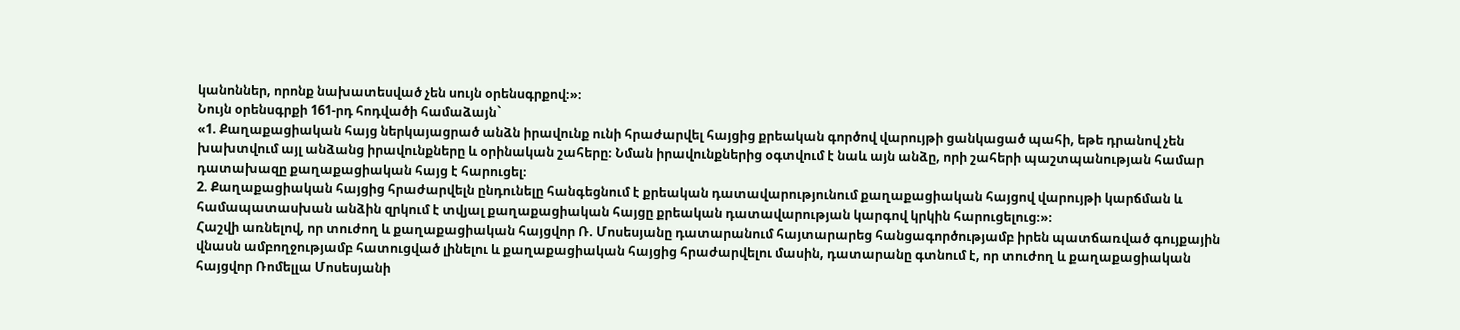կանոններ, որոնք նախատեսված չեն սույն օրենսգրքով։»։
Նույն օրենսգրքի 161-րդ հոդվածի համաձայն`
«1. Քաղաքացիական հայց ներկայացրած անձն իրավունք ունի հրաժարվել հայցից քրեական գործով վարույթի ցանկացած պահի, եթե դրանով չեն խախտվում այլ անձանց իրավունքները և օրինական շահերը։ Նման իրավունքներից օգտվում է նաև այն անձը, որի շահերի պաշտպանության համար դատախազը քաղաքացիական հայց է հարուցել։
2. Քաղաքացիական հայցից հրաժարվելն ընդունելը հանգեցնում է քրեական դատավարությունում քաղաքացիական հայցով վարույթի կարճման և համապատասխան անձին զրկում է տվյալ քաղաքացիական հայցը քրեական դատավարության կարգով կրկին հարուցելուց։»։
Հաշվի առնելով, որ տուժող և քաղաքացիական հայցվոր Ռ. Մոսեսյանը դատարանում հայտարարեց հանցագործությամբ իրեն պատճառված գույքային վնասն ամբողջությամբ հատուցված լինելու և քաղաքացիական հայցից հրաժարվելու մասին, դատարանը գտնում է, որ տուժող և քաղաքացիական հայցվոր Ռոմելլա Մոսեսյանի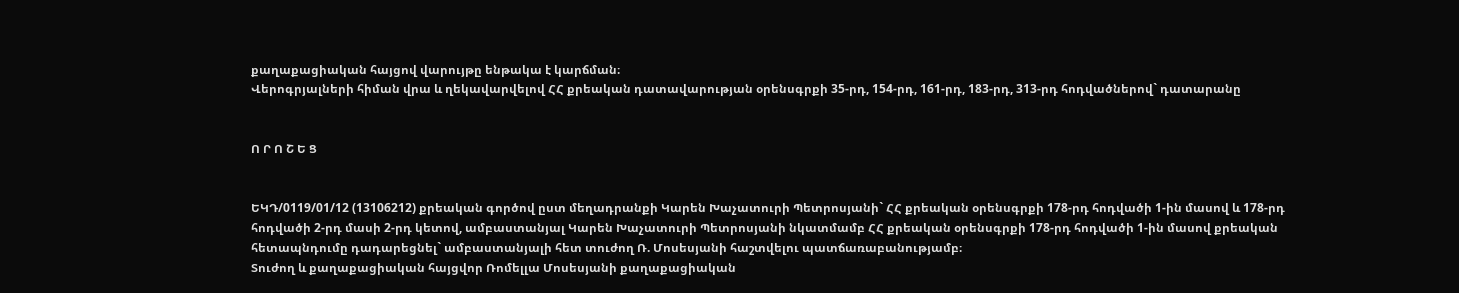քաղաքացիական հայցով վարույթը ենթակա է կարճման։
Վերոգրյալների հիման վրա և ղեկավարվելով ՀՀ քրեական դատավարության օրենսգրքի 35-րդ, 154-րդ, 161-րդ, 183-րդ, 313-րդ հոդվածներով` դատարանը


Ո Ր Ո Շ Ե Ց


ԵԿԴ/0119/01/12 (13106212) քրեական գործով ըստ մեղադրանքի Կարեն Խաչատուրի Պետրոսյանի` ՀՀ քրեական օրենսգրքի 178-րդ հոդվածի 1-ին մասով և 178-րդ հոդվածի 2-րդ մասի 2-րդ կետով, ամբաստանյալ Կարեն Խաչատուրի Պետրոսյանի նկատմամբ ՀՀ քրեական օրենսգրքի 178-րդ հոդվածի 1-ին մասով քրեական հետապնդումը դադարեցնել` ամբաստանյալի հետ տուժող Ռ. Մոսեսյանի հաշտվելու պատճառաբանությամբ։
Տուժող և քաղաքացիական հայցվոր Ռոմելլա Մոսեսյանի քաղաքացիական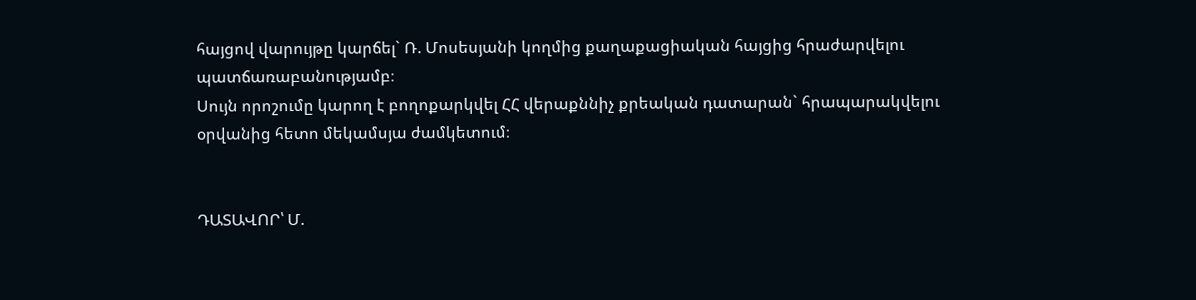հայցով վարույթը կարճել` Ռ. Մոսեսյանի կողմից քաղաքացիական հայցից հրաժարվելու պատճառաբանությամբ։
Սույն որոշումը կարող է բողոքարկվել ՀՀ վերաքննիչ քրեական դատարան` հրապարակվելու օրվանից հետո մեկամսյա ժամկետում։


ԴԱՏԱՎՈՐ՝ Մ.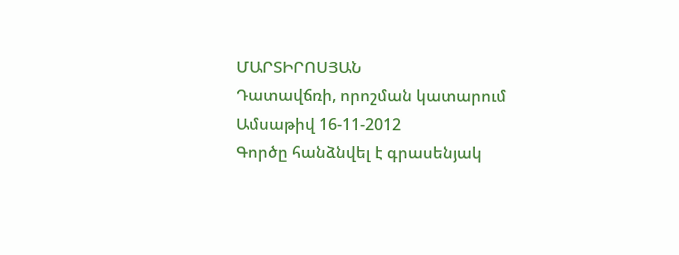ՄԱՐՏԻՐՈՍՅԱՆ
Դատավճռի, որոշման կատարում
Ամսաթիվ 16-11-2012
Գործը հանձնվել է գրասենյակ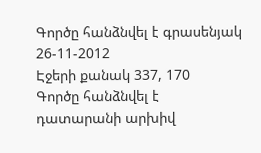Գործը հանձնվել է գրասենյակ 26-11-2012
Էջերի քանակ 337, 170
Գործը հանձնվել է դատարանի արխիվ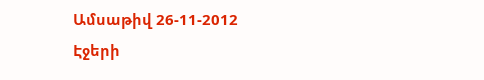Ամսաթիվ 26-11-2012
Էջերի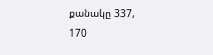քանակը 337, 170